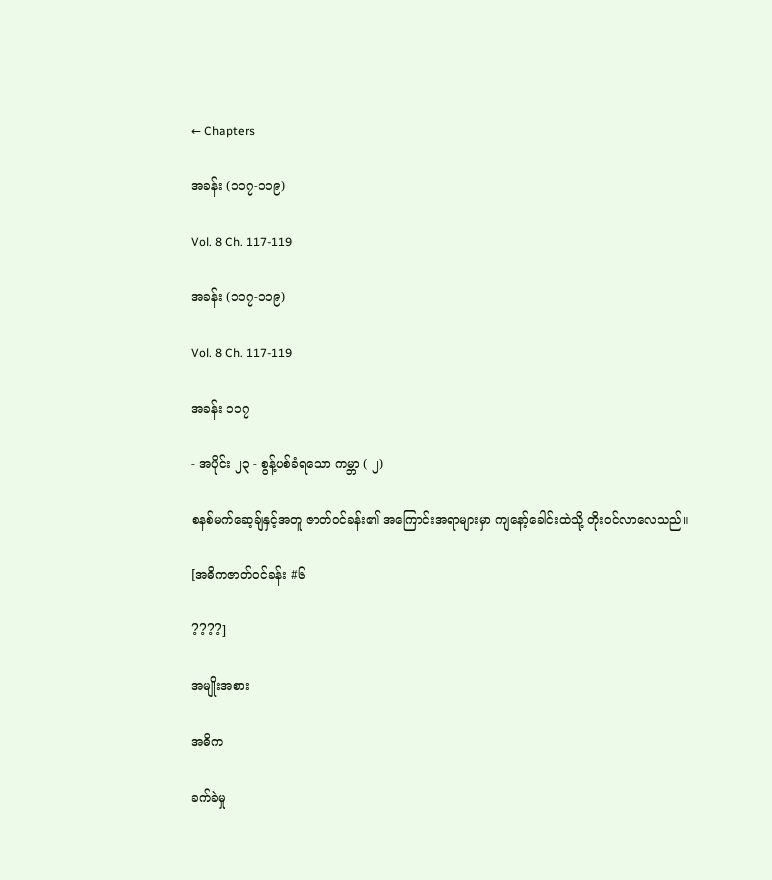← Chapters

အခန်း (၁၁၇-၁၁၉)

Vol. 8 Ch. 117-119

အခန်း (၁၁၇-၁၁၉)

Vol. 8 Ch. 117-119

အခန်း ၁၁၇

- အပိုင်း ၂၃ - စွန့်ပစ်ခံရသော ကမ္ဘာ ( ၂)

စနစ်မက်ဆေ့ချ်နှင့်အတူ ဇာတ်ဝင်ခန်း၏ အကြောင်းအရာများမှာ ကျနော့်ခေါင်းထဲသို့ တိုးဝင်လာလေသည်။

[အဓိကဇာတ်ဝင်ခန်း #၆

????]

အမျိုးအစား

အဓိက

ခက်ခဲမှု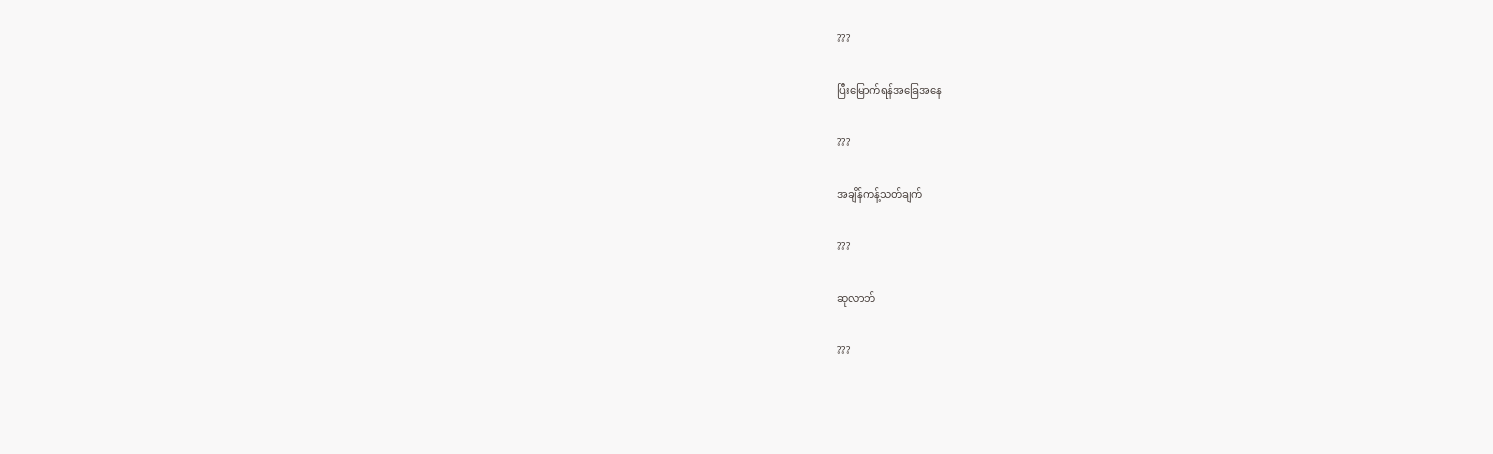???

ပြီးမြောက်ရန်အခြေအနေ

???

အချိန်ကန့်သတ်ချက်

???

ဆုလာဘ်

???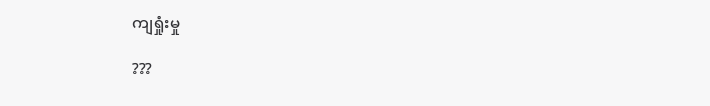ကျရှုံးမှု

???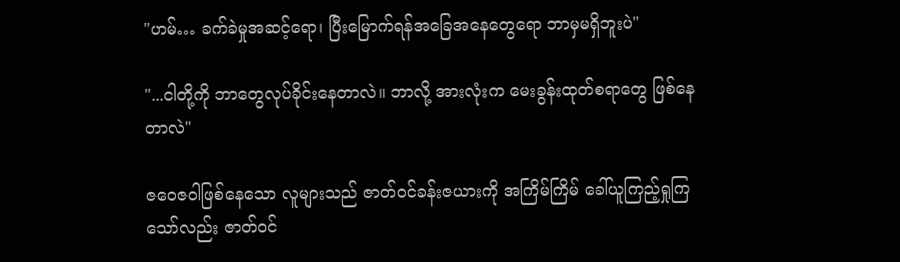"ဟမ်… ခက်ခဲမှုအဆင့်ရော၊ ပြီးမြောက်ရန်အခြေအနေတွေရော ဘာမှမရှိဘူးပဲ"

"...ငါတို့ကို ဘာတွေလုပ်ခိုင်းနေတာလဲ။ ဘာလို့ အားလုံးက မေးခွန်းထုတ်စရာတွေ ဖြစ်နေတာလဲ"

ဇဝေဇဝါဖြစ်နေသော လူများသည် ဇာတ်ဝင်ခန်းဇယားကို အကြိမ်ကြိမ် ခေါ်ယူကြည့်ရှုကြသော်လည်း ဇာတ်ဝင်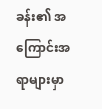ခန်း၏ အကြောင်းအရာများမှာ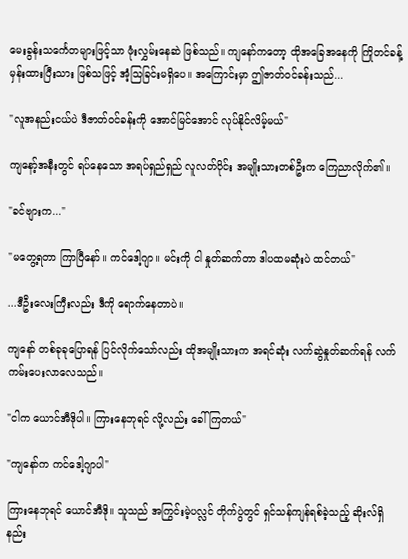မေးခွန်းသင်္ကေတများဖြင့်သာ ဖုံးလွှမ်းနေဆဲ ဖြစ်သည်။ ကျနော်ကတော့ ထိုအခြေအနေကို ကြိုတင်ခန့်မှန်းထားပြီးသား ဖြစ်သဖြင့် အံ့သြခြင်းမရှိပေ။ အကြောင်းမှာ ဤဇာတ်ဝင်ခန်းသည်...

"လူအနည်းငယ်ပဲ ဒီဇာတ်ဝင်ခန်းကို အောင်မြင်အောင် လုပ်နိုင်လိမ့်မယ်"

ကျနော့်အနီးတွင် ရပ်နေသော အရပ်ရှည်ရှည် လူလတ်ပိုင်း အမျိုးသားတစ်ဦးက ကြေညာလိုက်၏။

"ခင်ဗျားက..."

"မတွေ့ရတာ ကြာပြီနော်။ ကင်ဒေါ့ဂျာ။ မင်းကို ငါ နှုတ်ဆက်တာ ဒါပထမဆုံးပဲ ထင်တယ်"

...ဒီဦးလေးကြီးလည်း ဒီကို ရောက်နေတာပဲ။

ကျနော် တစ်ခုခုပြောရန် ပြင်လိုက်သော်လည်း ထိုအမျိုးသားက အရင်ဆုံး လက်ဆွဲနှုတ်ဆက်ရန် လက်ကမ်းပေးလာလေသည်။

"ငါက ယောင်အီဒိုပါ။ ကြားနေဘုရင် လို့လည်း ခေါ်ကြတယ်"

"ကျနော်က ကင်ဒေါ့ဂျာပါ"

ကြားနေဘုရင် ယောင်အီဒို။ သူသည် အကြွင်းမဲ့ပလ္လင် တိုက်ပွဲတွင် ရှင်သန်ကျန်ရစ်ခဲ့သည့် ဆိုးလ်ရှိ နည်း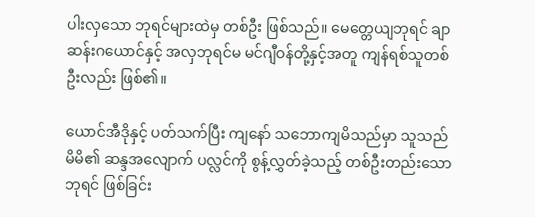ပါးလှသော ဘုရင်များထဲမှ တစ်ဦး ဖြစ်သည်။ မေတ္တေယျဘုရင် ချာဆန်းဂယောင်နှင့် အလှဘုရင်မ မင်ဂျီဝန်တို့နှင့်အတူ ကျန်ရစ်သူတစ်ဦးလည်း ဖြစ်၏။

ယောင်အီဒိုနှင့် ပတ်သက်ပြီး ကျနော် သဘောကျမိသည်မှာ သူသည် မိမိ၏ ဆန္ဒအလျောက် ပလ္လင်ကို စွန့်လွှတ်ခဲ့သည့် တစ်ဦးတည်းသော ဘုရင် ဖြစ်ခြင်း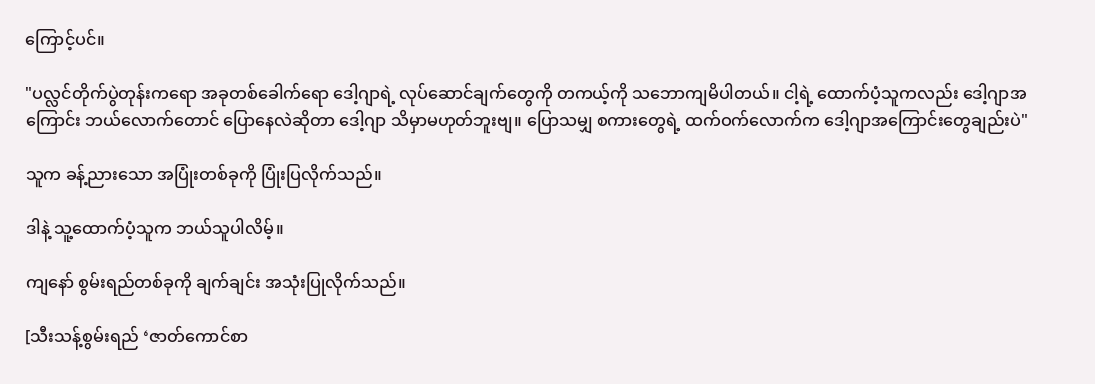ကြောင့်ပင်။

"ပလ္လင်တိုက်ပွဲတုန်းကရော အခုတစ်ခေါက်ရော ဒေါ့ဂျာရဲ့ လုပ်ဆောင်ချက်တွေကို တကယ့်ကို သဘောကျမိပါတယ်။ ငါ့ရဲ့ ထောက်ပံ့သူကလည်း ဒေါ့ဂျာအကြောင်း ဘယ်လောက်တောင် ပြောနေလဲဆိုတာ ဒေါ့ဂျာ သိမှာမဟုတ်ဘူးဗျ။ ပြောသမျှ စကားတွေရဲ့ ထက်ဝက်လောက်က ဒေါ့ဂျာအကြောင်းတွေချည်းပဲ"

သူက ခန့်ညားသော အပြုံးတစ်ခုကို ပြုံးပြလိုက်သည်။

ဒါနဲ့ သူ့ထောက်ပံ့သူက ဘယ်သူပါလိမ့်။

ကျနော် စွမ်းရည်တစ်ခုကို ချက်ချင်း အသုံးပြုလိုက်သည်။

[သီးသန့်စွမ်းရည် ‘ဇာတ်ကောင်စာ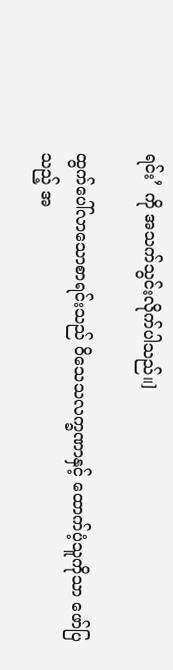ရင်း’ ကို အသက်သွင်းလိုက်ပါသည်။]

ထွက်ပေါ်လာသောစာရင်းသည် ဝိသေသလက္ခဏာနှင့် ထောက်ပံ့သူကိုသာ ဖော်ပြသည့် အ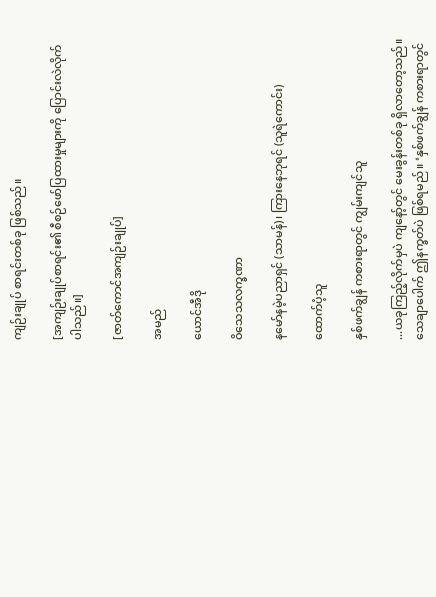ကျဉ်းချုပ် စာရင်းတစ်ခု ဖြစ်သည်။

[အကျဉ်းချုပ်စာရင်း၏ စီစဉ်ဖော်ပြထားမှုများကို ပြောင်းလဲလိုက်ပါသည်။]

[ဇာတ်ကောင်အကျဉ်းချုပ်]

အမည်

ယောင်အီဒို

ဝိသေသလက္ခဏာ

နမော်နမဲ့ပညာရှင် (သာမန်)၊ ကြားနေဘုရင် (သူရဲကောင်း)

ထောက်ပံ့သူ

နှစ်ဖက်ချွန် ကစားရာတွင် ကျွမ်းကျင်သူ

...ယခုကြည့်လိုက်မှပဲ ကျနော့်တွင် မေးခွန်းတစ်ခု ရှိလာတော့သည်။ သေချာပေါက် ဤနက္ခတ်ပဲ ဖြစ်ရမည်။ ‘နှစ်ဖက်ချွန် ကစားရာတွင်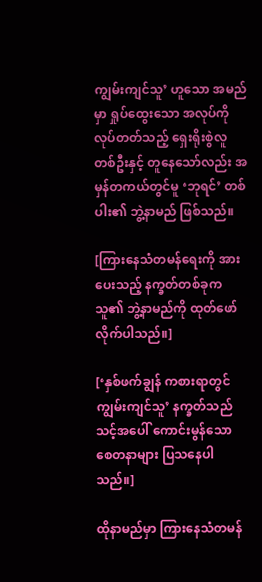ကျွမ်းကျင်သူ’ ဟူသော အမည်မှာ ရှုပ်ထွေးသော အလုပ်ကိုလုပ်တတ်သည့် ရှေးရိုးစွဲလူတစ်ဦးနှင့် တူနေသော်လည်း အမှန်တကယ်တွင်မူ ‘ဘုရင်’ တစ်ပါး၏ ဘွဲ့နာမည် ဖြစ်သည်။

[ကြားနေသံတမန်ရေးကို အားပေးသည့် နက္ခတ်တစ်ခုက သူ၏ ဘွဲ့နာမည်ကို ထုတ်ဖော်လိုက်ပါသည်။]

[‘နှစ်ဖက်ချွန် ကစားရာတွင် ကျွမ်းကျင်သူ’ နက္ခတ်သည် သင့်အပေါ် ကောင်းမွန်သော စေတနာများ ပြသနေပါသည်။]

ထိုနာမည်မှာ ကြားနေသံတမန်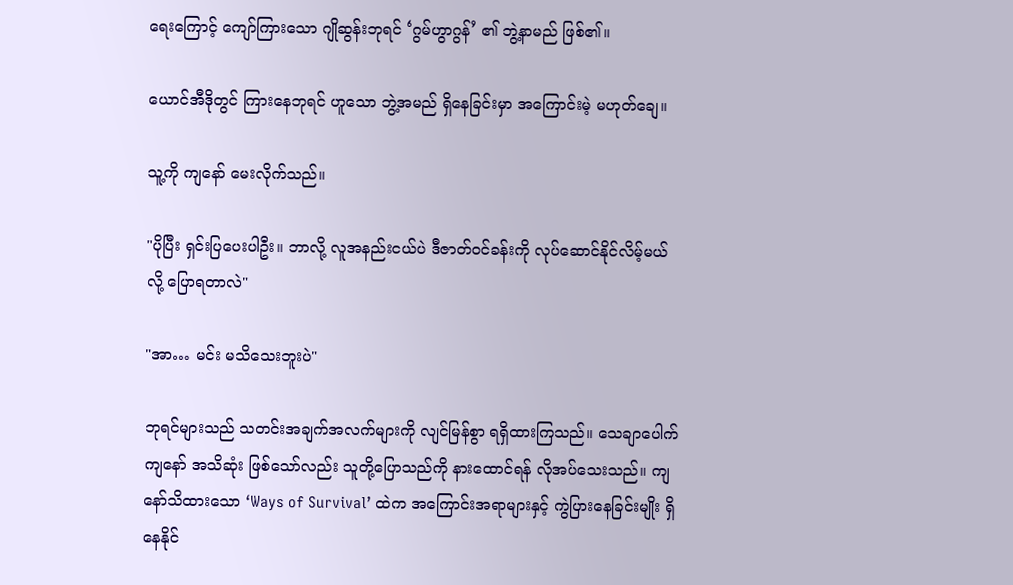ရေးကြောင့် ကျော်ကြားသော ဂျိုဆွန်းဘုရင် ‘ဂွမ်ဟွာဂွန်’ ၏ ဘွဲ့နာမည် ဖြစ်၏။

ယောင်အီဒိုတွင် ကြားနေဘုရင် ဟူသော ဘွဲ့အမည် ရှိနေခြင်းမှာ အကြောင်းမဲ့ မဟုတ်ချေ။

သူ့ကို ကျနော် မေးလိုက်သည်။

"ပိုပြီး ရှင်းပြပေးပါဦး။ ဘာလို့ လူအနည်းငယ်ပဲ ဒီဇာတ်ဝင်ခန်းကို လုပ်ဆောင်နိုင်လိမ့်မယ်လို့ ပြောရတာလဲ"

"အာ… မင်း မသိသေးဘူးပဲ"

ဘုရင်များသည် သတင်းအချက်အလက်များကို လျင်မြန်စွာ ရရှိထားကြသည်။ သေချာပေါက် ကျနော် အသိဆုံး ဖြစ်သော်လည်း သူတို့ပြောသည်ကို နားထောင်ရန် လိုအပ်သေးသည်။ ကျနော်သိထားသော ‘Ways of Survival’ ထဲက အကြောင်းအရာများနှင့် ကွဲပြားနေခြင်းမျိုး ရှိနေနိုင်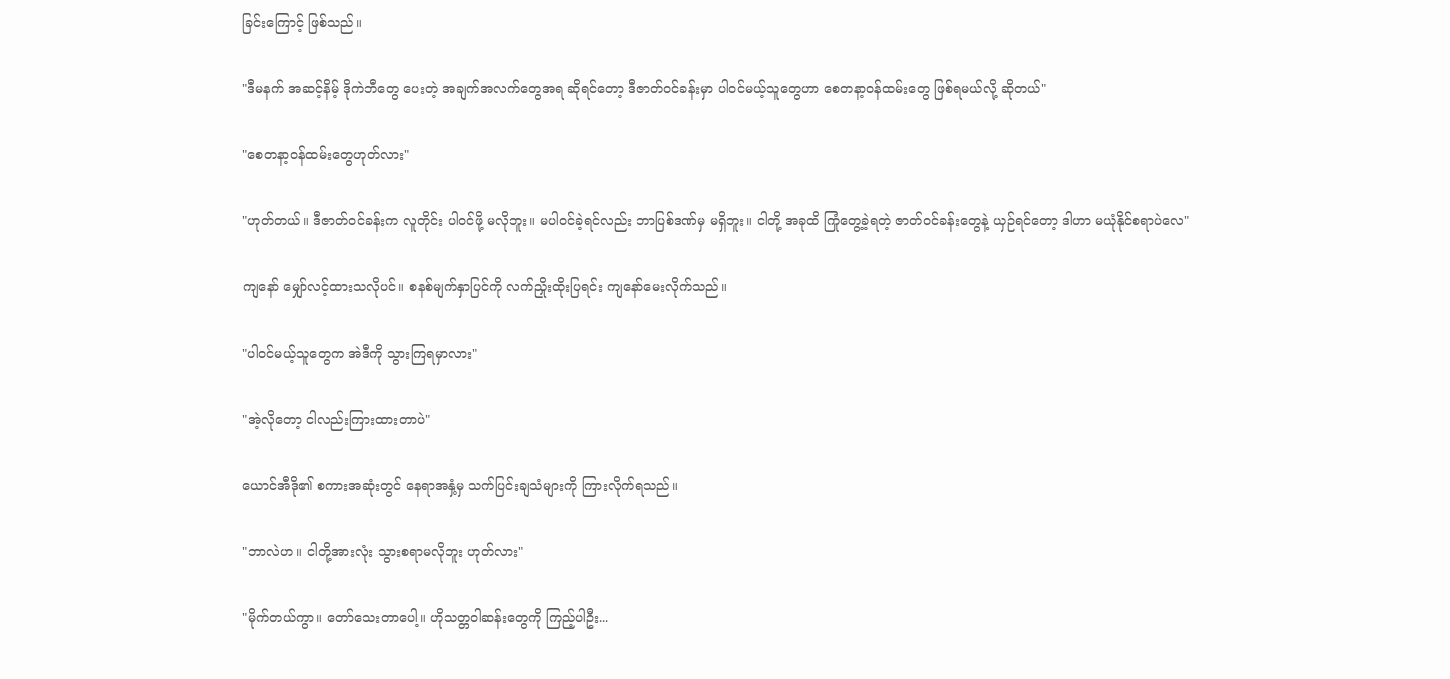ခြင်းကြောင့် ဖြစ်သည်။

"ဒီမနက် အဆင့်နိမ့် ဒိုကဲဘီတွေ ပေးတဲ့ အချက်အလက်တွေအရ ဆိုရင်တော့ ဒီဇာတ်ဝင်ခန်းမှာ ပါဝင်မယ့်သူတွေဟာ စေတနာ့ဝန်ထမ်းတွေ ဖြစ်ရမယ်လို့ ဆိုတယ်"

"စေတနာ့ဝန်ထမ်းတွေဟုတ်လား"

"ဟုတ်တယ်။ ဒီဇာတ်ဝင်ခန်းက လူတိုင်း ပါဝင်ဖို့ မလိုဘူး။ မပါဝင်ခဲ့ရင်လည်း ဘာပြစ်ဒဏ်မှ မရှိဘူး။ ငါတို့ အခုထိ ကြုံတွေ့ခဲ့ရတဲ့ ဇာတ်ဝင်ခန်းတွေနဲ့ ယှဉ်ရင်တော့ ဒါဟာ မယုံနိုင်စရာပဲလေ"

ကျနော် မျှော်လင့်ထားသလိုပင်။ စနစ်မျက်နှာပြင်ကို လက်ညှိုးထိုးပြရင်း ကျနော်မေးလိုက်သည်။

"ပါဝင်မယ့်သူတွေက အဲဒီကို သွားကြရမှာလား"

"အဲ့လိုတော့ ငါလည်းကြားထားတာပဲ"

ယောင်အီဒို၏ စကားအဆုံးတွင် နေရာအနှံ့မှ သက်ပြင်းချသံများကို ကြားလိုက်ရသည်။

"ဘာလဲဟ။ ငါတို့အားလုံး သွားစရာမလိုဘူး ဟုတ်လား"

"မိုက်တယ်ကွာ။ တော်သေးတာပေါ့။ ဟိုသတ္တဝါဆန်းတွေကို ကြည့်ပါဦး...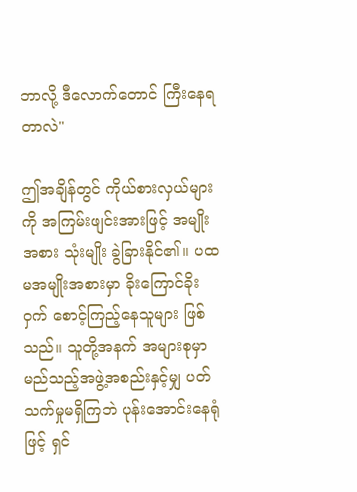ဘာလို့ ဒီလောက်တောင် ကြီးနေရတာလဲ"

ဤအချိန်တွင် ကိုယ်စားလှယ်များကို အကြမ်းဖျင်းအားဖြင့် အမျိုးအစား သုံးမျိုး ခွဲခြားနိုင်၏။ ပထမအမျိုးအစားမှာ ခိုးကြောင်ခိုးဝှက် စောင့်ကြည့်နေသူများ ဖြစ်သည်။ သူတို့အနက် အများစုမှာ မည်သည့်အဖွဲ့အစည်းနှင့်မျှ ပတ်သက်မှုမရှိကြဘဲ ပုန်းအောင်းနေရုံဖြင့် ရှင်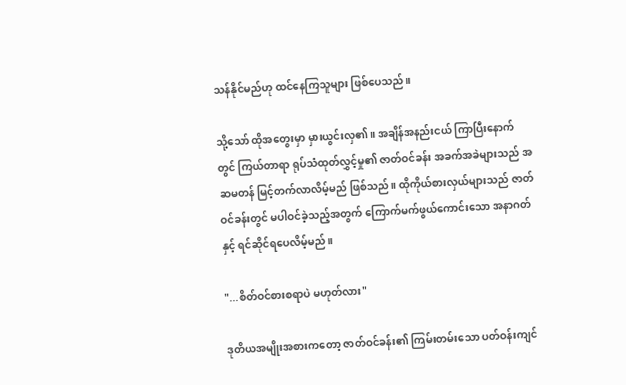သန်နိုင်မည်ဟု ထင်နေကြသူများ ဖြစ်ပေသည်။

သို့သော် ထိုအတွေးမှာ မှားယွင်းလှ၏။ အချိန်အနည်းငယ် ကြာပြီးနောက်တွင် ကြယ်တာရာ ရုပ်သံထုတ်လွှင့်မှု၏ ဇာတ်ဝင်ခန်း အခက်အခဲများသည် အဆမတန် မြင့်တက်လာလိမ့်မည် ဖြစ်သည်။ ထိုကိုယ်စားလှယ်များသည် ဇာတ်ဝင်ခန်းတွင် မပါဝင်ခဲ့သည့်အတွက် ကြောက်မက်ဖွယ်ကောင်းသော အနာဂတ်နှင့် ရင်ဆိုင်ရပေလိမ့်မည်။

"...စိတ်ဝင်စားစရာပဲ မဟုတ်လား"

ဒုတိယအမျိုးအစားကတော့ ဇာတ်ဝင်ခန်း၏ ကြမ်းတမ်းသော ပတ်ဝန်းကျင်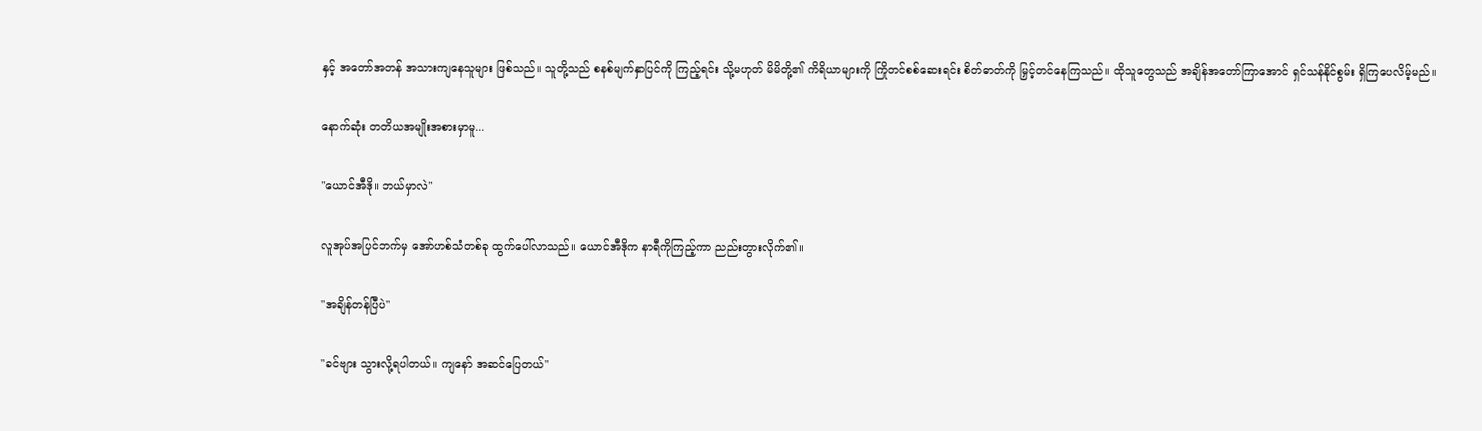နှင့် အတော်အတန် အသားကျနေသူများ ဖြစ်သည်။ သူတို့သည် စနစ်မျက်နှာပြင်ကို ကြည့်ရင်း သို့မဟုတ် မိမိတို့၏ ကိရိယာများကို ကြိုတင်စစ်ဆေးရင်း စိတ်ဓာတ်ကို မြှင့်တင်နေကြသည်။ ထိုသူတွေသည် အချိန်အတော်ကြာအောင် ရှင်သန်နိုင်စွမ်း ရှိကြပေလိမ့်မည်။

နောက်ဆုံး တတိယအမျိုးအစားမှာမူ...

"ယောင်အီဒို။ ဘယ်မှာလဲ"

လူအုပ်အပြင်ဘက်မှ အော်ဟစ်သံတစ်ခု ထွက်ပေါ်လာသည်။ ယောင်အီဒိုက နာရီကိုကြည့်ကာ ညည်းတွားလိုက်၏။

"အချိန်တန်ပြီပဲ"

"ခင်ဗျား သွားလို့ရပါတယ်။ ကျနော် အဆင်ပြေတယ်"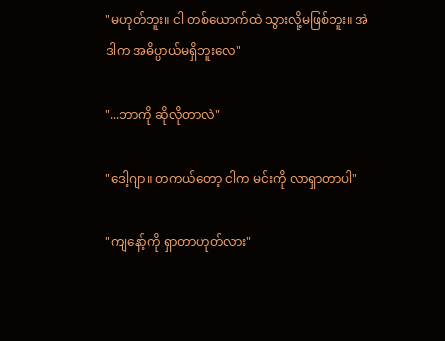"မဟုတ်ဘူး။ ငါ တစ်ယောက်ထဲ သွားလို့မဖြစ်ဘူး။ အဲဒါက အဓိပ္ပာယ်မရှိဘူးလေ"

"...ဘာကို ဆိုလိုတာလဲ"

"ဒေါ့ဂျာ။ တကယ်တော့ ငါက မင်းကို လာရှာတာပါ"

"ကျနော့်ကို ရှာတာဟုတ်လား"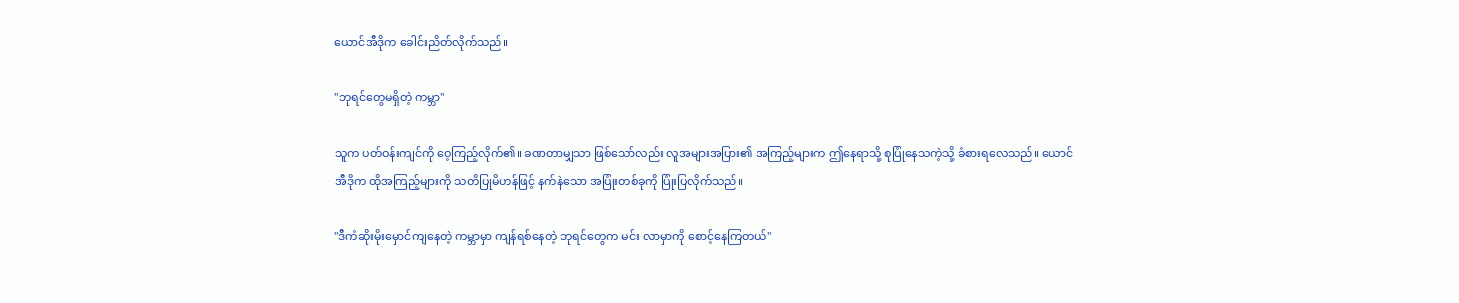ယောင်အီဒိုက ခေါင်းညိတ်လိုက်သည်။

"ဘုရင်တွေမရှိတဲ့ ကမ္ဘာ"

သူက ပတ်ဝန်းကျင်ကို ဝေ့ကြည့်လိုက်၏။ ခဏတာမျှသာ ဖြစ်သော်လည်း လူအများအပြား၏ အကြည့်များက ဤနေရာသို့ စုပြုံနေသကဲ့သို့ ခံစားရလေသည်။ ယောင်အီဒိုက ထိုအကြည့်များကို သတိပြုမိဟန်ဖြင့် နက်နဲသော အပြုံးတစ်ခုကို ပြုံးပြလိုက်သည်။

"ဒီကံဆိုးမိုးမှောင်ကျနေတဲ့ ကမ္ဘာမှာ ကျန်ရစ်နေတဲ့ ဘုရင်တွေက မင်း လာမှာကို စောင့်နေကြတယ်"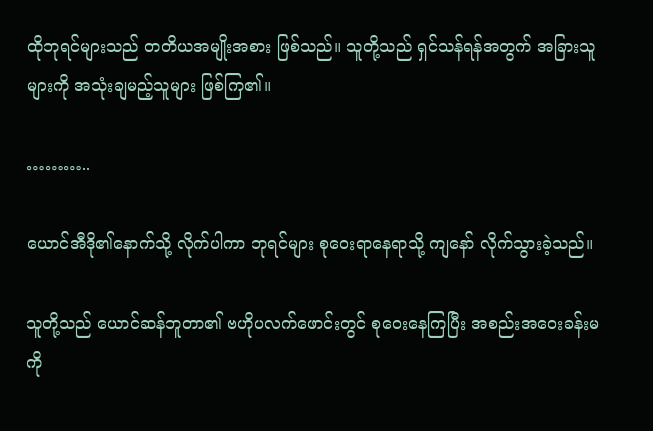ထိုဘုရင်များသည် တတိယအမျိုးအစား ဖြစ်သည်။ သူတို့သည် ရှင်သန်ရန်အတွက် အခြားသူများကို အသုံးချမည့်သူများ ဖြစ်ကြ၏။

………..

ယောင်အီဒို၏နောက်သို့ လိုက်ပါကာ ဘုရင်များ စုဝေးရာနေရာသို့ ကျနော် လိုက်သွားခဲ့သည်။

သူတို့သည် ယောင်ဆန်ဘူတာ၏ ဗဟိုပလက်ဖောင်းတွင် စုဝေးနေကြပြီး အစည်းအဝေးခန်းမကို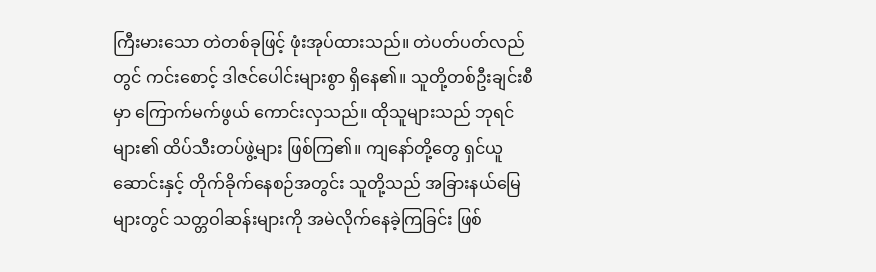ကြီးမားသော တဲတစ်ခုဖြင့် ဖုံးအုပ်ထားသည်။ တဲပတ်ပတ်လည်တွင် ကင်းစောင့် ဒါဇင်ပေါင်းများစွာ ရှိနေ၏။ သူတို့တစ်ဦးချင်းစီမှာ ကြောက်မက်ဖွယ် ကောင်းလှသည်။ ထိုသူများသည် ဘုရင်များ၏ ထိပ်သီးတပ်ဖွဲ့များ ဖြစ်ကြ၏။ ကျနော်တို့တွေ ရှင်ယူဆောင်းနှင့် တိုက်ခိုက်နေစဉ်အတွင်း သူတို့သည် အခြားနယ်မြေများတွင် သတ္တဝါဆန်းများကို အမဲလိုက်နေခဲ့ကြခြင်း ဖြစ်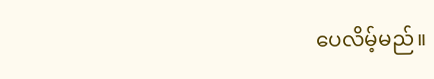ပေလိမ့်မည်။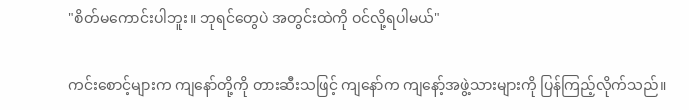"စိတ်မကောင်းပါဘူး။ ဘုရင်တွေပဲ အတွင်းထဲကို ဝင်လို့ရပါမယ်"

ကင်းစောင့်များက ကျနော်တို့ကို တားဆီးသဖြင့် ကျနော်က ကျနော့်အဖွဲ့သားများကို ပြန်ကြည့်လိုက်သည်။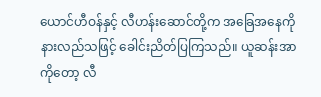ယောင်ဟီဝန်နှင့် လီဟန်းဆောင်တို့က အခြေအနေကို နားလည်သဖြင့် ခေါင်းညိတ်ပြကြသည်။ ယူဆန်းအာကိုတော့ လီ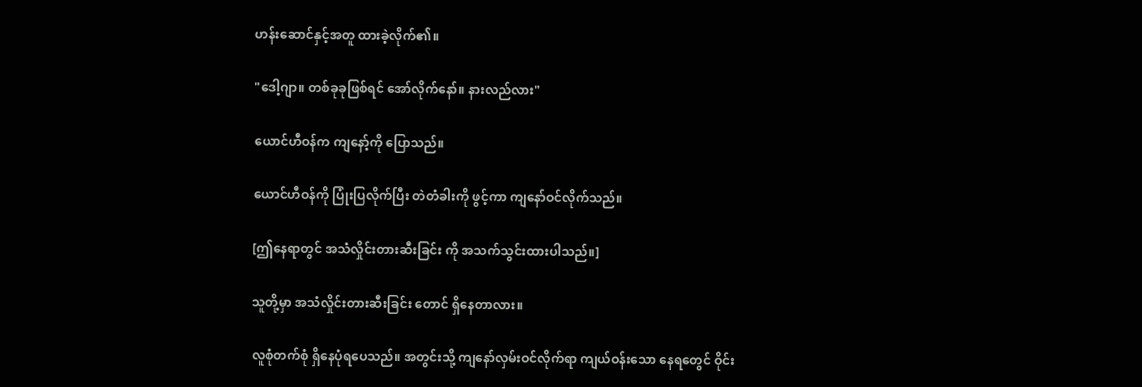ဟန်းဆောင်နှင့်အတူ ထားခဲ့လိုက်၏။

"ဒေါ့ဂျာ။ တစ်ခုခုဖြစ်ရင် အော်လိုက်နော်။ နားလည်လား"

ယောင်ဟီဝန်က ကျနော့်ကို ပြောသည်။

ယောင်ဟီဝန်ကို ပြုံးပြလိုက်ပြီး တဲတံခါးကို ဖွင့်ကာ ကျနော်ဝင်လိုက်သည်။

[ဤနေရာတွင် အသံလှိုင်းတားဆီးခြင်း ကို အသက်သွင်းထားပါသည်။]

သူတို့မှာ အသံလှိုင်းတားဆီးခြင်း တောင် ရှိနေတာလား။

လူစုံတက်စုံ ရှိနေပုံရပေသည်။ အတွင်းသို့ ကျနော်လှမ်းဝင်လိုက်ရာ ကျယ်ဝန်းသော နေရတွေင် ဝိုင်း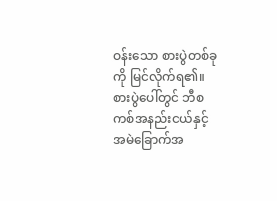ဝန်းသော စားပွဲတစ်ခုကို မြင်လိုက်ရ၏။ စားပွဲပေါ်တွင် ဘီစကစ်အနည်းငယ်နှင့် အမဲခြောက်အ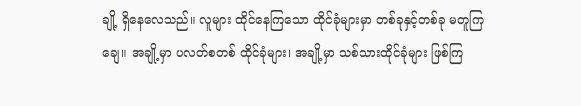ချို့ ရှိနေလေသည်။ လူများ ထိုင်နေကြသော ထိုင်ခုံများမှာ တစ်ခုနှင့်တစ်ခု မတူကြချေ။ အချို့မှာ ပလတ်စတစ် ထိုင်ခုံများ၊ အချို့မှာ သစ်သားထိုင်ခုံများ ဖြစ်ကြ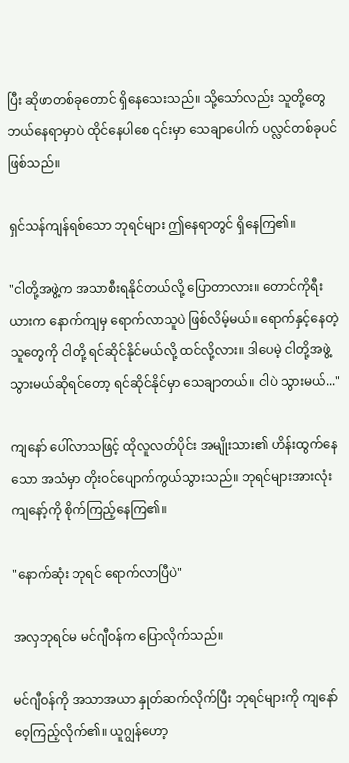ပြီး ဆိုဖာတစ်ခုတောင် ရှိနေသေးသည်။ သို့သော်လည်း သူတို့တွေ ဘယ်နေရာမှာပဲ ထိုင်နေပါစေ ၎င်းမှာ သေချာပေါက် ပလ္လင်တစ်ခုပင် ဖြစ်သည်။

ရှင်သန်ကျန်ရစ်သော ဘုရင်များ ဤနေရာတွင် ရှိနေကြ၏။

"ငါတို့အဖွဲ့က အသာစီးရနိုင်တယ်လို့ ပြောတာလား။ တောင်ကိုရီးယားက နောက်ကျမှ ရောက်လာသူပဲ ဖြစ်လိမ့်မယ်။ ရောက်နှင့်နေတဲ့သူတွေကို ငါတို့ ရင်ဆိုင်နိုင်မယ်လို့ ထင်လို့လား။ ဒါပေမဲ့ ငါတို့အဖွဲ့ သွားမယ်ဆိုရင်တော့ ရင်ဆိုင်နိုင်မှာ သေချာတယ်။ ငါပဲ သွားမယ်..."

ကျနော် ပေါ်လာသဖြင့် ထိုလူလတ်ပိုင်း အမျိုးသား၏ ဟိန်းထွက်နေသော အသံမှာ တိုးဝင်ပျောက်ကွယ်သွားသည်။ ဘုရင်များအားလုံး ကျနော့်ကို စိုက်ကြည့်နေကြ၏။

"နောက်ဆုံး ဘုရင် ရောက်လာပြီပဲ"

အလှဘုရင်မ မင်ဂျီဝန်က ပြောလိုက်သည်။

မင်ဂျီဝန်ကို အသာအယာ နှုတ်ဆက်လိုက်ပြီး ဘုရင်များကို ကျနော် ဝေ့ကြည့်လိုက်၏။ ယူဂျွန်ဟော့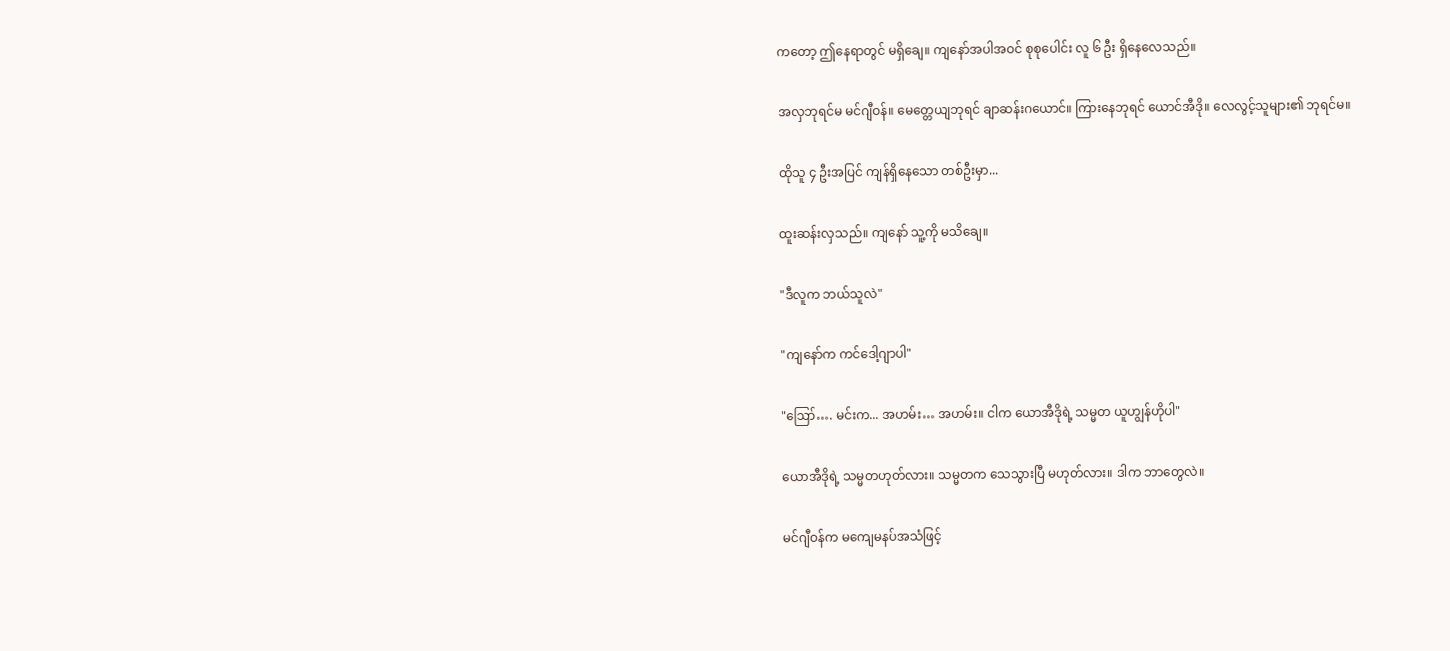ကတော့ ဤနေရာတွင် မရှိချေ။ ကျနော်အပါအဝင် စုစုပေါင်း လူ ၆ ဦး ရှိနေလေသည်။

အလှဘုရင်မ မင်ဂျီဝန်။ မေတ္တေယျဘုရင် ချာဆန်းဂယောင်။ ကြားနေဘုရင် ယောင်အီဒို။ လေလွင့်သူများ၏ ဘုရင်မ။

ထိုသူ ၄ ဦးအပြင် ကျန်ရှိနေသော တစ်ဦးမှာ...

ထူးဆန်းလှသည်။ ကျနော် သူ့ကို မသိချေ။

"ဒီလူက ဘယ်သူလဲ"

"ကျနော်က ကင်ဒေါ့ဂျာပါ"

"ဪ…. မင်းက... အဟမ်း… အဟမ်း။ ငါက ယောအီဒိုရဲ့ သမ္မတ ယူဟျွန်ဟိုပါ"

ယောအီဒိုရဲ့ သမ္မတဟုတ်လား။ သမ္မတက သေသွားပြီ မဟုတ်လား။ ဒါက ဘာတွေလဲ။

မင်ဂျီဝန်က မကျေမနပ်အသံဖြင့်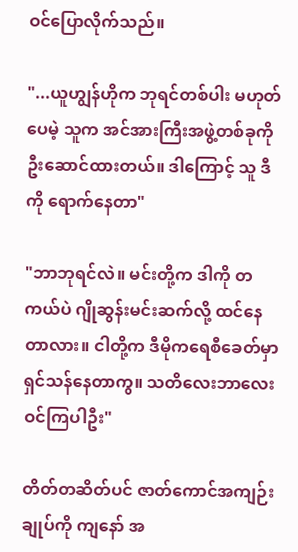ဝင်ပြောလိုက်သည်။

"...ယူဟျွန်ဟိုက ဘုရင်တစ်ပါး မဟုတ်ပေမဲ့ သူက အင်အားကြီးအဖွဲ့တစ်ခုကို ဦးဆောင်ထားတယ်။ ဒါကြောင့် သူ ဒီကို ရောက်နေတာ"

"ဘာဘုရင်လဲ။ မင်းတို့က ဒါကို တကယ်ပဲ ဂျိုဆွန်းမင်းဆက်လို့ ထင်နေတာလား။ ငါတို့က ဒီမိုကရေစီခေတ်မှာ ရှင်သန်နေတာကွ။ သတိလေးဘာလေးဝင်ကြပါဦး"

တိတ်တဆိတ်ပင် ဇာတ်ကောင်အကျဉ်းချုပ်ကို ကျနော် အ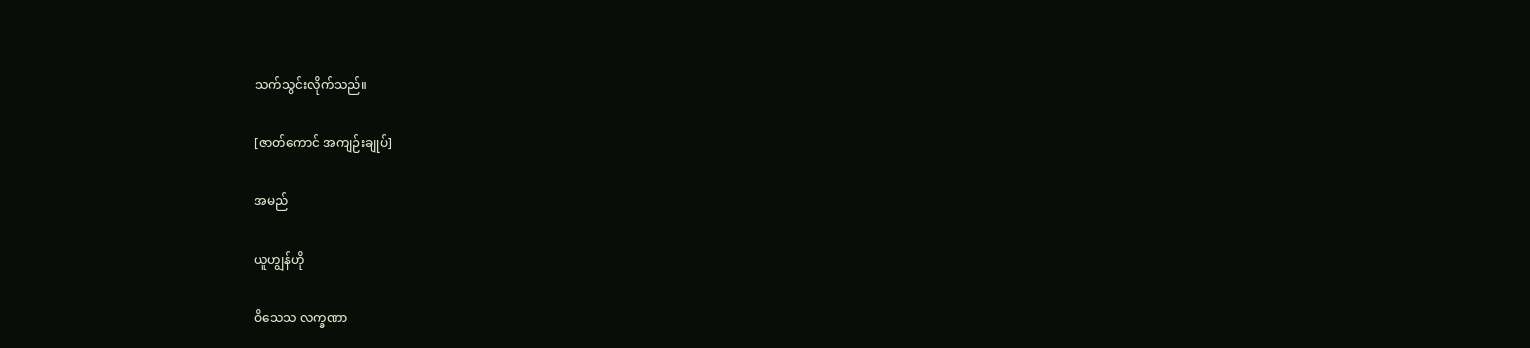သက်သွင်းလိုက်သည်။

[ဇာတ်ကောင် အကျဉ်းချုပ်]

အမည်

ယူဟျွန်ဟို

ဝိသေသ လက္ခဏာ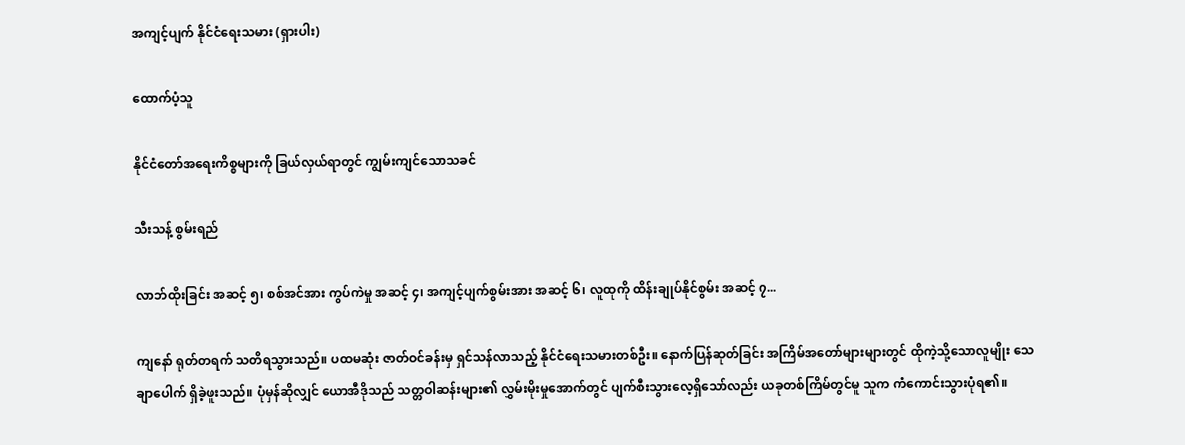အကျင့်ပျက် နိုင်ငံရေးသမား (ရှားပါး)

ထောက်ပံ့သူ

နိုင်ငံတော်အရေးကိစ္စများကို ခြယ်လှယ်ရာတွင် ကျွမ်းကျင်သောသခင်

သီးသန့် စွမ်းရည်

လာဘ်ထိုးခြင်း အဆင့် ၅၊ စစ်အင်အား ကွပ်ကဲမှု အဆင့် ၄၊ အကျင့်ပျက်စွမ်းအား အဆင့် ၆၊ လူထုကို ထိန်းချုပ်နိုင်စွမ်း အဆင့် ၇...

ကျနော် ရုတ်တရက် သတိရသွားသည်။ ပထမဆုံး ဇာတ်ဝင်ခန်းမှ ရှင်သန်လာသည့် နိုင်ငံရေးသမားတစ်ဦး။ နောက်ပြန်ဆုတ်ခြင်း အကြိမ်အတော်များများတွင် ထိုကဲ့သို့သောလူမျိုး သေချာပေါက် ရှိခဲ့ဖူးသည်။ ပုံမှန်ဆိုလျှင် ယောအီဒိုသည် သတ္တဝါဆန်းများ၏ လွှမ်းမိုးမှုအောက်တွင် ပျက်စီးသွားလေ့ရှိသော်လည်း ယခုတစ်ကြိမ်တွင်မူ သူက ကံကောင်းသွားပုံရ၏။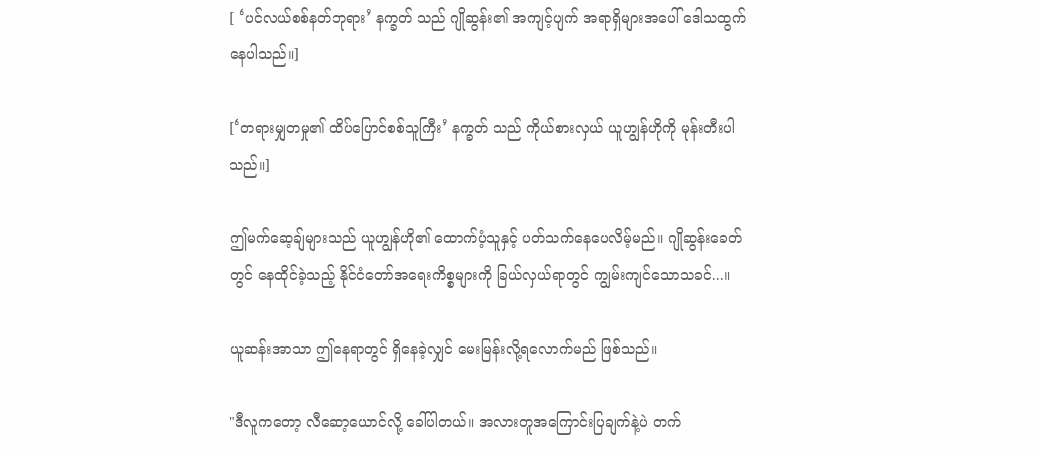[ ‘ပင်လယ်စစ်နတ်ဘုရား’ နက္ခတ် သည် ဂျိုဆွန်း၏ အကျင့်ပျက် အရာရှိများအပေါ် ဒေါသထွက်နေပါသည်။]

[‘တရားမျှတမှု၏ ထိပ်ပြောင်စစ်သူကြီး’ နက္ခတ် သည် ကိုယ်စားလှယ် ယူဟျွန်ဟိုကို မုန်းတီးပါသည်။]

ဤမက်ဆေ့ချ်များသည် ယူဟျွန်ဟို၏ ထောက်ပံ့သူနှင့် ပတ်သက်နေပေလိမ့်မည်။ ဂျိုဆွန်းခေတ်တွင် နေထိုင်ခဲ့သည့် နိုင်ငံတော်အရေးကိစ္စများကို ခြယ်လှယ်ရာတွင် ကျွမ်းကျင်သောသခင်...။

ယူဆန်းအာသာ ဤနေရာတွင် ရှိနေခဲ့လျှင် မေးမြန်းလို့ရလောက်မည် ဖြစ်သည်။

"ဒီလူကတော့ လီဆော့ယောင်လို့ ခေါ်ပါတယ်။ အလားတူအကြောင်းပြချက်နဲ့ပဲ တက်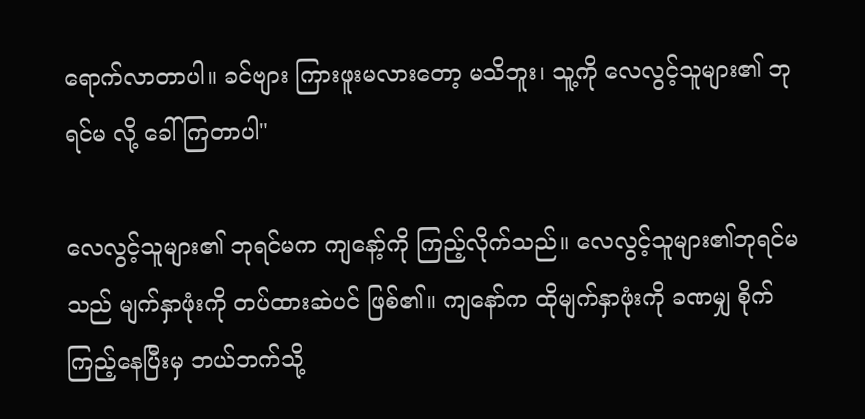ရောက်လာတာပါ။ ခင်ဗျား ကြားဖူးမလားတော့ မသိဘူး၊ သူ့ကို လေလွင့်သူများ၏ ဘုရင်မ လို့ ခေါ်ကြတာပါ"

လေလွင့်သူများ၏ ဘုရင်မက ကျနော့်ကို ကြည့်လိုက်သည်။ လေလွင့်သူများ၏ဘုရင်မသည် မျက်နှာဖုံးကို တပ်ထားဆဲပင် ဖြစ်၏။ ကျနော်က ထိုမျက်နှာဖုံးကို ခဏမျှ စိုက်ကြည့်နေပြီးမှ ဘယ်ဘက်သို့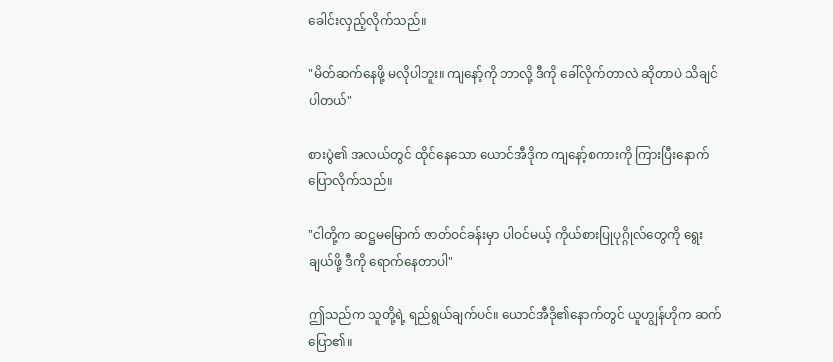ခေါင်းလှည့်လိုက်သည်။

"မိတ်ဆက်နေဖို့ မလိုပါဘူး။ ကျနော့်ကို ဘာလို့ ဒီကို ခေါ်လိုက်တာလဲ ဆိုတာပဲ သိချင်ပါတယ်"

စားပွဲ၏ အလယ်တွင် ထိုင်နေသော ယောင်အီဒိုက ကျနော့်စကားကို ကြားပြီးနောက် ပြောလိုက်သည်။

"ငါတို့က ဆဋ္ဌမမြောက် ဇာတ်ဝင်ခန်းမှာ ပါဝင်မယ့် ကိုယ်စားပြုပုဂ္ဂိုလ်တွေကို ရွေးချယ်ဖို့ ဒီကို ရောက်နေတာပါ"

ဤသည်က သူတို့ရဲ့ ရည်ရွယ်ချက်ပင်။ ယောင်အီဒို၏နောက်တွင် ယူဟျွန်ဟိုက ဆက်ပြော၏။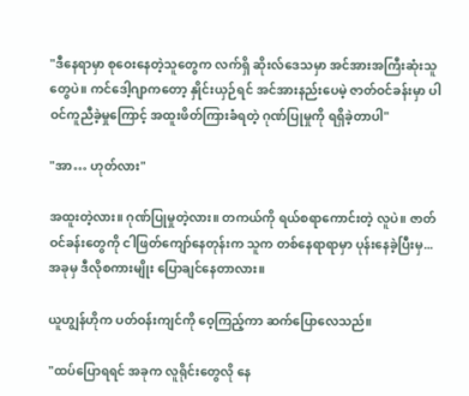"ဒီနေရာမှာ စုဝေးနေတဲ့သူတွေက လက်ရှိ ဆိုးလ်ဒေသမှာ အင်အားအကြီးဆုံးသူတွေပဲ။ ကင်ဒေါ့ဂျာကတော့ နှိုင်းယှဉ်ရင် အင်အားနည်းပေမဲ့ ဇာတ်ဝင်ခန်းမှာ ပါဝင်ကူညီခဲ့မှုကြောင့် အထူးဖိတ်ကြားခံရတဲ့ ဂုဏ်ပြုမှုကို ရရှိခဲ့တာပါ"

"အာ… ဟုတ်လား"

အထူးတဲ့လား။ ဂုဏ်ပြုမှုတဲ့လား။ တကယ်ကို ရယ်စရာကောင်းတဲ့ လူပဲ။ ဇာတ်ဝင်ခန်းတွေကို ငါဖြတ်ကျော်နေတုန်းက သူက တစ်နေရာရာမှာ ပုန်းနေခဲ့ပြီးမှ... အခုမှ ဒီလိုစကားမျိုး ပြောချင်နေတာလား။

ယူဟျွန်ဟိုက ပတ်ဝန်းကျင်ကို ဝေ့ကြည့်ကာ ဆက်ပြောလေသည်။

"ထပ်ပြောရရင် အခုက လူရိုင်းတွေလို နေ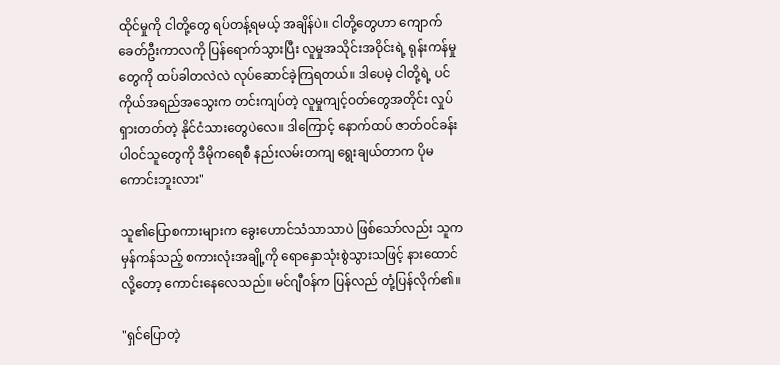ထိုင်မှုကို ငါတို့တွေ ရပ်တန့်ရမယ့် အချိန်ပဲ။ ငါတို့တွေဟာ ကျောက်ခေတ်ဦးကာလကို ပြန်ရောက်သွားပြီး လူမှုအသိုင်းအဝိုင်းရဲ့ ရုန်းကန်မှုတွေကို ထပ်ခါတလဲလဲ လုပ်ဆောင်ခဲ့ကြရတယ်။ ဒါပေမဲ့ ငါတို့ရဲ့ ပင်ကိုယ်အရည်အသွေးက တင်းကျပ်တဲ့ လူမှုကျင့်ဝတ်တွေအတိုင်း လှုပ်ရှားတတ်တဲ့ နိုင်ငံသားတွေပဲလေ။ ဒါကြောင့် နောက်ထပ် ဇာတ်ဝင်ခန်း ပါဝင်သူတွေကို ဒီမိုကရေစီ နည်းလမ်းတကျ ရွေးချယ်တာက ပိုမကောင်းဘူးလား"

သူ၏ပြောစကားများက ခွေးဟောင်သံသာသာပဲ ဖြစ်သော်လည်း သူက မှန်ကန်သည့် စကားလုံးအချို့ကို ရောနှောသုံးစွဲသွားသဖြင့် နားထောင်လို့တော့ ကောင်းနေလေသည်။ မင်ဂျီဝန်က ပြန်လည် တုံ့ပြန်လိုက်၏။

"ရှင်ပြောတဲ့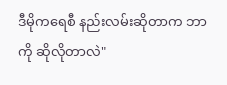ဒီမိုကရေစီ နည်းလမ်းဆိုတာက ဘာကို ဆိုလိုတာလဲ"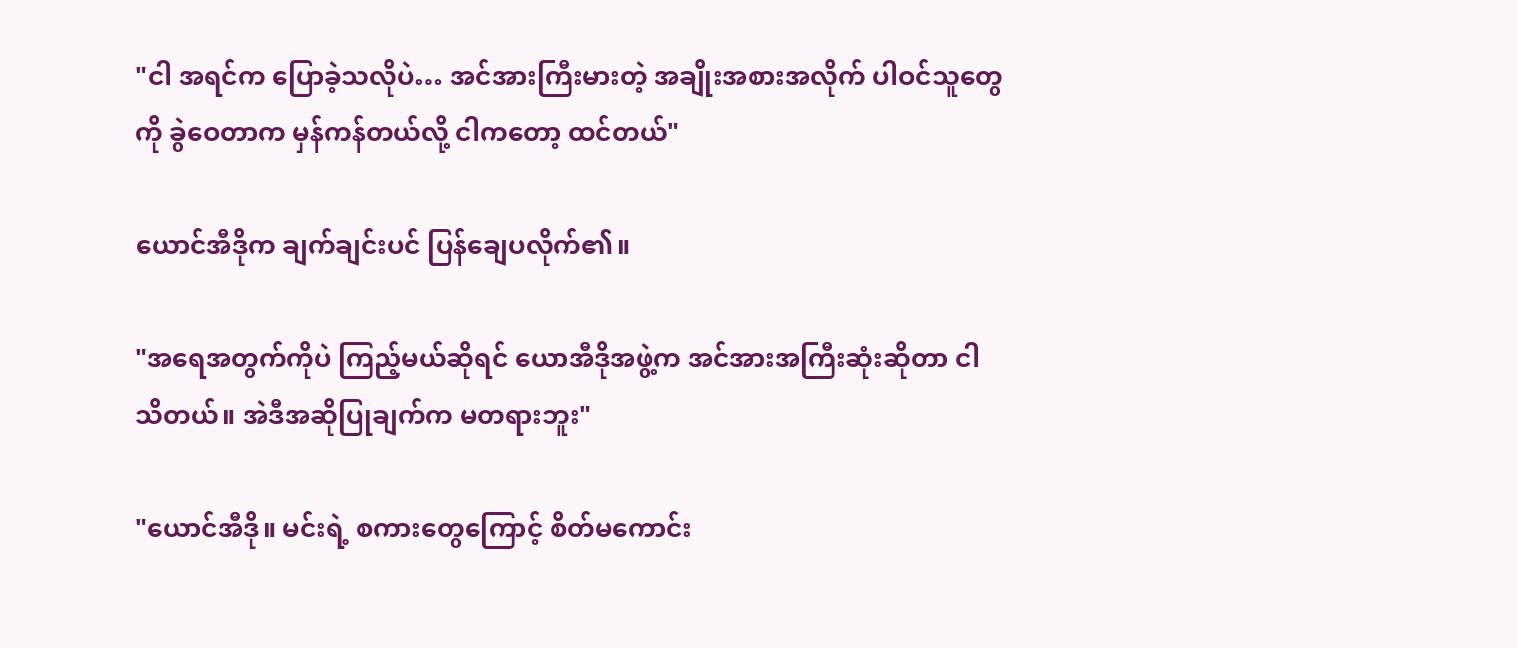"ငါ အရင်က ပြောခဲ့သလိုပဲ… အင်အားကြီးမားတဲ့ အချိုးအစားအလိုက် ပါဝင်သူတွေကို ခွဲဝေတာက မှန်ကန်တယ်လို့ ငါကတော့ ထင်တယ်"

ယောင်အီဒိုက ချက်ချင်းပင် ပြန်ချေပလိုက်၏။

"အရေအတွက်ကိုပဲ ကြည့်မယ်ဆိုရင် ယောအီဒိုအဖွဲ့က အင်အားအကြီးဆုံးဆိုတာ ငါ သိတယ်။ အဲဒီအဆိုပြုချက်က မတရားဘူး"

"ယောင်အီဒို။ မင်းရဲ့ စကားတွေကြောင့် စိတ်မကောင်း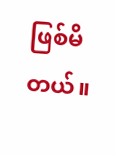ဖြစ်မိတယ်။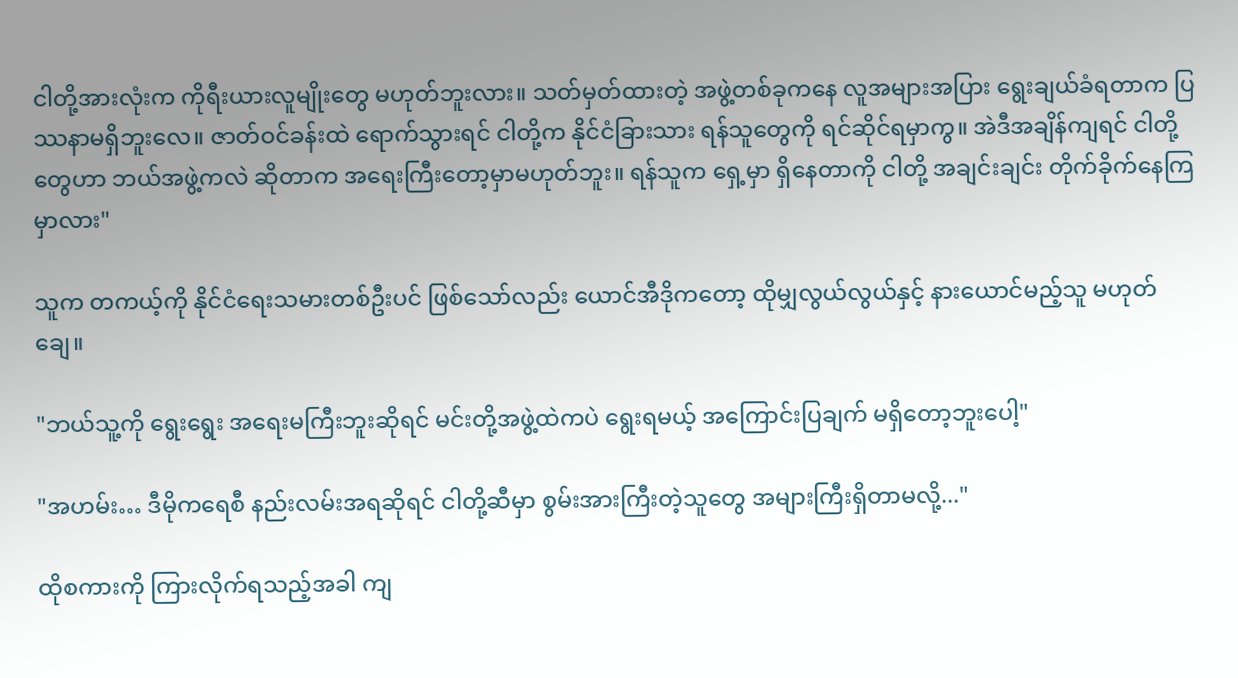ငါတို့အားလုံးက ကိုရီးယားလူမျိုးတွေ မဟုတ်ဘူးလား။ သတ်မှတ်ထားတဲ့ အဖွဲ့တစ်ခုကနေ လူအများအပြား ရွေးချယ်ခံရတာက ပြဿနာမရှိဘူးလေ။ ဇာတ်ဝင်ခန်းထဲ ရောက်သွားရင် ငါတို့က နိုင်ငံခြားသား ရန်သူတွေကို ရင်ဆိုင်ရမှာကွ။ အဲဒီအချိန်ကျရင် ငါတို့တွေဟာ ဘယ်အဖွဲ့ကလဲ ဆိုတာက အရေးကြီးတော့မှာမဟုတ်ဘူး။ ရန်သူက ရှေ့မှာ ရှိနေတာကို ငါတို့ အချင်းချင်း တိုက်ခိုက်နေကြမှာလား"

သူက တကယ့်ကို နိုင်ငံရေးသမားတစ်ဦးပင် ဖြစ်သော်လည်း ယောင်အီဒိုကတော့ ထိုမျှလွယ်လွယ်နှင့် နားယောင်မည့်သူ မဟုတ်ချေ။

"ဘယ်သူ့ကို ရွေးရွေး အရေးမကြီးဘူးဆိုရင် မင်းတို့အဖွဲ့ထဲကပဲ ရွေးရမယ့် အကြောင်းပြချက် မရှိတော့ဘူးပေါ့"

"အဟမ်း… ဒီမိုကရေစီ နည်းလမ်းအရဆိုရင် ငါတို့ဆီမှာ စွမ်းအားကြီးတဲ့သူတွေ အများကြီးရှိတာမလို့..."

ထိုစကားကို ကြားလိုက်ရသည့်အခါ ကျ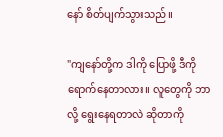နော် စိတ်ပျက်သွားသည်။

"ကျနော်တို့က ဒါကို ပြောဖို့ ဒီကို ရောက်နေတာလား။ လူတွေကို ဘာလို့ ရွေးနေရတာလဲ ဆိုတာကို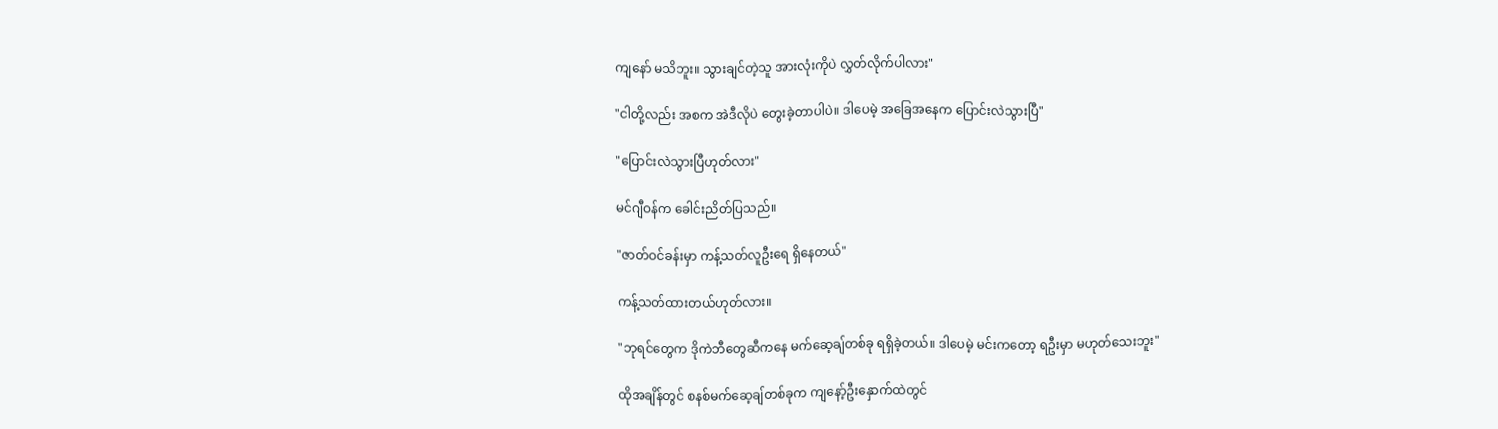ကျနော် မသိဘူး။ သွားချင်တဲ့သူ အားလုံးကိုပဲ လွှတ်လိုက်ပါလား"

"ငါတို့လည်း အစက အဲဒီလိုပဲ တွေးခဲ့တာပါပဲ။ ဒါပေမဲ့ အခြေအနေက ပြောင်းလဲသွားပြီ"

"ပြောင်းလဲသွားပြီဟုတ်လား"

မင်ဂျီဝန်က ခေါင်းညိတ်ပြသည်။

"ဇာတ်ဝင်ခန်းမှာ ကန့်သတ်လူဦးရေ ရှိနေတယ်"

ကန့်သတ်ထားတယ်ဟုတ်လား။

"ဘုရင်တွေက ဒိုကဲဘီတွေဆီကနေ မက်ဆေ့ချ်တစ်ခု ရရှိခဲ့တယ်။ ဒါပေမဲ့ မင်းကတော့ ရဦးမှာ မဟုတ်သေးဘူး"

ထိုအချိန်တွင် စနစ်မက်ဆေ့ချ်တစ်ခုက ကျနော့်ဦးနှောက်ထဲတွင်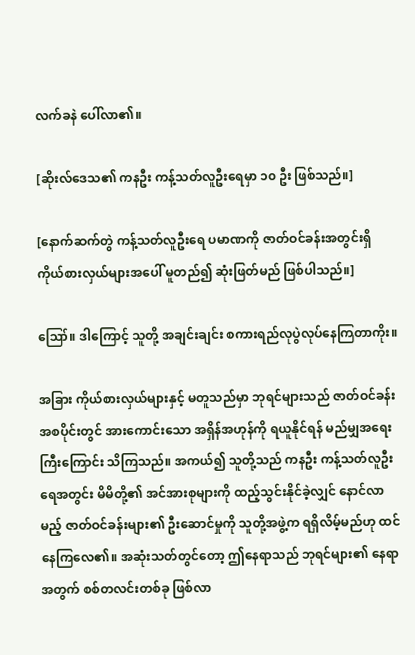လက်ခနဲ ပေါ်လာ၏။

[ဆိုးလ်ဒေသ၏ ကနဦး ကန့်သတ်လူဦးရေမှာ ၁၀ ဦး ဖြစ်သည်။]

[နောက်ဆက်တွဲ ကန့်သတ်လူဦးရေ ပမာဏကို ဇာတ်ဝင်ခန်းအတွင်းရှိ ကိုယ်စားလှယ်များအပေါ် မူတည်၍ ဆုံးဖြတ်မည် ဖြစ်ပါသည်။]

ဪ။ ဒါကြောင့် သူတို့ အချင်းချင်း စကားရည်လုပွဲလုပ်နေကြတာကိုး။

အခြား ကိုယ်စားလှယ်များနှင့် မတူသည်မှာ ဘုရင်များသည် ဇာတ်ဝင်ခန်း အစပိုင်းတွင် အားကောင်းသော အရှိန်အဟုန်ကို ရယူနိုင်ရန် မည်မျှအရေးကြီးကြောင်း သိကြသည်။ အကယ်၍ သူတို့သည် ကနဦး ကန့်သတ်လူဦးရေအတွင်း မိမိတို့၏ အင်အားစုများကို ထည့်သွင်းနိုင်ခဲ့လျှင် နောင်လာမည့် ဇာတ်ဝင်ခန်းများ၏ ဦးဆောင်မှုကို သူတို့အဖွဲ့က ရရှိလိမ့်မည်ဟု ထင်နေကြလေ၏။ အဆုံးသတ်တွင်တော့ ဤနေရာသည် ဘုရင်များ၏ နေရာအတွက် စစ်တလင်းတစ်ခု ဖြစ်လာ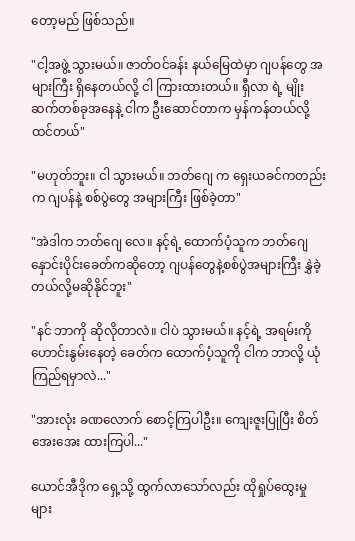တော့မည် ဖြစ်သည်။

"ငါ့အဖွဲ့ သွားမယ်။ ဇာတ်ဝင်ခန်း နယ်မြေထဲမှာ ဂျပန်တွေ အများကြီး ရှိနေတယ်လို့ ငါ ကြားထားတယ်။ ရှီလာ ရဲ့ မျိုးဆက်တစ်ခုအနေနဲ့ ငါက ဦးဆောင်တာက မှန်ကန်တယ်လို့ ထင်တယ်"

"မဟုတ်ဘူး။ ငါ သွားမယ်။ ဘတ်ဂျေ က ရှေးယခင်ကတည်းက ဂျပန်နဲ့ စစ်ပွဲတွေ အများကြီး ဖြစ်ခဲ့တာ"

"အဲဒါက ဘတ်ဂျေ လေ။ နင့်ရဲ့ ထောက်ပံ့သူက ဘတ်ဂျေနှောင်းပိုင်းခေတ်ကဆိုတော့ ဂျပန်တွေနဲ့စစ်ပွဲအများကြီး နွှဲခဲ့တယ်လို့မဆိုနိုင်ဘူး"

"နင် ဘာကို ဆိုလိုတာလဲ။ ငါပဲ သွားမယ်။ နင့်ရဲ့ အရမ်းကိုဟောင်းနွမ်းနေတဲ့ ခေတ်က ထောက်ပံ့သူကို ငါက ဘာလို့ ယုံကြည်ရမှာလဲ..."

"အားလုံး ခဏလောက် စောင့်ကြပါဦး။ ကျေးဇူးပြုပြီး စိတ်အေးအေး ထားကြပါ..."

ယောင်အီဒိုက ရှေ့သို့ ထွက်လာသော်လည်း ထိုရှုပ်ထွေးမှုများ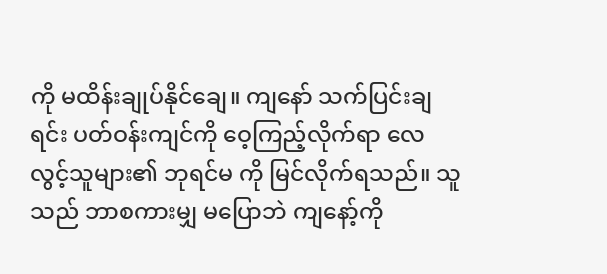ကို မထိန်းချုပ်နိုင်ချေ။ ကျနော် သက်ပြင်းချရင်း ပတ်ဝန်းကျင်ကို ဝေ့ကြည့်လိုက်ရာ လေလွင့်သူများ၏ ဘုရင်မ ကို မြင်လိုက်ရသည်။ သူသည် ဘာစကားမျှ မပြောဘဲ ကျနော့်ကို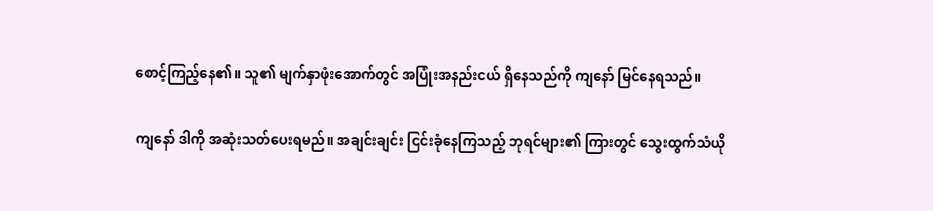စောင့်ကြည့်နေ၏။ သူ၏ မျက်နှာဖုံးအောက်တွင် အပြုံးအနည်းငယ် ရှိနေသည်ကို ကျနော် မြင်နေရသည်။

ကျနော် ဒါကို အဆုံးသတ်ပေးရမည်။ အချင်းချင်း ငြင်းခုံနေကြသည့် ဘုရင်များ၏ ကြားတွင် သွေးထွက်သံယို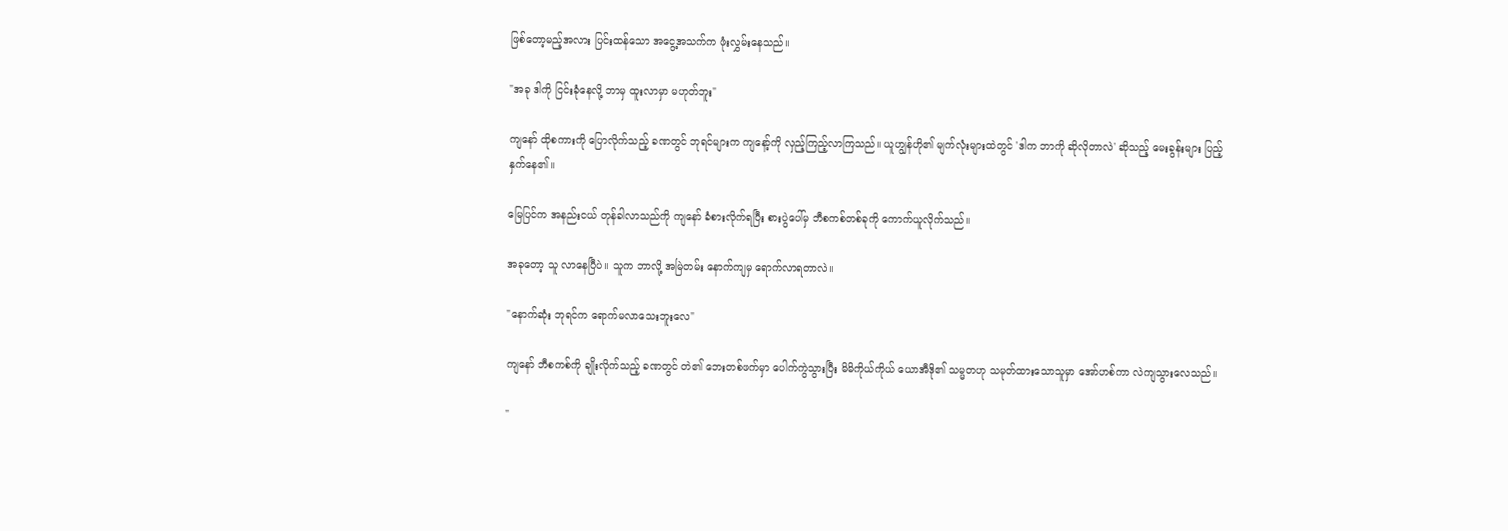ဖြစ်တော့မည့်အလား ပြင်းထန်သော အငွေ့အသက်က ဖုံးလွှမ်းနေသည်။

"အခု ဒါကို ငြင်းခုံနေလို့ ဘာမှ ထူးလာမှာ မဟုတ်ဘူး"

ကျနော် ထိုစကားကို ပြောလိုက်သည့် ခဏတွင် ဘုရင်များက ကျနော့်ကို လှည့်ကြည့်လာကြသည်။ ယူဟျွန်ဟို၏ မျက်လုံးများထဲတွင် 'ဒါက ဘာကို ဆိုလိုတာလဲ' ဆိုသည့် မေးခွန်းများ ပြည့်နှက်နေ၏။

မြေပြင်က အနည်းငယ် တုန်ခါလာသည်ကို ကျနော် ခံစားလိုက်ရပြီး စားပွဲပေါ်မှ ဘီစကစ်တစ်ခုကို ကောက်ယူလိုက်သည်။

အခုတော့ သူ လာနေပြီပဲ။ သူက ဘာလို့ အမြဲတမ်း နောက်ကျမှ ရောက်လာရတာလဲ။

"နောက်ဆုံး ဘုရင်က ရောက်မလာသေးဘူးလေ"

ကျနော် ဘီစကစ်ကို ချိုးလိုက်သည့် ခဏတွင် တဲ၏ ဘေးတစ်ဖက်မှာ ပေါက်ကွဲသွားပြီး မိမိကိုယ်ကိုယ် ယောအီဒို၏ သမ္မတဟု သမုတ်ထားသောသူမှာ အော်ဟစ်ကာ လဲကျသွားလေသည်။

"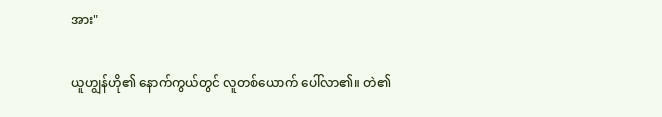အား"

ယူဟျွန်ဟို၏ နောက်ကွယ်တွင် လူတစ်ယောက် ပေါ်လာ၏။ တဲ၏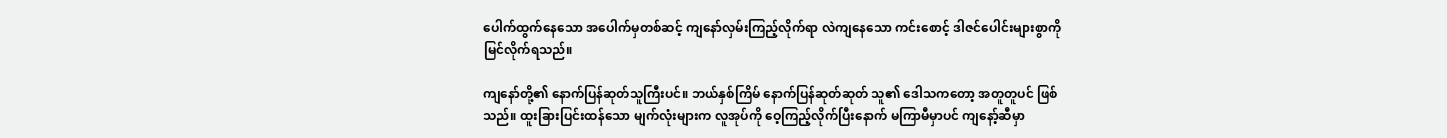ပေါက်ထွက်နေသော အပေါက်မှတစ်ဆင့် ကျနော်လှမ်းကြည့်လိုက်ရာ လဲကျနေသော ကင်းစောင့် ဒါဇင်ပေါင်းများစွာကို မြင်လိုက်ရသည်။

ကျနော်တို့၏ နောက်ပြန်ဆုတ်သူကြီးပင်။ ဘယ်နှစ်ကြိမ် နောက်ပြန်ဆုတ်ဆုတ် သူ၏ ဒေါသကတော့ အတူတူပင် ဖြစ်သည်။ ထူးခြားပြင်းထန်သော မျက်လုံးများက လူအုပ်ကို ဝေ့ကြည့်လိုက်ပြီးနောက် မကြာမီမှာပင် ကျနော့်ဆီမှာ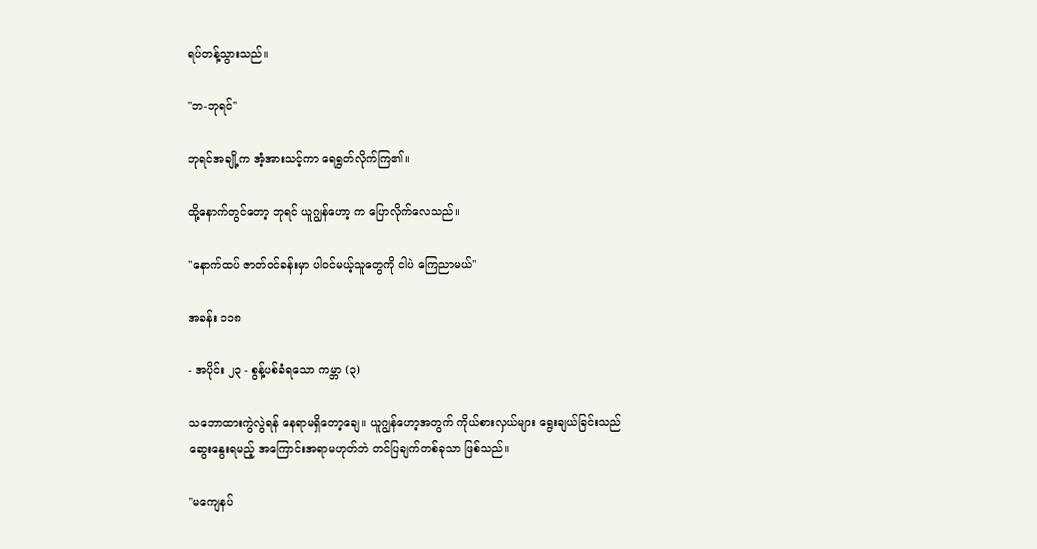ရပ်တန့်သွားသည်။

"ဘ-ဘုရင်"

ဘုရင်အချို့က အံ့အားသင့်ကာ ရေရွတ်လိုက်ကြ၏။

ထို့နောက်တွင်တော့ ဘုရင် ယူဂျွန်ဟော့ က ပြောလိုက်လေသည်။

"နောက်ထပ် ဇာတ်ဝင်ခန်းမှာ ပါဝင်မယ့်သူတွေကို ငါပဲ ကြေညာမယ်"

အခန်း ၁၁၈

- အပိုင်း ၂၃ - စွန့်ပစ်ခံရသော ကမ္ဘာ (၃)

သဘောထားကွဲလွဲရန် နေရာမရှိတော့ချေ။ ယူဂျွန်ဟော့အတွက် ကိုယ်စားလှယ်များ ရွေးချယ်ခြင်းသည် ဆွေးနွေးရမည့် အကြောင်းအရာမဟုတ်ဘဲ တင်ပြချက်တစ်ခုသာ ဖြစ်သည်။

"မကျေနပ်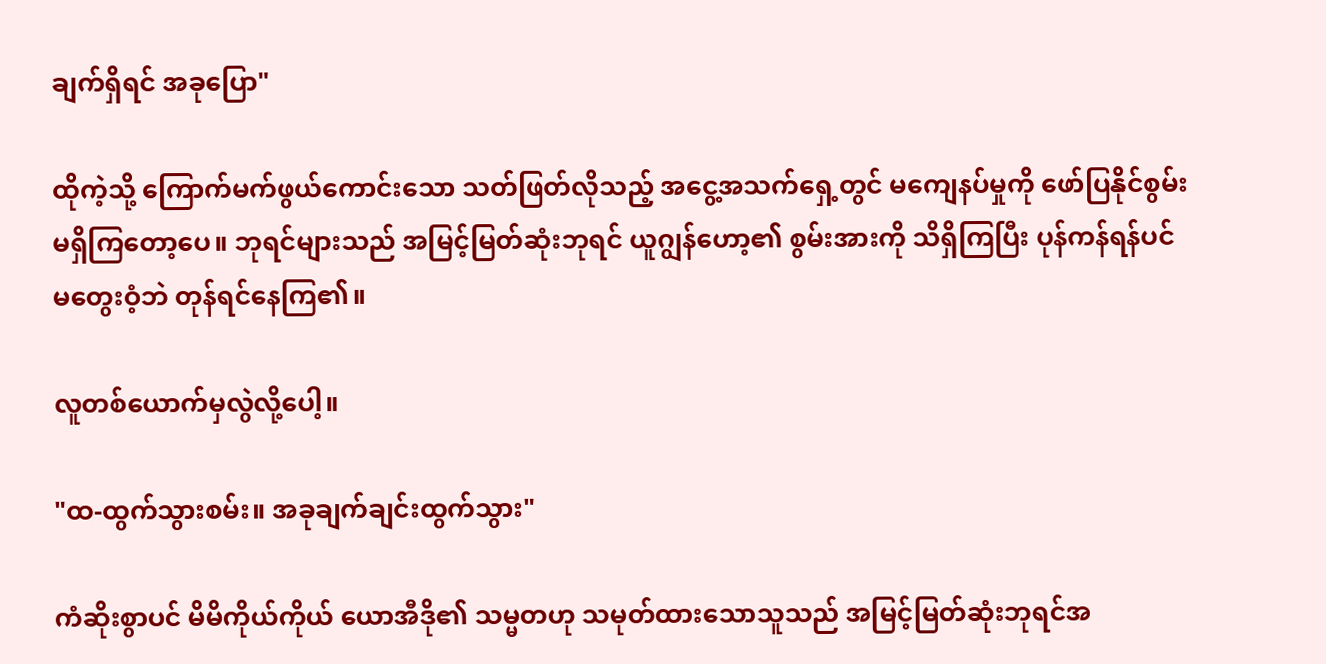ချက်ရှိရင် အခုပြော"

ထိုကဲ့သို့ ကြောက်မက်ဖွယ်ကောင်းသော သတ်ဖြတ်လိုသည့် အငွေ့အသက်ရှေ့တွင် မကျေနပ်မှုကို ဖော်ပြနိုင်စွမ်း မရှိကြတော့ပေ။ ဘုရင်များသည် အမြင့်မြတ်ဆုံးဘုရင် ယူဂျွန်ဟော့၏ စွမ်းအားကို သိရှိကြပြီး ပုန်ကန်ရန်ပင် မတွေးဝံ့ဘဲ တုန်ရင်နေကြ၏။

လူတစ်ယောက်မှလွဲလို့ပေါ့။

"ထ-ထွက်သွားစမ်း။ အခုချက်ချင်းထွက်သွား"

ကံဆိုးစွာပင် မိမိကိုယ်ကိုယ် ယောအီဒို၏ သမ္မတဟု သမုတ်ထားသောသူသည် အမြင့်မြတ်ဆုံးဘုရင်အ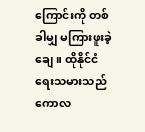ကြောင်းကို တစ်ခါမျှ မကြားဖူးခဲ့ချေ။ ထိုနိုင်ငံရေးသမားသည် ကောလ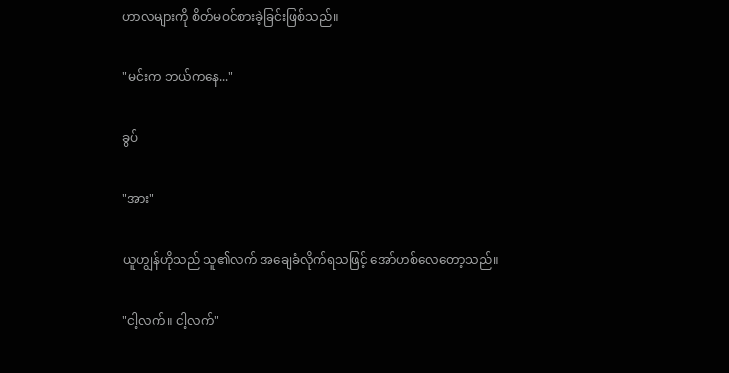ဟာလများကို စိတ်မဝင်စားခဲ့ခြင်းဖြစ်သည်။

"မင်းက ဘယ်ကနေ..."

ခွပ်

"အား"

ယူဟျွန်ဟိုသည် သူ၏လက် အချေခံလိုက်ရသဖြင့် အော်ဟစ်လေတော့သည်။

"ငါ့လက်။ ငါ့လက်"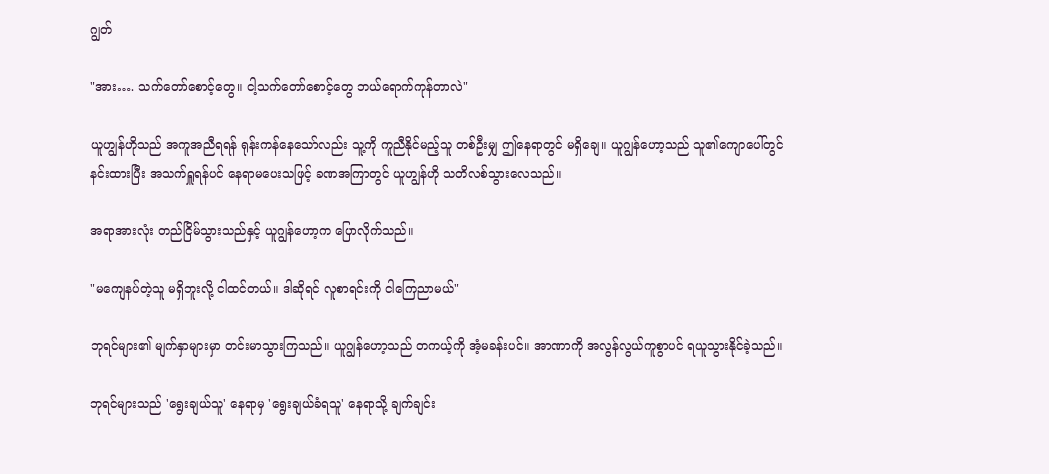ဂျွတ်

"အား…. သက်တော်စောင့်တွေ။ ငါ့သက်တော်စောင့်တွေ ဘယ်ရောက်ကုန်တာလဲ"

ယူဟျွန်ဟိုသည် အကူအညီရရန် ရုန်းကန်နေသော်လည်း သူ့ကို ကူညီနိုင်မည့်သူ တစ်ဦးမျှ ဤနေရာတွင် မရှိချေ။ ယူဂျွန်ဟော့သည် သူ၏ကျောပေါ်တွင် နင်းထားပြီး အသက်ရှူရန်ပင် နေရာမပေးသဖြင့် ခဏအကြာတွင် ယူဟျွန်ဟို သတိလစ်သွားလေသည်။

အရာအားလုံး တည်ငြိမ်သွားသည်နှင့် ယူဂျွန်ဟော့က ပြောလိုက်သည်။

"မကျေနပ်တဲ့သူ မရှိဘူးလို့ ငါထင်တယ်။ ဒါဆိုရင် လူစာရင်းကို ငါကြေညာမယ်"

ဘုရင်များ၏ မျက်နှာများမှာ တင်းမာသွားကြသည်။ ယူဂျွန်ဟော့သည် တကယ့်ကို အံ့မခန်းပင်။ အာဏာကို အလွန်လွယ်ကူစွာပင် ရယူသွားနိုင်ခဲ့သည်။

ဘုရင်များသည် 'ရွေးချယ်သူ' နေရာမှ 'ရွေးချယ်ခံရသူ' နေရာသို့ ချက်ချင်း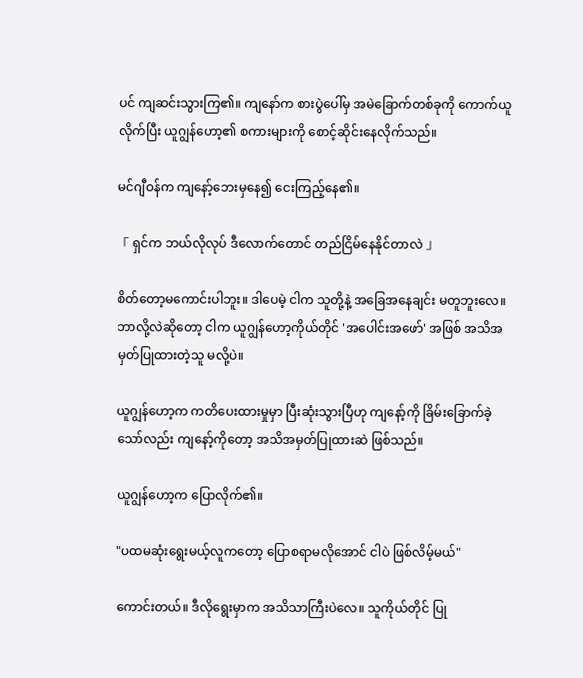ပင် ကျဆင်းသွားကြ၏။ ကျနော်က စားပွဲပေါ်မှ အမဲခြောက်တစ်ခုကို ကောက်ယူလိုက်ပြီး ယူဂျွန်ဟော့၏ စကားများကို စောင့်ဆိုင်းနေလိုက်သည်။

မင်ဂျီဝန်က ကျနော့်ဘေးမှနေ၍ ငေးကြည့်နေ၏။

「 ရှင်က ဘယ်လိုလုပ် ဒီလောက်တောင် တည်ငြိမ်နေနိုင်တာလဲ 」

စိတ်တော့မကောင်းပါဘူး။ ဒါပေမဲ့ ငါက သူတို့နဲ့ အခြေအနေချင်း မတူဘူးလေ။ ဘာလို့လဲဆိုတော့ ငါက ယူဂျွန်ဟော့ကိုယ်တိုင် 'အပေါင်းအဖော်' အဖြစ် အသိအမှတ်ပြုထားတဲ့သူ မလို့ပဲ။

ယူဂျွန်ဟော့က ကတိပေးထားမှုမှာ ပြီးဆုံးသွားပြီဟု ကျနော့်ကို ခြိမ်းခြောက်ခဲ့သော်လည်း ကျနော့်ကိုတော့ အသိအမှတ်ပြုထားဆဲ ဖြစ်သည်။

ယူဂျွန်ဟော့က ပြောလိုက်၏။

"ပထမဆုံးရွေးမယ့်လူကတော့ ပြောစရာမလိုအောင် ငါပဲ ဖြစ်လိမ့်မယ်"

ကောင်းတယ်။ ဒီလိုရွေးမှာက အသိသာကြီးပဲလေ။ သူကိုယ်တိုင် ပြု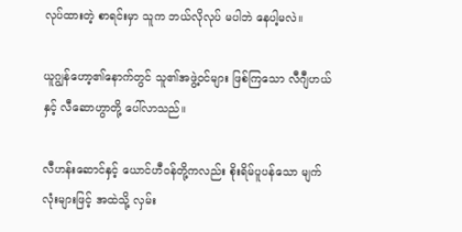လုပ်ထားတဲ့ စာရင်းမှာ သူက ဘယ်လိုလုပ် မပါဘဲ နေပါ့မလဲ။

ယူဂျွန်ဟော့၏နောက်တွင် သူ၏အဖွဲ့ဝင်များ ဖြစ်ကြသော လီဂျီဟယ်နှင့် လီဆောဟွာတို့ ပေါ်လာသည်။

လီဟန်းဆောင်နှင့် ယောင်ဟီဝန်တို့ကလည်း စိုးရိမ်ပူပန်သော မျက်လုံးများဖြင့် အထဲသို့ လှမ်း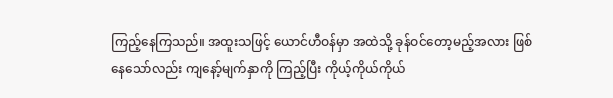ကြည့်နေကြသည်။ အထူးသဖြင့် ယောင်ဟီဝန်မှာ အထဲသို့ ခုန်ဝင်တော့မည့်အလား ဖြစ်နေသော်လည်း ကျနော့်မျက်နှာကို ကြည့်ပြီး ကိုယ့်ကိုယ်ကိုယ်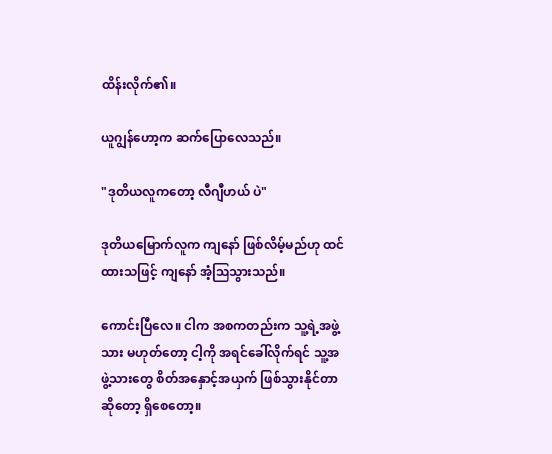ထိန်းလိုက်၏။

ယူဂျွန်ဟော့က ဆက်ပြောလေသည်။

"ဒုတိယလူကတော့ လီဂျီဟယ် ပဲ"

ဒုတိယမြောက်လူက ကျနော် ဖြစ်လိမ့်မည်ဟု ထင်ထားသဖြင့် ကျနော် အံ့ဩသွားသည်။

ကောင်းပြီလေ။ ငါက အစကတည်းက သူ့ရဲ့အဖွဲ့သား မဟုတ်တော့ ငါ့ကို အရင်ခေါ်လိုက်ရင် သူ့အဖွဲ့သားတွေ စိတ်အနှောင့်အယှက် ဖြစ်သွားနိုင်တာဆိုတော့ ရှိစေတော့။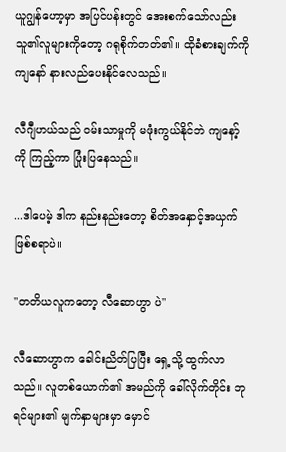ယူဂျွန်ဟော့မှာ အပြင်ပန်းတွင် အေးစက်သော်လည်း သူ၏လူများကိုတော့ ဂရုစိုက်တတ်၏။ ထိုခံစားချက်ကို ကျနော် နားလည်ပေးနိုင်လေသည်။

လီဂျီဟယ်သည် ဝမ်းသာမှုကို မဖုံးကွယ်နိုင်ဘဲ ကျနော့်ကို ကြည့်ကာ ပြုံးပြနေသည်။

...ဒါပေမဲ့ ဒါက နည်းနည်းတော့ စိတ်အနှောင့်အယှက် ဖြစ်စရာပဲ။

"တတိယလူကတော့ လီဆောဟွာ ပဲ"

လီဆောဟွာက ခေါင်းညိတ်ပြပြီး ရှေ့သို့ ထွက်လာသည်။ လူတစ်ယောက်၏ အမည်ကို ခေါ်လိုက်တိုင်း ဘုရင်များ၏ မျက်နှာများမှာ မှောင်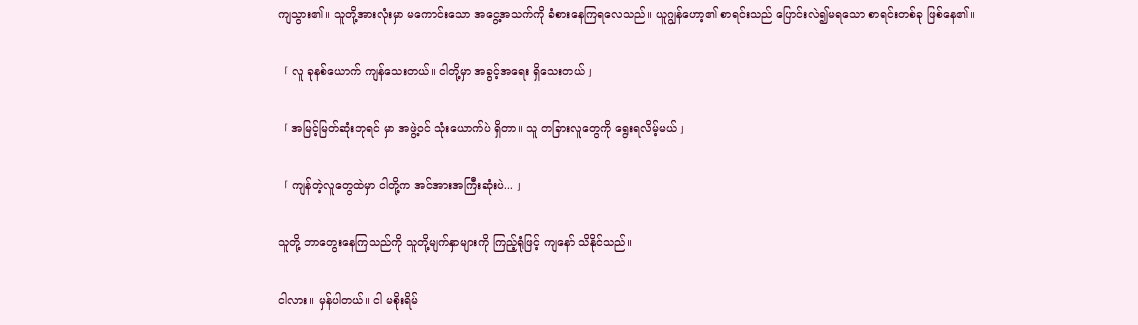ကျသွား၏။ သူတို့အားလုံးမှာ မကောင်းသော အငွေ့အသက်ကို ခံစားနေကြရလေသည်။ ယူဂျွန်ဟော့၏ စာရင်းသည် ပြောင်းလဲ၍မရသော စာရင်းတစ်ခု ဖြစ်နေ၏။

「 လူ ခုနစ်ယောက် ကျန်သေးတယ်။ ငါတို့မှာ အခွင့်အရေး ရှိသေးတယ် 」

「 အမြင့်မြတ်ဆုံးဘုရင် မှာ အဖွဲ့ဝင် သုံးယောက်ပဲ ရှိတာ။ သူ တခြားလူတွေကို ရွေးရလိမ့်မယ် 」

「 ကျန်တဲ့လူတွေထဲမှာ ငါတို့က အင်အားအကြီးဆုံးပဲ... 」

သူတို့ ဘာတွေးနေကြသည်ကို သူတို့မျက်နှာများကို ကြည့်ရုံဖြင့် ကျနော် သိနိုင်သည်။

ငါလား။ မှန်ပါတယ်။ ငါ မစိုးရိမ်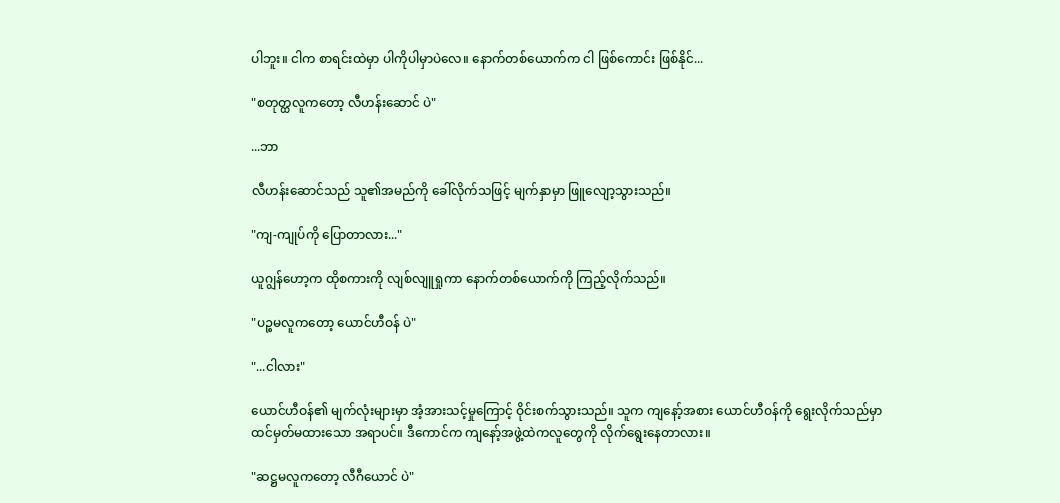ပါဘူး။ ငါက စာရင်းထဲမှာ ပါကိုပါမှာပဲလေ။ နောက်တစ်ယောက်က ငါ ဖြစ်ကောင်း ဖြစ်နိုင်...

"စတုတ္ထလူကတော့ လီဟန်းဆောင် ပဲ"

...ဘာ

လီဟန်းဆောင်သည် သူ၏အမည်ကို ခေါ်လိုက်သဖြင့် မျက်နှာမှာ ဖြူလျော့သွားသည်။

"ကျ-ကျုပ်ကို ပြောတာလား..."

ယူဂျွန်ဟော့က ထိုစကားကို လျစ်လျူရှုကာ နောက်တစ်ယောက်ကို ကြည့်လိုက်သည်။

"ပဉ္စမလူကတော့ ယောင်ဟီဝန် ပဲ"

"...ငါလား"

ယောင်ဟီဝန်၏ မျက်လုံးများမှာ အံ့အားသင့်မှုကြောင့် ဝိုင်းစက်သွားသည်။ သူက ကျနော့်အစား ယောင်ဟီဝန်ကို ရွေးလိုက်သည်မှာ ထင်မှတ်မထားသော အရာပင်။ ဒီကောင်က ကျနော့်အဖွဲ့ထဲကလူတွေကို လိုက်ရွေးနေတာလား။

"ဆဋ္ဌမလူကတော့ လီဂီယောင် ပဲ"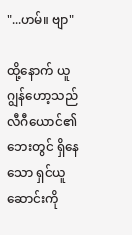"...ဟမ်။ ဗျာ"

ထို့နောက် ယူဂျွန်ဟော့သည် လီဂီယောင်၏ဘေးတွင် ရှိနေသော ရှင်ယူဆောင်းကို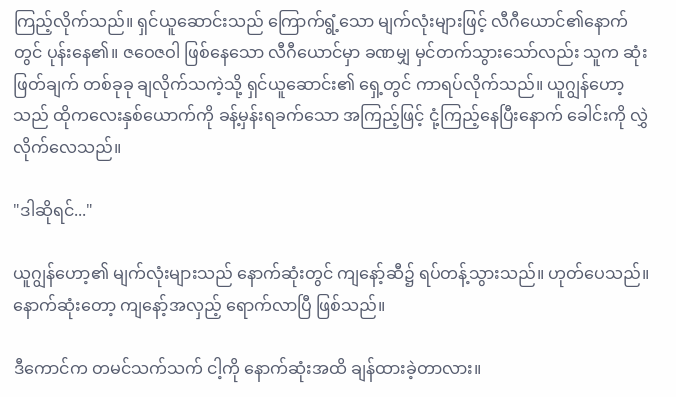ကြည့်လိုက်သည်။ ရှင်ယူဆောင်းသည် ကြောက်ရွံ့သော မျက်လုံးများဖြင့် လီဂီယောင်၏နောက်တွင် ပုန်းနေ၏။ ဇဝေဇဝါ ဖြစ်နေသော လီဂီယောင်မှာ ခဏမျှ မှင်တက်သွားသော်လည်း သူက ဆုံးဖြတ်ချက် တစ်ခုခု ချလိုက်သကဲ့သို့ ရှင်ယူဆောင်း၏ ရှေ့တွင် ကာရပ်လိုက်သည်။ ယူဂျွန်ဟော့သည် ထိုကလေးနှစ်ယောက်ကို ခန့်မှန်းရခက်သော အကြည့်ဖြင့် ငုံ့ကြည့်နေပြီးနောက် ခေါင်းကို လွှဲလိုက်လေသည်။

"ဒါဆိုရင်..."

ယူဂျွန်ဟော့၏ မျက်လုံးများသည် နောက်ဆုံးတွင် ကျနော့်ဆီ၌ ရပ်တန့်သွားသည်။ ဟုတ်ပေသည်။ နောက်ဆုံးတော့ ကျနော့်အလှည့် ရောက်လာပြီ ဖြစ်သည်။

ဒီကောင်က တမင်သက်သက် ငါ့ကို နောက်ဆုံးအထိ ချန်ထားခဲ့တာလား။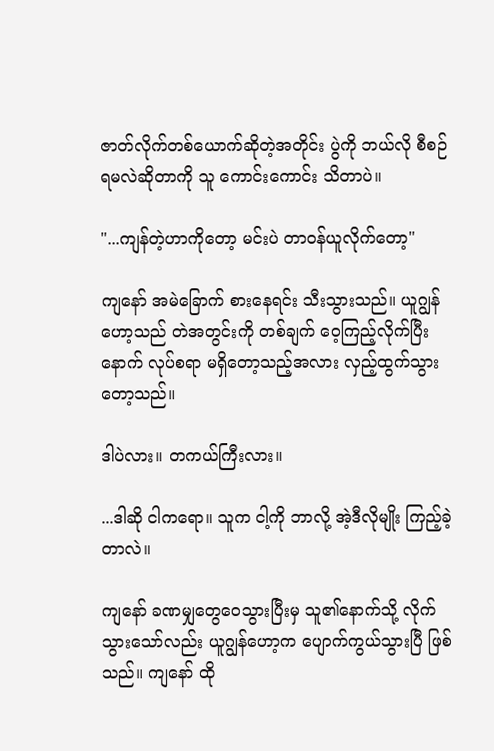ဇာတ်လိုက်တစ်ယောက်ဆိုတဲ့အတိုင်း ပွဲကို ဘယ်လို စီစဉ်ရမလဲဆိုတာကို သူ ကောင်းကောင်း သိတာပဲ။

"...ကျန်တဲ့ဟာကိုတော့ မင်းပဲ တာဝန်ယူလိုက်တော့"

ကျနော် အမဲခြောက် စားနေရင်း သီးသွားသည်။ ယူဂျွန်ဟော့သည် တဲအတွင်းကို တစ်ချက် ဝေ့ကြည့်လိုက်ပြီးနောက် လုပ်စရာ မရှိတော့သည့်အလား လှည့်ထွက်သွားတော့သည်။

ဒါပဲလား။ တကယ်ကြီးလား။

...ဒါဆို ငါကရော။ သူက ငါ့ကို ဘာလို့ အဲ့ဒီလိုမျိုး ကြည့်ခဲ့တာလဲ။

ကျနော် ခဏမျှတွေဝေသွားပြီးမှ သူ၏နောက်သို့ လိုက်သွားသော်လည်း ယူဂျွန်ဟော့က ပျောက်ကွယ်သွားပြီ ဖြစ်သည်။ ကျနော် ထို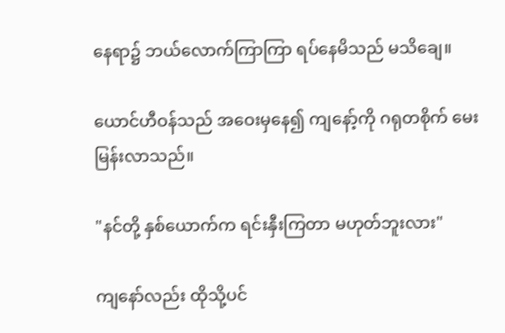နေရာ၌ ဘယ်လောက်ကြာကြာ ရပ်နေမိသည် မသိချေ။

ယောင်ဟီဝန်သည် အဝေးမှနေ၍ ကျနော့်ကို ဂရုတစိုက် မေးမြန်းလာသည်။

"နင်တို့ နှစ်ယောက်က ရင်းနှီးကြတာ မဟုတ်ဘူးလား"

ကျနော်လည်း ထိုသို့ပင်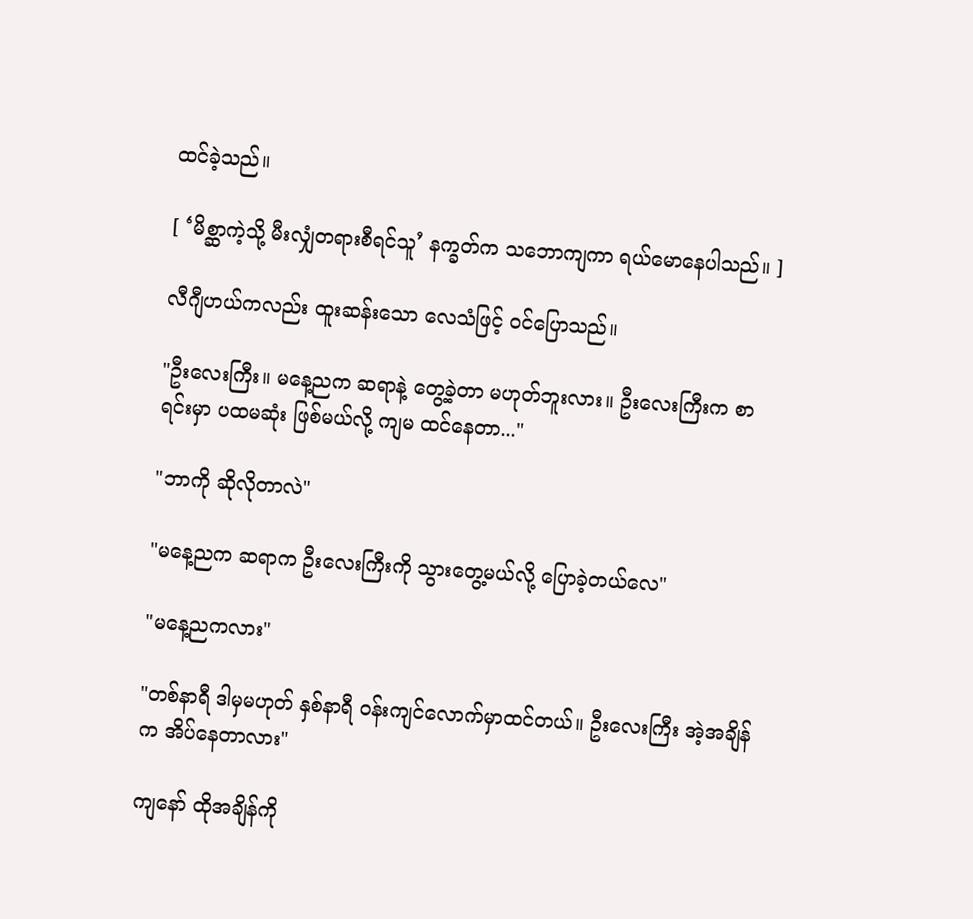ထင်ခဲ့သည်။

[ ‘မိစ္ဆာကဲ့သို့ မီးလျှံတရားစီရင်သူ’ နက္ခတ်က သဘောကျကာ ရယ်မောနေပါသည်။ ]

လီဂျီဟယ်ကလည်း ထူးဆန်းသော လေသံဖြင့် ဝင်ပြောသည်။

"ဦးလေးကြီး။ မနေ့ညက ဆရာနဲ့ တွေ့ခဲ့တာ မဟုတ်ဘူးလား။ ဦးလေးကြီးက စာရင်းမှာ ပထမဆုံး ဖြစ်မယ်လို့ ကျမ ထင်နေတာ..."

"ဘာကို ဆိုလိုတာလဲ"

"မနေ့ညက ဆရာက ဦးလေးကြီးကို သွားတွေ့မယ်လို့ ပြောခဲ့တယ်လေ"

"မနေ့ညကလား"

"တစ်နာရီ ဒါမှမဟုတ် နှစ်နာရီ ဝန်းကျင်လောက်မှာထင်တယ်။ ဦးလေးကြီး အဲ့အချိန်က အိပ်နေတာလား"

ကျနော် ထိုအချိန်ကို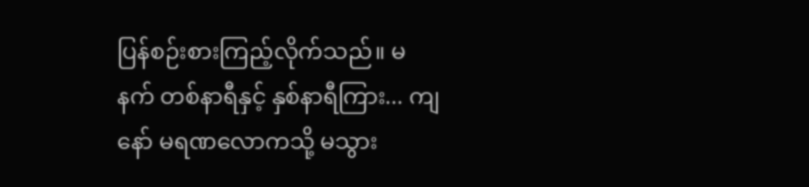ပြန်စဉ်းစားကြည့်လိုက်သည်။ မနက် တစ်နာရီနှင့် နှစ်နာရီကြား... ကျနော် မရဏလောကသို့ မသွား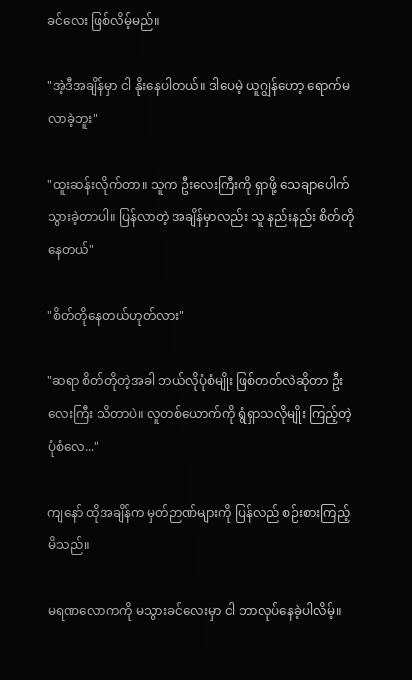ခင်လေး ဖြစ်လိမ့်မည်။

"အဲ့ဒီအချိန်မှာ ငါ နိုးနေပါတယ်။ ဒါပေမဲ့ ယူဂျွန်ဟော့ ရောက်မလာခဲ့ဘူး"

"ထူးဆန်းလိုက်တာ။ သူက ဦးလေးကြီးကို ရှာဖို့ သေချာပေါက် သွားခဲ့တာပါ။ ပြန်လာတဲ့ အချိန်မှာလည်း သူ နည်းနည်း စိတ်တိုနေတယ်"

"စိတ်တိုနေတယ်ဟုတ်လား"

"ဆရာ စိတ်တိုတဲ့အခါ ဘယ်လိုပုံစံမျိုး ဖြစ်တတ်လဲဆိုတာ ဦးလေးကြီး သိတာပဲ။ လူတစ်ယောက်ကို ရွံရှာသလိုမျိုး ကြည့်တဲ့ပုံစံလေ..."

ကျနော် ထိုအချိန်က မှတ်ဉာဏ်များကို ပြန်လည် စဉ်းစားကြည့်မိသည်။

မရဏလောကကို မသွားခင်လေးမှာ ငါ ဘာလုပ်နေခဲ့ပါလိမ့်။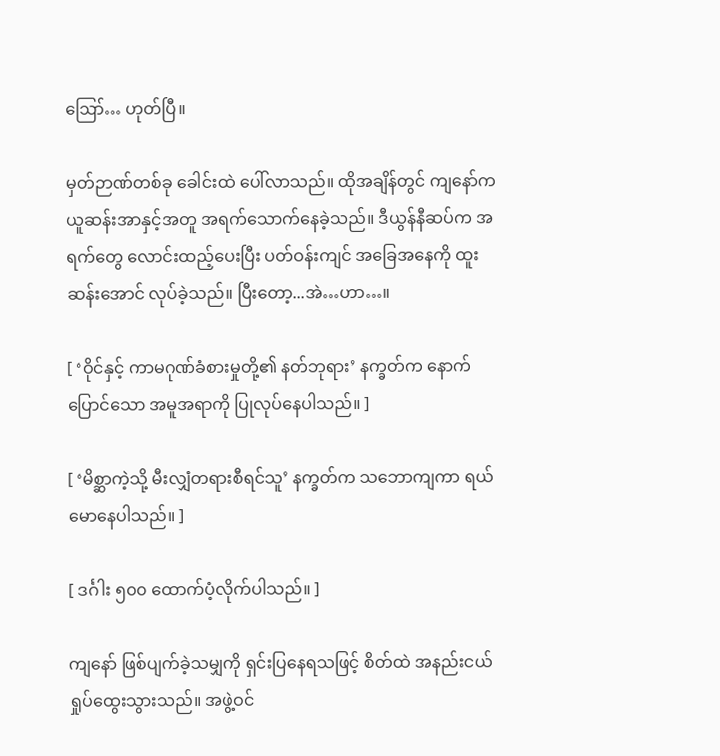ဪ… ဟုတ်ပြီ။

မှတ်ဉာဏ်တစ်ခု ခေါင်းထဲ ပေါ်လာသည်။ ထိုအချိန်တွင် ကျနော်က ယူဆန်းအာနှင့်အတူ အရက်သောက်နေခဲ့သည်။ ဒီယွန်နီဆပ်က အရက်တွေ လောင်းထည့်ပေးပြီး ပတ်ဝန်းကျင် အခြေအနေကို ထူးဆန်းအောင် လုပ်ခဲ့သည်။ ပြီးတော့...အဲ…ဟာ…။

[ ‘ဝိုင်နှင့် ကာမဂုဏ်ခံစားမှုတို့၏ နတ်ဘုရား’ နက္ခတ်က နောက်ပြောင်သော အမူအရာကို ပြုလုပ်နေပါသည်။ ]

[ ‘မိစ္ဆာကဲ့သို့ မီးလျှံတရားစီရင်သူ’ နက္ခတ်က သဘောကျကာ ရယ်မောနေပါသည်။ ]

[ ဒင်္ဂါး ၅၀၀ ထောက်ပံ့လိုက်ပါသည်။ ]

ကျနော် ဖြစ်ပျက်ခဲ့သမျှကို ရှင်းပြနေရသဖြင့် စိတ်ထဲ အနည်းငယ် ရှုပ်ထွေးသွားသည်။ အဖွဲ့ဝင်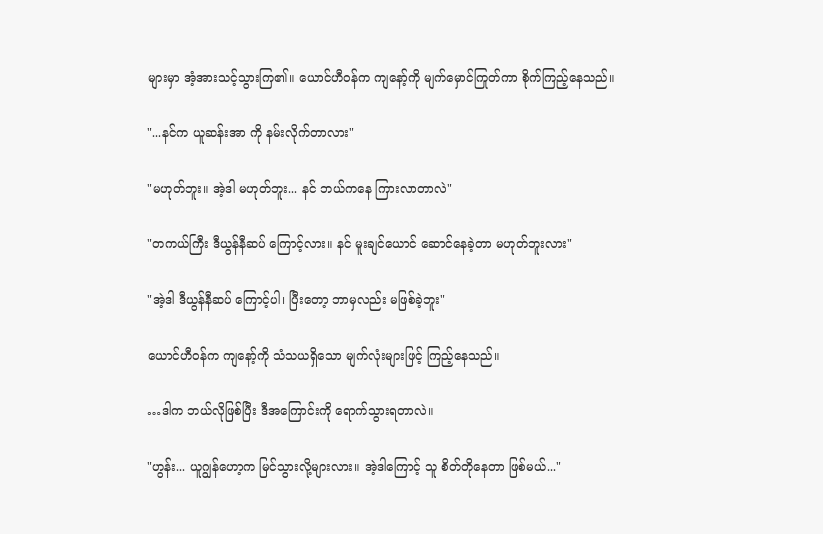များမှာ အံ့အားသင့်သွားကြ၏။ ယောင်ဟီဝန်က ကျနော့်ကို မျက်မှောင်ကြုတ်ကာ စိုက်ကြည့်နေသည်။

"...နင်က ယူဆန်းအာ ကို နမ်းလိုက်တာလား"

"မဟုတ်ဘူး။ အဲ့ဒါ မဟုတ်ဘူး... နင် ဘယ်ကနေ ကြားလာတာလဲ"

"တကယ်ကြီး ဒီယွန်နီဆပ် ကြောင့်လား။ နင် မူးချင်ယောင် ဆောင်နေခဲ့တာ မဟုတ်ဘူးလား"

"အဲ့ဒါ ဒီယွန်နီဆပ် ကြောင့်ပါ၊ ပြီးတော့ ဘာမှလည်း မဖြစ်ခဲ့ဘူး"

ယောင်ဟီဝန်က ကျနော့်ကို သံသယရှိသော မျက်လုံးများဖြင့် ကြည့်နေသည်။

…ဒါက ဘယ်လိုဖြစ်ပြီး ဒီအကြောင်းကို ရောက်သွားရတာလဲ။

"ဟွန်း... ယူဂျွန်ဟော့က မြင်သွားလို့များလား။ အဲ့ဒါကြောင့် သူ စိတ်တိုနေတာ ဖြစ်မယ်..."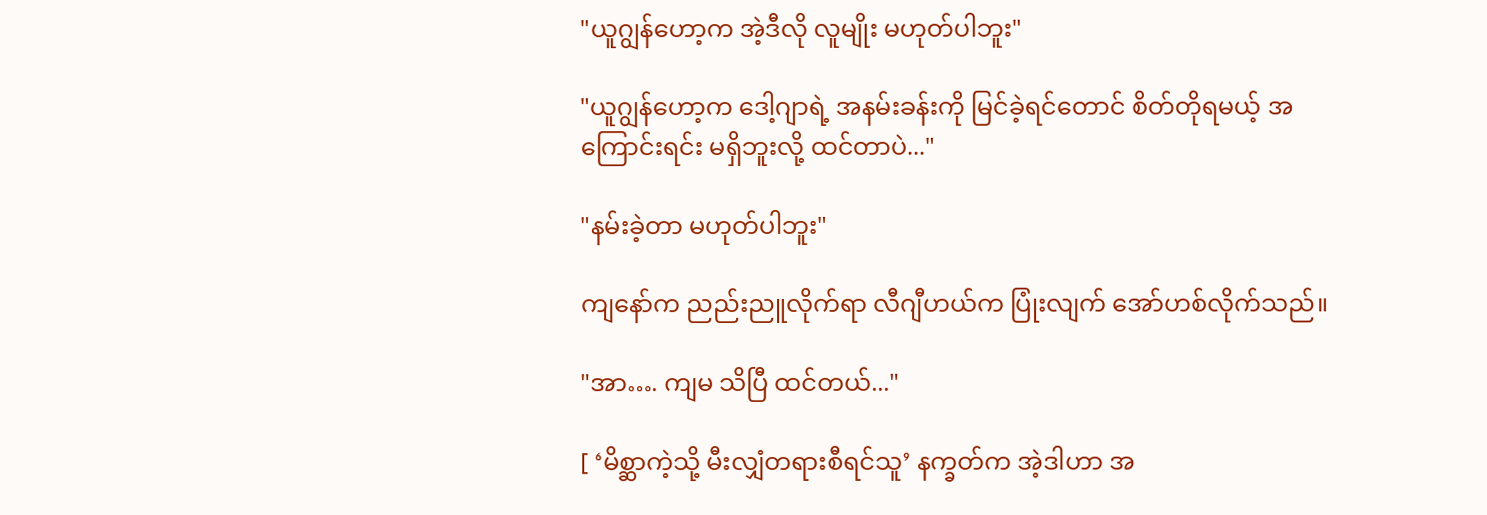"ယူဂျွန်ဟော့က အဲ့ဒီလို လူမျိုး မဟုတ်ပါဘူး"

"ယူဂျွန်ဟော့က ဒေါ့ဂျာရဲ့ အနမ်းခန်းကို မြင်ခဲ့ရင်တောင် စိတ်တိုရမယ့် အကြောင်းရင်း မရှိဘူးလို့ ထင်တာပဲ..."

"နမ်းခဲ့တာ မဟုတ်ပါဘူး"

ကျနော်က ညည်းညူလိုက်ရာ လီဂျီဟယ်က ပြုံးလျက် အော်ဟစ်လိုက်သည်။

"အာ…. ကျမ သိပြီ ထင်တယ်..."

[ ‘မိစ္ဆာကဲ့သို့ မီးလျှံတရားစီရင်သူ’ နက္ခတ်က အဲ့ဒါဟာ အ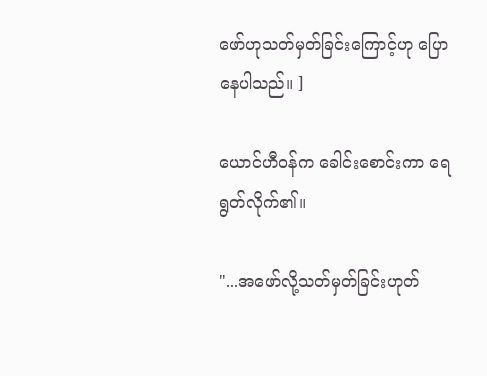ဖော်ဟုသတ်မှတ်ခြင်းကြောင့်ဟု ပြောနေပါသည်။ ]

ယောင်ဟီဝန်က ခေါင်းစောင်းကာ ရေရွတ်လိုက်၏။

"...အဖော်လို့သတ်မှတ်ခြင်းဟုတ်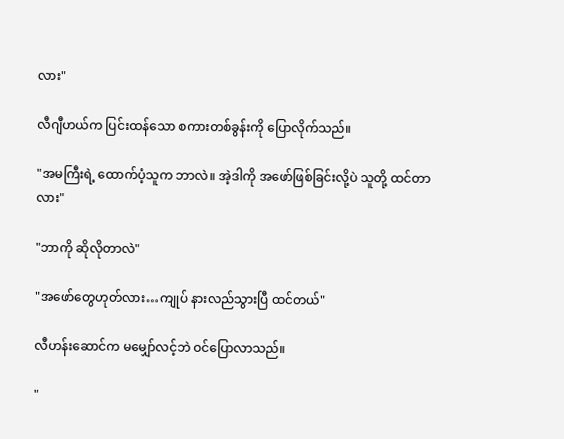လား"

လီဂျီဟယ်က ပြင်းထန်သော စကားတစ်ခွန်းကို ပြောလိုက်သည်။

"အမကြီးရဲ့ ထောက်ပံ့သူက ဘာလဲ။ အဲ့ဒါကို အဖော်ဖြစ်ခြင်းလို့ပဲ သူတို့ ထင်တာလား"

"ဘာကို ဆိုလိုတာလဲ"

"အဖော်တွေဟုတ်လား…ကျုပ် နားလည်သွားပြီ ထင်တယ်"

လီဟန်းဆောင်က မမျှော်လင့်ဘဲ ဝင်ပြောလာသည်။

"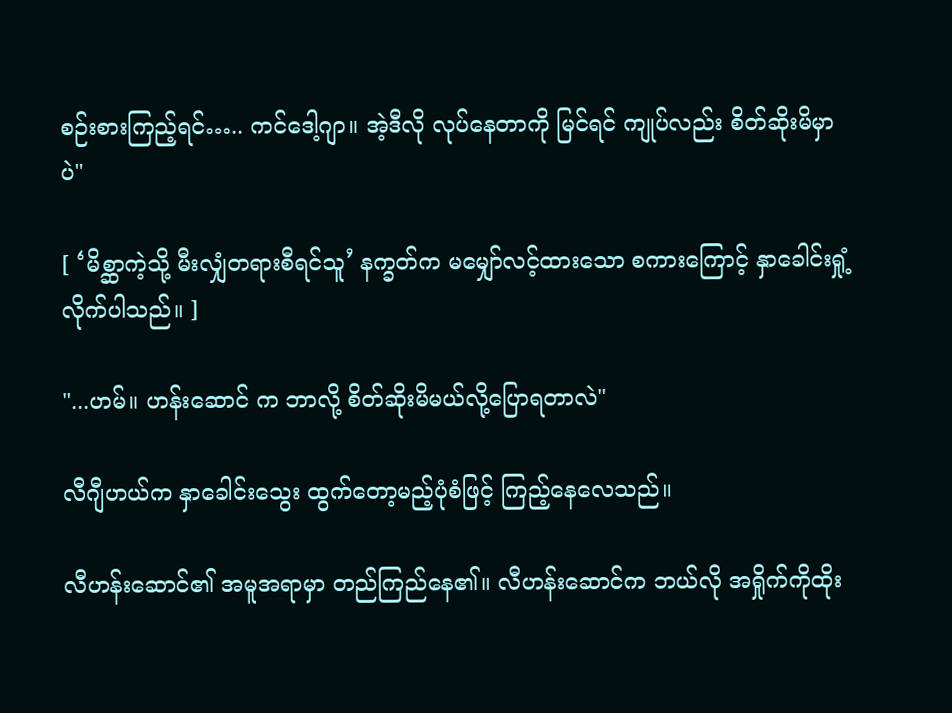စဉ်းစားကြည့်ရင်….. ကင်ဒေါ့ဂျာ။ အဲ့ဒီလို လုပ်နေတာကို မြင်ရင် ကျုပ်လည်း စိတ်ဆိုးမိမှာပဲ"

[ ‘မိစ္ဆာကဲ့သို့ မီးလျှံတရားစီရင်သူ’ နက္ခတ်က မမျှော်လင့်ထားသော စကားကြောင့် နှာခေါင်းရှုံ့လိုက်ပါသည်။ ]

"...ဟမ်။ ဟန်းဆောင် က ဘာလို့ စိတ်ဆိုးမိမယ်လို့ပြောရတာလဲ"

လီဂျီဟယ်က နှာခေါင်းသွေး ထွက်တော့မည့်ပုံစံဖြင့် ကြည့်နေလေသည်။

လီဟန်းဆောင်၏ အမူအရာမှာ တည်ကြည်နေ၏။ လီဟန်းဆောင်က ဘယ်လို အရှိုက်ကိုထိုး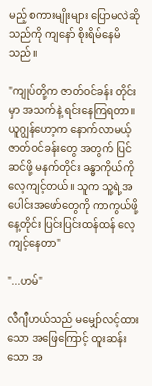မည့် စကားမျိုးများ ပြောမလဲဆိုသည်ကို ကျနော် စိုးရိမ်နေမိသည်။

"ကျုပ်တို့က ဇာတ်ဝင်ခန်း တိုင်းမှာ အသက်နဲ့ ရင်းနေကြရတာ။ ယူဂျွန်ဟော့က နောက်လာမယ့် ဇာတ်ဝင်ခန်းတွေ အတွက် ပြင်ဆင်ဖို့ မနက်တိုင်း ခန္ဓာကိုယ်ကို လေ့ကျင့်တယ်။ သူက သူ့ရဲ့အပေါင်းအဖော်တွေကို ကာကွယ်ဖို့ နေ့တိုင်း ပြင်းပြင်းထန်ထန် လေ့ကျင့်နေတာ"

"...ဟမ်"

လီဂျီဟယ်သည် မမျှော်လင့်ထားသော အဖြေကြောင့် ထူးဆန်းသော အ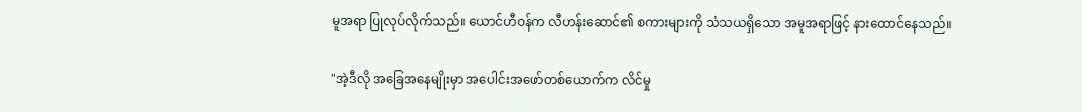မူအရာ ပြုလုပ်လိုက်သည်။ ယောင်ဟီဝန်က လီဟန်းဆောင်၏ စကားများကို သံသယရှိသော အမူအရာဖြင့် နားထောင်နေသည်။

"အဲ့ဒီလို အခြေအနေမျိုးမှာ အပေါင်းအဖော်တစ်ယောက်က လိင်မှု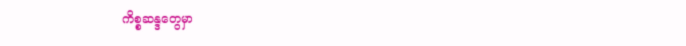ကိစ္စဆန္ဒတွေမှာ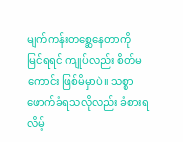မျက်ကန်းတစ္ဆေနေတာကို မြင်ရရင် ကျုပ်လည်း စိတ်မကောင်း ဖြစ်မိမှာပဲ။ သစ္စာဖောက်ခံရသလိုလည်း ခံစားရလိမ့်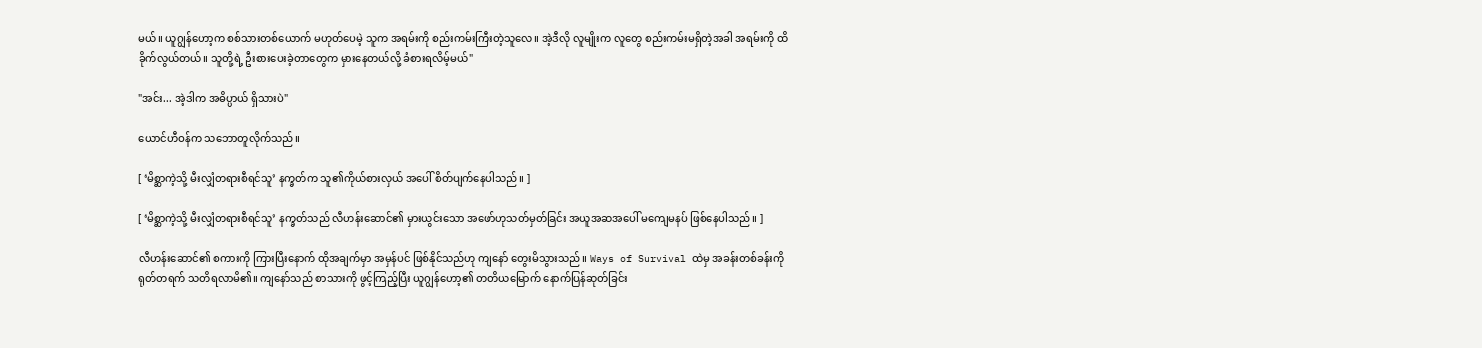မယ်။ ယူဂျွန်ဟော့က စစ်သားတစ်ယောက် မဟုတ်ပေမဲ့ သူက အရမ်းကို စည်းကမ်းကြီးတဲ့သူလေ။ အဲ့ဒီလို လူမျိုးက လူတွေ စည်းကမ်းမရှိတဲ့အခါ အရမ်းကို ထိခိုက်လွယ်တယ်။ သူတို့ရဲ့ ဦးစားပေးခဲ့တာတွေက မှားနေတယ်လို့ ခံစားရလိမ့်မယ်"

"အင်း... အဲ့ဒါက အဓိပ္ပာယ် ရှိသားပဲ"

ယောင်ဟီဝန်က သဘောတူလိုက်သည်။

[ ‘မိစ္ဆာကဲ့သို့ မီးလျှံတရားစီရင်သူ’ နက္ခတ်က သူ၏ကိုယ်စားလှယ် အပေါ် စိတ်ပျက်နေပါသည်။ ]

[ ‘မိစ္ဆာကဲ့သို့ မီးလျှံတရားစီရင်သူ’ နက္ခတ်သည် လီဟန်းဆောင်၏ မှားယွင်းသော အဖော်ဟုသတ်မှတ်ခြင်း အယူအဆအပေါ် မကျေမနပ် ဖြစ်နေပါသည်။ ]

လီဟန်းဆောင်၏ စကားကို ကြားပြီးနောက် ထိုအချက်မှာ အမှန်ပင် ဖြစ်နိုင်သည်ဟု ကျနော် တွေးမိသွားသည်။ Ways of Survival ထဲမှ အခန်းတစ်ခန်းကို ရုတ်တရက် သတိရလာမိ၏။ ကျနော်သည် စာသားကို ဖွင့်ကြည့်ပြီး ယူဂျွန်ဟော့၏ တတိယမြောက် နောက်ပြန်ဆုတ်ခြင်း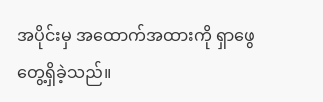အပိုင်းမှ အထောက်အထားကို ရှာဖွေတွေ့ရှိခဲ့သည်။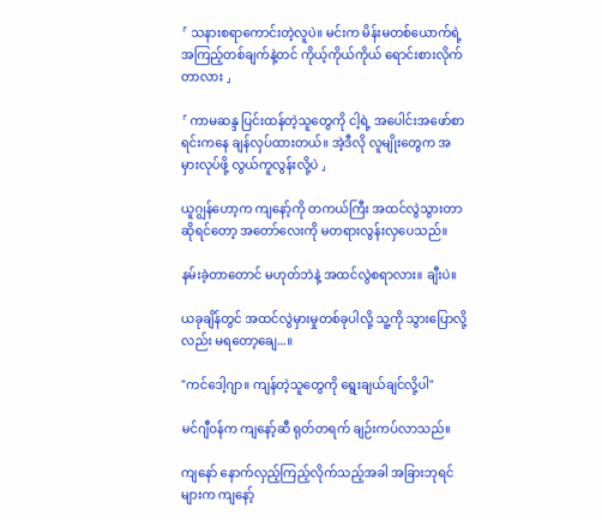「 သနားစရာကောင်းတဲ့လူပဲ။ မင်းက မိန်းမတစ်ယောက်ရဲ့ အကြည့်တစ်ချက်နဲ့တင် ကိုယ့်ကိုယ်ကိုယ် ရောင်းစားလိုက်တာလား 」

「 ကာမဆန္ဒ ပြင်းထန်တဲ့သူတွေကို ငါ့ရဲ့ အပေါင်းအဖော်စာရင်းကနေ ချန်လှပ်ထားတယ်။ အဲ့ဒီလို လူမျိုးတွေက အမှားလုပ်ဖို့ လွယ်ကူလွန်းလို့ပဲ 」

ယူဂျွန်ဟော့က ကျနော့်ကို တကယ်ကြီး အထင်လွဲသွားတာဆိုရင်တော့ အတော်လေးကို မတရားလွန်းလှပေသည်။

နမ်းခဲ့တာတောင် မဟုတ်ဘဲနဲ့ အထင်လွဲစရာလား။ ချီးပဲ။

ယခုချိန်တွင် အထင်လွဲမှားမှုတစ်ခုပါလို့ သူ့ကို သွားပြောလို့လည်း မရတော့ချေ...။

"ကင်ဒေါ့ဂျာ။ ကျန်တဲ့သူတွေကို ရွေးချယ်ချင်လို့ပါ"

မင်ဂျီဝန်က ကျနော့်ဆီ ရုတ်တရက် ချဉ်းကပ်လာသည်။

ကျနော် နောက်လှည့်ကြည့်လိုက်သည့်အခါ အခြားဘုရင်များက ကျနော့်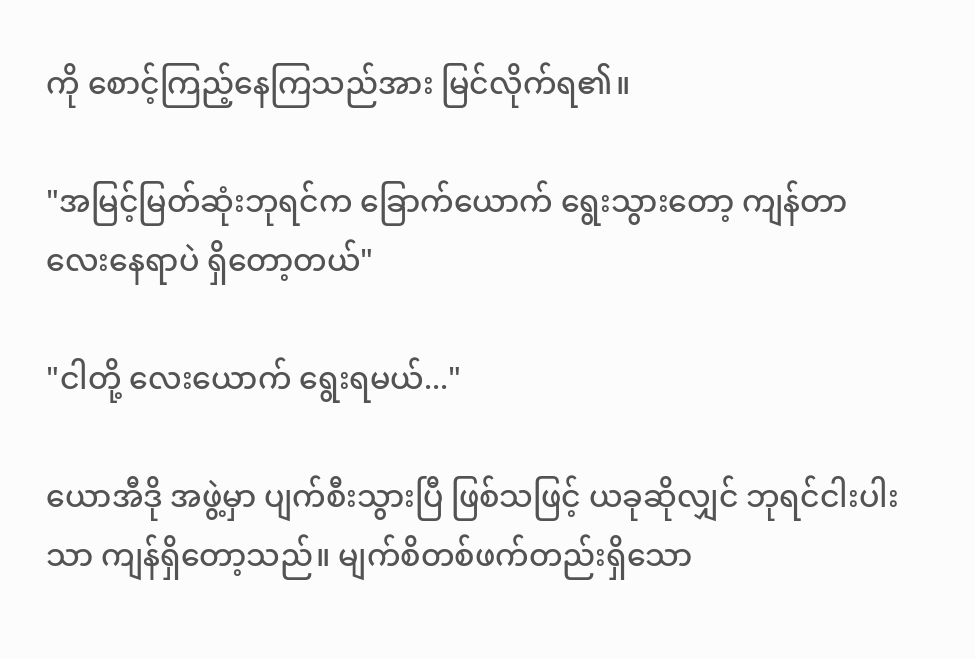ကို စောင့်ကြည့်နေကြသည်အား မြင်လိုက်ရ၏။

"အမြင့်မြတ်ဆုံးဘုရင်က ခြောက်ယောက် ရွေးသွားတော့ ကျန်တာ လေးနေရာပဲ ရှိတော့တယ်"

"ငါတို့ လေးယောက် ရွေးရမယ်..."

ယောအီဒို အဖွဲ့မှာ ပျက်စီးသွားပြီ ဖြစ်သဖြင့် ယခုဆိုလျှင် ဘုရင်ငါးပါးသာ ကျန်ရှိတော့သည်။ မျက်စိတစ်ဖက်တည်းရှိသော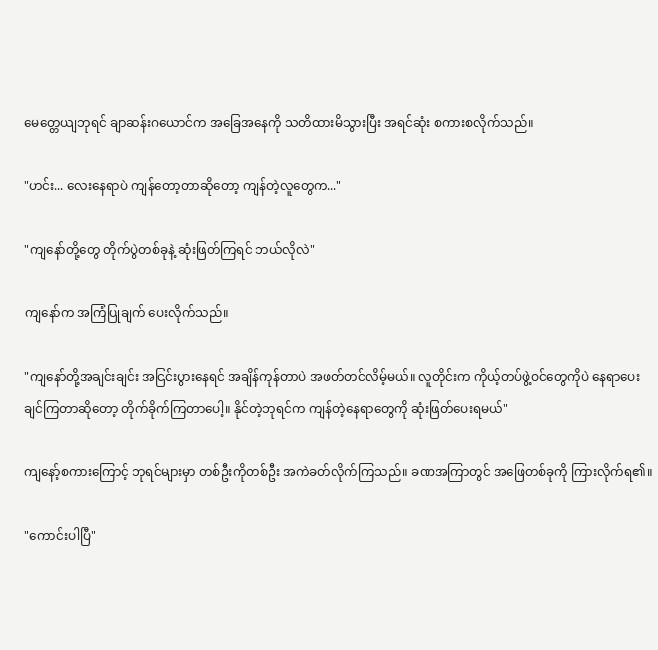မေတ္တေယျဘုရင် ချာဆန်းဂယောင်က အခြေအနေကို သတိထားမိသွားပြီး အရင်ဆုံး စကားစလိုက်သည်။

"ဟင်း... လေးနေရာပဲ ကျန်တော့တာဆိုတော့ ကျန်တဲ့လူတွေက..."

"ကျနော်တို့တွေ တိုက်ပွဲတစ်ခုနဲ့ ဆုံးဖြတ်ကြရင် ဘယ်လိုလဲ"

ကျနော်က အကြံပြုချက် ပေးလိုက်သည်။

"ကျနော်တို့အချင်းချင်း အငြင်းပွားနေရင် အချိန်ကုန်တာပဲ အဖတ်တင်လိမ့်မယ်။ လူတိုင်းက ကိုယ့်တပ်ဖွဲ့ဝင်တွေကိုပဲ နေရာပေးချင်ကြတာဆိုတော့ တိုက်ခိုက်ကြတာပေါ့။ နိုင်တဲ့ဘုရင်က ကျန်တဲ့နေရာတွေကို ဆုံးဖြတ်ပေးရမယ်"

ကျနော့်စကားကြောင့် ဘုရင်များမှာ တစ်ဦးကိုတစ်ဦး အကဲခတ်လိုက်ကြသည်။ ခဏအကြာတွင် အဖြေတစ်ခုကို ကြားလိုက်ရ၏။

"ကောင်းပါပြီ"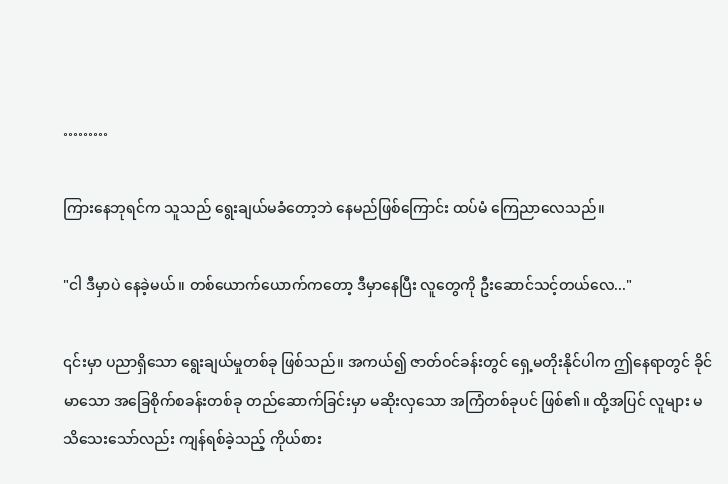………

ကြားနေဘုရင်က သူသည် ရွေးချယ်မခံတော့ဘဲ နေမည်ဖြစ်ကြောင်း ထပ်မံ ကြေညာလေသည်။

"ငါ ဒီမှာပဲ နေခဲ့မယ်။ တစ်ယောက်ယောက်ကတော့ ဒီမှာနေပြီး လူတွေကို ဦးဆောင်သင့်တယ်လေ..."

၎င်းမှာ ပညာရှိသော ရွေးချယ်မှုတစ်ခု ဖြစ်သည်။ အကယ်၍ ဇာတ်ဝင်ခန်းတွင် ရှေ့မတိုးနိုင်ပါက ဤနေရာတွင် ခိုင်မာသော အခြေစိုက်စခန်းတစ်ခု တည်ဆောက်ခြင်းမှာ မဆိုးလှသော အကြံတစ်ခုပင် ဖြစ်၏။ ထို့အပြင် လူများ မသိသေးသော်လည်း ကျန်ရစ်ခဲ့သည့် ကိုယ်စား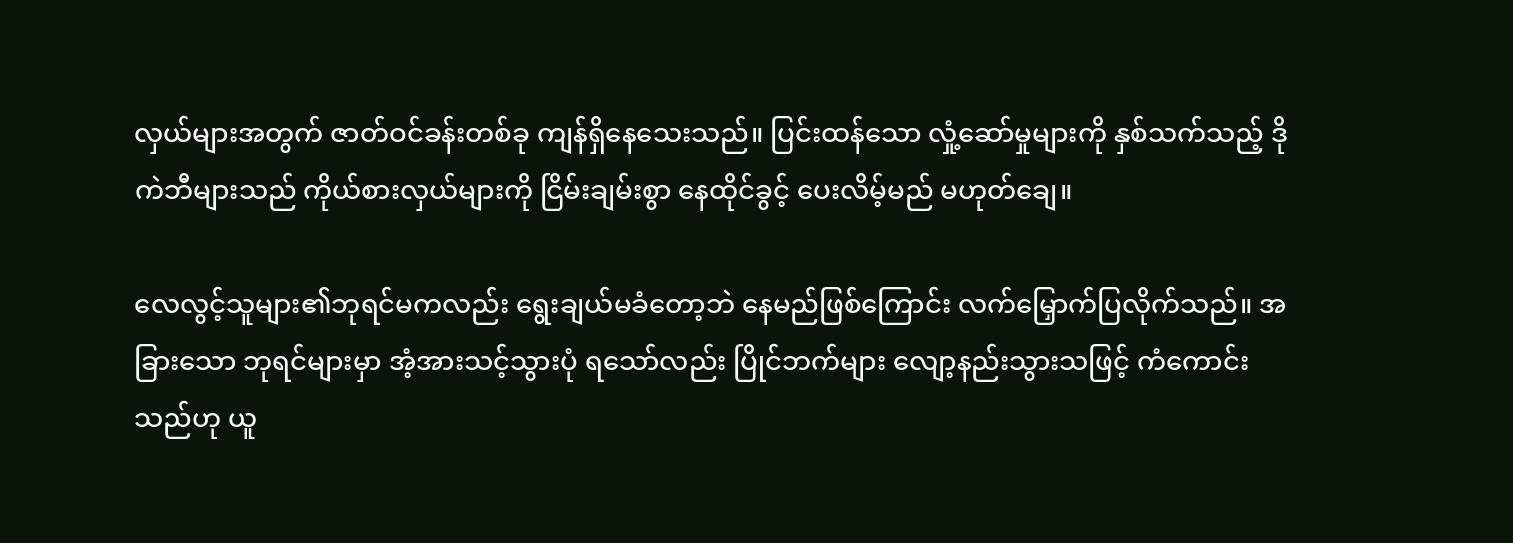လှယ်များအတွက် ဇာတ်ဝင်ခန်းတစ်ခု ကျန်ရှိနေသေးသည်။ ပြင်းထန်သော လှုံ့ဆော်မှုများကို နှစ်သက်သည့် ဒိုကဲဘီများသည် ကိုယ်စားလှယ်များကို ငြိမ်းချမ်းစွာ နေထိုင်ခွင့် ပေးလိမ့်မည် မဟုတ်ချေ။

လေလွင့်သူများ၏ဘုရင်မကလည်း ရွေးချယ်မခံတော့ဘဲ နေမည်ဖြစ်ကြောင်း လက်မြှောက်ပြလိုက်သည်။ အခြားသော ဘုရင်များမှာ အံ့အားသင့်သွားပုံ ရသော်လည်း ပြိုင်ဘက်များ လျော့နည်းသွားသဖြင့် ကံကောင်းသည်ဟု ယူ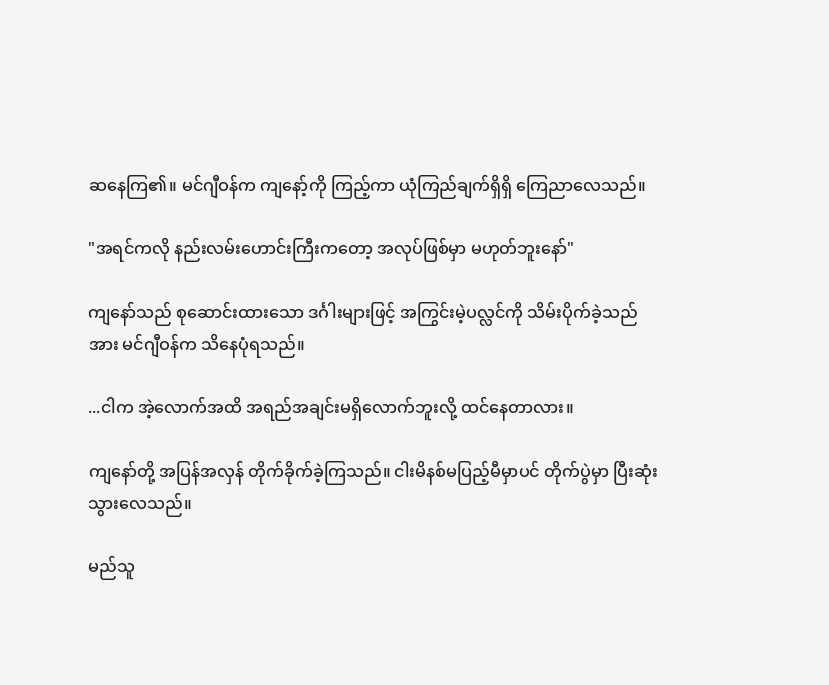ဆနေကြ၏။ မင်ဂျီဝန်က ကျနော့်ကို ကြည့်ကာ ယုံကြည်ချက်ရှိရှိ ကြေညာလေသည်။

"အရင်ကလို နည်းလမ်းဟောင်းကြီးကတော့ အလုပ်ဖြစ်မှာ မဟုတ်ဘူးနော်"

ကျနော်သည် စုဆောင်းထားသော ဒင်္ဂါးများဖြင့် အကြွင်းမဲ့ပလ္လင်ကို သိမ်းပိုက်ခဲ့သည်အား မင်ဂျီဝန်က သိနေပုံရသည်။

...ငါက အဲ့လောက်အထိ အရည်အချင်းမရှိလောက်ဘူးလို့ ထင်နေတာလား။

ကျနော်တို့ အပြန်အလှန် တိုက်ခိုက်ခဲ့ကြသည်။ ငါးမိနစ်မပြည့်မီမှာပင် တိုက်ပွဲမှာ ပြီးဆုံးသွားလေသည်။

မည်သူ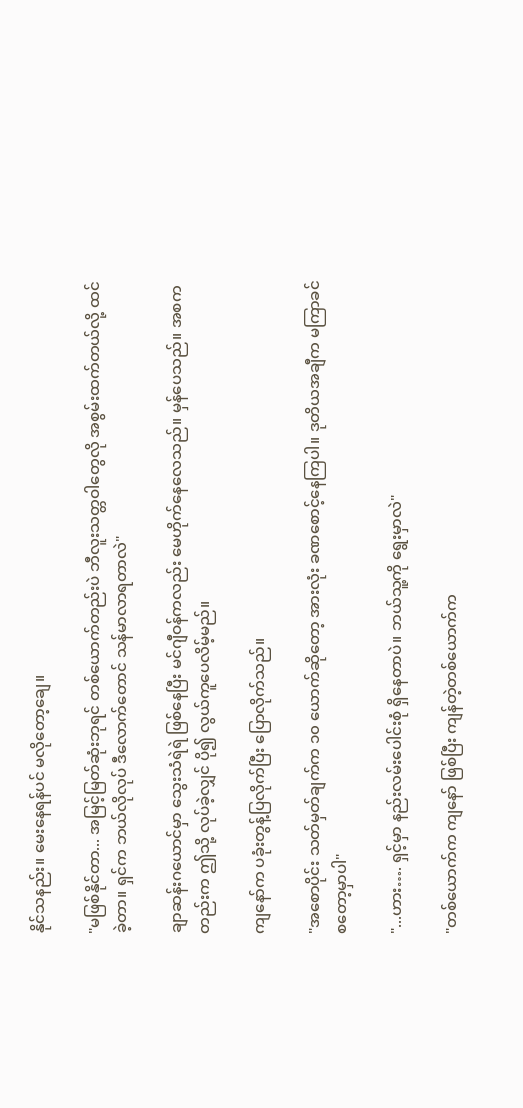နိုင်သနည်း။ မေးနေရန်ပင် မလိုတော့ချေ။

"မဖြစ်နိုင်တာ... အမြင့်မြတ်ဆုံးဘုရင် တစ်ယောက်တည်းပဲ ဘီလူးသတ္တဝါတွေလို အစွမ်းထက်တယ်လို့ ထင်ခဲ့တာ။ ရှင်က ဘယ်လိုလုပ် ဒီလောက်တောင် သန်မာလာရတာလဲ"

ချာဆန်းဂယောင်မှာ သွေးသံရဲရဲ ဖြစ်နေပြီး မင်ဂျီဝန်ကလည်း မေဟိုက်နေလေသည်။ မှန်ပေသည်။ အစကတည်းက ဤသို့ လုပ်ခဲ့လျှင် ပို၍ လွယ်ကူပေလိမ့်မည်။

ကျနော်က ပခုံးတွန့်ပြလိုက်ပြီး ပြောလိုက်သည်။

"အစောပိုင်း သတ်မှတ်ချက်က ၁၀ ယောက်ဆိုတော့ အားလုံး ခဏစောင့်နေကြပါ။ ဒုတိယအချီက မကြာခင် စတော့မှာပါ"

"...ဟား…. ရှင့်မှာ နည်းလမ်းပေါင်းစုံ ရှိနေတာပဲ။ ဘယ်သူ့ကို ရွေးမှာလဲ"

"တစ်ယောက်က ကျနော် ဖြစ်ပြီး ကျန်တဲ့တစ်ယောက်က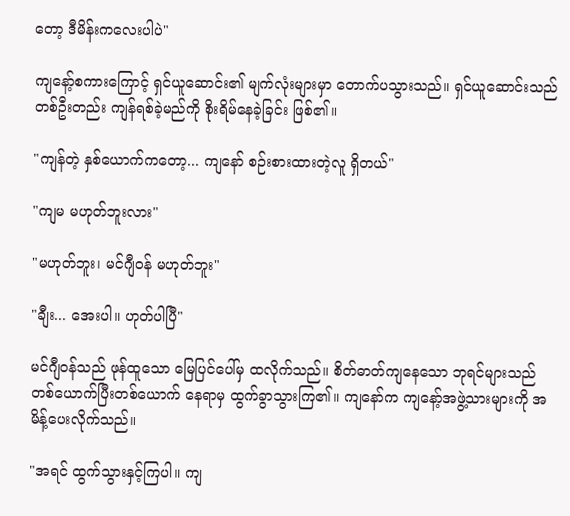တော့ ဒီမိန်းကလေးပါပဲ"

ကျနော့်စကားကြောင့် ရှင်ယူဆောင်း၏ မျက်လုံးများမှာ တောက်ပသွားသည်။ ရှင်ယူဆောင်းသည် တစ်ဦးတည်း ကျန်ရစ်ခဲ့မည်ကို စိုးရိမ်နေခဲ့ခြင်း ဖြစ်၏။

"ကျန်တဲ့ နှစ်ယောက်ကတော့... ကျနော် စဉ်းစားထားတဲ့လူ ရှိတယ်"

"ကျမ မဟုတ်ဘူးလား"

"မဟုတ်ဘူး၊ မင်ဂျီဝန် မဟုတ်ဘူး"

"ချီး... အေးပါ။ ဟုတ်ပါပြီ"

မင်ဂျီဝန်သည် ဖုန်ထူသော မြေပြင်ပေါ်မှ ထလိုက်သည်။ စိတ်ဓာတ်ကျနေသော ဘုရင်များသည် တစ်ယောက်ပြီးတစ်ယောက် နေရာမှ ထွက်ခွာသွားကြ၏။ ကျနော်က ကျနော့်အဖွဲ့သားများကို အမိန့်ပေးလိုက်သည်။

"အရင် ထွက်သွားနှင့်ကြပါ။ ကျ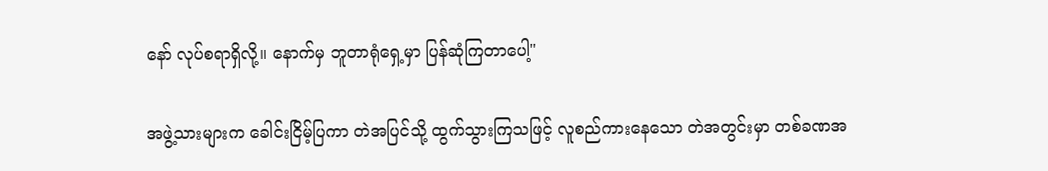နော် လုပ်စရာရှိလို့။ နောက်မှ ဘူတာရုံရှေ့မှာ ပြန်ဆုံကြတာပေါ့"

အဖွဲ့သားများက ခေါင်းငြိမ့်ပြကာ တဲအပြင်သို့ ထွက်သွားကြသဖြင့် လူစည်ကားနေသော တဲအတွင်းမှာ တစ်ခဏအ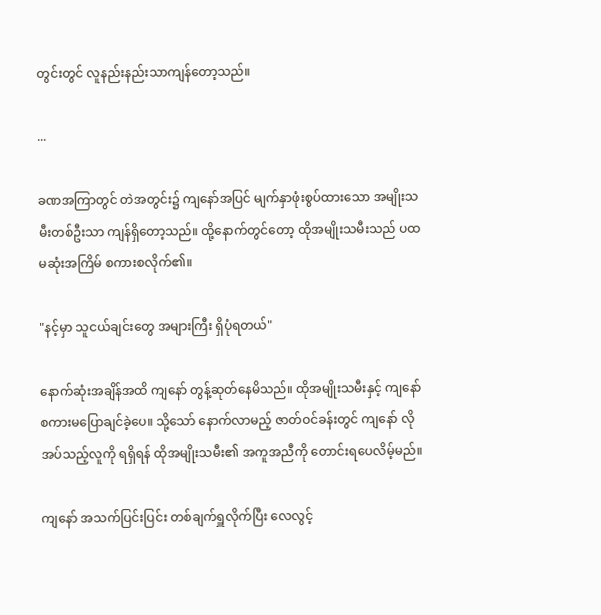တွင်းတွင် လူနည်းနည်းသာကျန်တော့သည်။

...

ခဏအကြာတွင် တဲအတွင်း၌ ကျနော်အပြင် မျက်နှာဖုံးစွပ်ထားသော အမျိုးသမီးတစ်ဦးသာ ကျန်ရှိတော့သည်။ ထို့နောက်တွင်တော့ ထိုအမျိုးသမီးသည် ပထမဆုံးအကြိမ် စကားစလိုက်၏။

"နင့်မှာ သူငယ်ချင်းတွေ အများကြီး ရှိပုံရတယ်"

နောက်ဆုံးအချိန်အထိ ကျနော် တွန့်ဆုတ်နေမိသည်။ ထိုအမျိုးသမီးနှင့် ကျနော်စကားမပြောချင်ခဲ့ပေ။ သို့သော် နောက်လာမည့် ဇာတ်ဝင်ခန်းတွင် ကျနော် လိုအပ်သည့်လူကို ရရှိရန် ထိုအမျိုးသမီး၏ အကူအညီကို တောင်းရပေလိမ့်မည်။

ကျနော် အသက်ပြင်းပြင်း တစ်ချက်ရှူလိုက်ပြီး လေလွင့်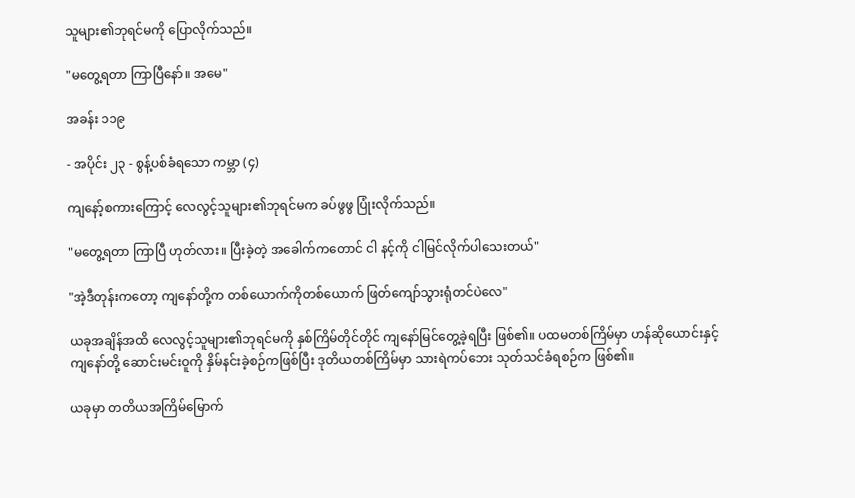သူများ၏ဘုရင်မကို ပြောလိုက်သည်။

"မတွေ့ရတာ ကြာပြီနော်။ အမေ"

အခန်း ၁၁၉

- အပိုင်း ၂၃ - စွန့်ပစ်ခံရသော ကမ္ဘာ (၄)

ကျနော့်စကားကြောင့် လေလွင့်သူများ၏ဘုရင်မက ခပ်ဖွဖွ ပြုံးလိုက်သည်။

"မတွေ့ရတာ ကြာပြီ ဟုတ်လား။ ပြီးခဲ့တဲ့ အခေါက်ကတောင် ငါ နင့်ကို ငါမြင်လိုက်ပါသေးတယ်"

"အဲ့ဒီတုန်းကတော့ ကျနော်တို့က တစ်ယောက်ကိုတစ်ယောက် ဖြတ်ကျော်သွားရုံတင်ပဲလေ"

ယခုအချိန်အထိ လေလွင့်သူများ၏ဘုရင်မကို နှစ်ကြိမ်တိုင်တိုင် ကျနော်မြင်တွေ့ခဲ့ရပြီး ဖြစ်၏။ ပထမတစ်ကြိမ်မှာ ဟန်ဆိုယောင်းနှင့် ကျနော်တို့ ဆောင်းမင်းဝူကို နှိမ်နင်းခဲ့စဉ်ကဖြစ်ပြီး ဒုတိယတစ်ကြိမ်မှာ သားရဲကပ်ဘေး သုတ်သင်ခံရစဉ်က ဖြစ်၏။

ယခုမှာ တတိယအကြိမ်မြောက်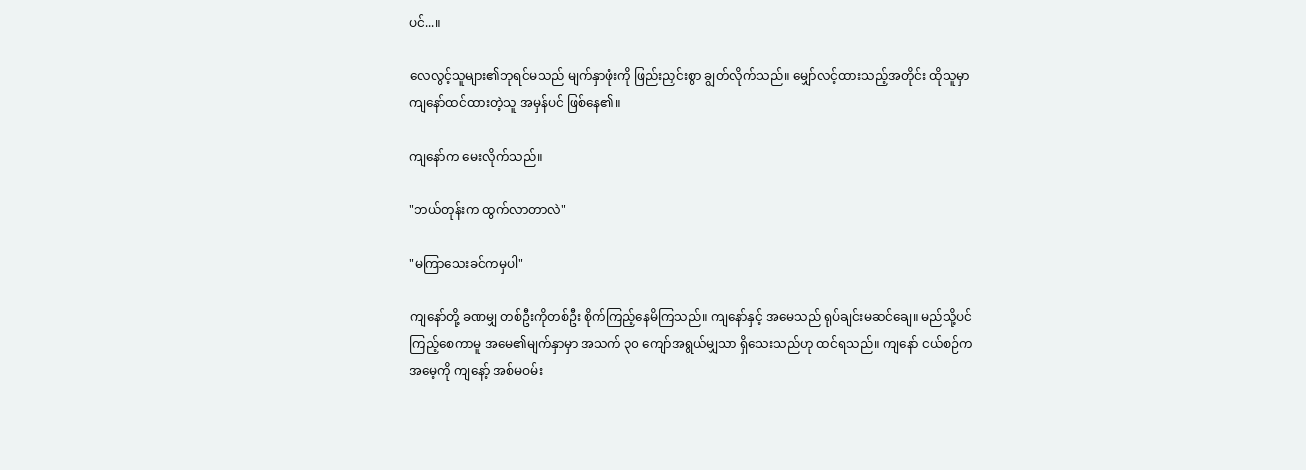ပင်...။

လေလွင့်သူများ၏ဘုရင်မသည် မျက်နှာဖုံးကို ဖြည်းညှင်းစွာ ချွတ်လိုက်သည်။ မျှော်လင့်ထားသည့်အတိုင်း ထိုသူမှာ ကျနော်ထင်ထားတဲ့သူ အမှန်ပင် ဖြစ်နေ၏။

ကျနော်က မေးလိုက်သည်။

"ဘယ်တုန်းက ထွက်လာတာလဲ"

"မကြာသေးခင်ကမှပါ"

ကျနော်တို့ ခဏမျှ တစ်ဦးကိုတစ်ဦး စိုက်ကြည့်နေမိကြသည်။ ကျနော်နှင့် အမေသည် ရုပ်ချင်းမဆင်ချေ။ မည်သို့ပင် ကြည့်စေကာမူ အမေ၏မျက်နှာမှာ အသက် ၃၀ ကျော်အရွယ်မျှသာ ရှိသေးသည်ဟု ထင်ရသည်။ ကျနော် ငယ်စဉ်က အမေ့ကို ကျနော့် အစ်မဝမ်း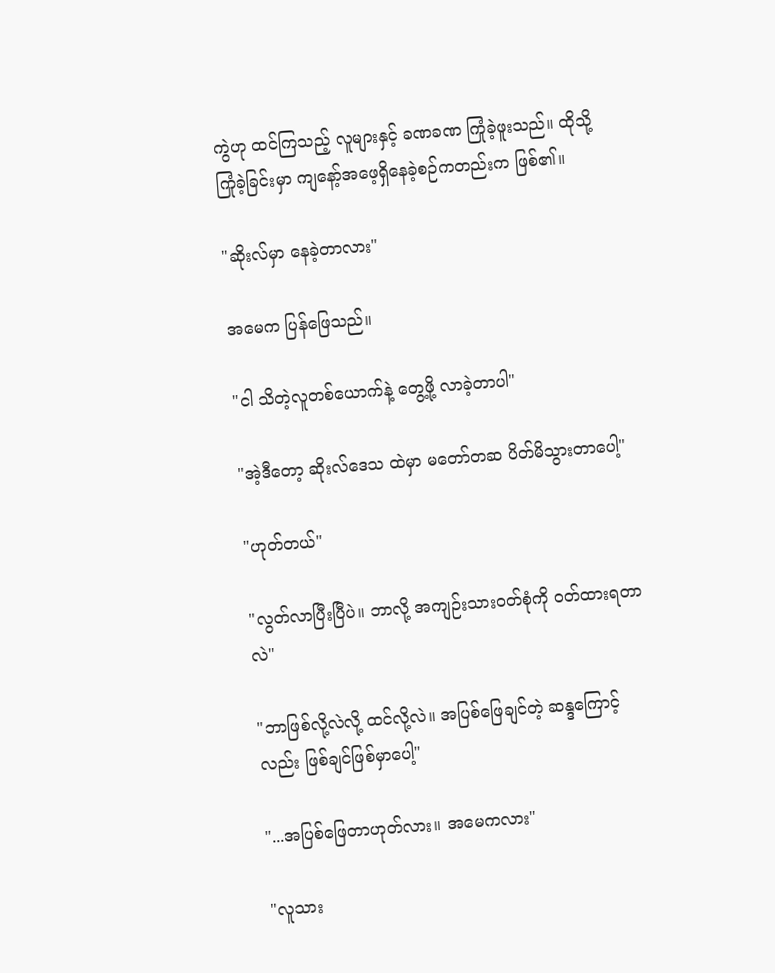ကွဲဟု ထင်ကြသည့် လူများနှင့် ခဏခဏ ကြုံခဲ့ဖူးသည်။ ထိုသို့ကြုံခဲ့ခြင်းမှာ ကျနော့်အဖေ့ရှိနေခဲ့စဉ်ကတည်းက ဖြစ်၏။

"ဆိုးလ်မှာ နေခဲ့တာလား"

အမေက ပြန်ဖြေသည်။

"ငါ သိတဲ့လူတစ်ယောက်နဲ့ တွေ့ဖို့ လာခဲ့တာပါ"

"အဲ့ဒီတော့ ဆိုးလ်ဒေသ ထဲမှာ မတော်တဆ ပိတ်မိသွားတာပေါ့"

"ဟုတ်တယ်"

"လွတ်လာပြီးပြီပဲ။ ဘာလို့ အကျဉ်းသားဝတ်စုံကို ဝတ်ထားရတာလဲ"

"ဘာဖြစ်လို့လဲလို့ ထင်လို့လဲ။ အပြစ်ဖြေချင်တဲ့ ဆန္ဒကြောင့်လည်း ဖြစ်ချင်ဖြစ်မှာပေါ့"

"...အပြစ်ဖြေတာဟုတ်လား။ အမေကလား"

"လူသား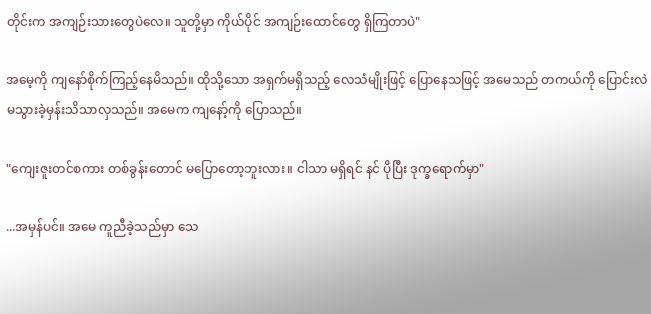တိုင်းက အကျဉ်းသားတွေပဲလေ။ သူတို့မှာ ကိုယ်ပိုင် အကျဉ်းထောင်တွေ ရှိကြတာပဲ"

အမေ့ကို ကျနော်စိုက်ကြည့်နေမိသည်။ ထိုသို့သော အရှက်မရှိသည့် လေသံမျိုးဖြင့် ပြောနေသဖြင့် အမေသည် တကယ်ကို ပြောင်းလဲမသွားခဲ့မှန်းသိသာလှသည်။ အမေက ကျနော့်ကို ပြောသည်။

"ကျေးဇူးတင်စကား တစ်ခွန်းတောင် မပြောတော့ဘူးလား။ ငါသာ မရှိရင် နင် ပိုပြီး ဒုက္ခရောက်မှာ"

...အမှန်ပင်။ အမေ ကူညီခဲ့သည်မှာ သေ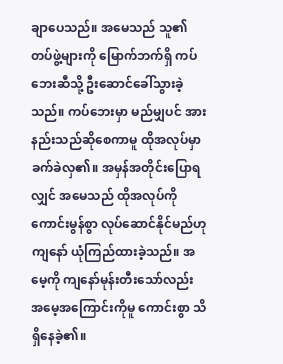ချာပေသည်။ အမေသည် သူ၏တပ်ဖွဲ့များကို မြောက်ဘက်ရှိ ကပ်ဘေးဆီသို့ ဦးဆောင်ခေါ်သွားခဲ့သည်။ ကပ်ဘေးမှာ မည်မျှပင် အားနည်းသည်ဆိုစေကာမူ ထိုအလုပ်မှာ ခက်ခဲလှ၏။ အမှန်အတိုင်းပြောရလျှင် အမေသည် ထိုအလုပ်ကို ကောင်းမွန်စွာ လုပ်ဆောင်နိုင်မည်ဟု ကျနော် ယုံကြည်ထားခဲ့သည်။ အမေ့ကို ကျနော်မုန်းတီးသော်လည်း အမေ့အကြောင်းကိုမူ ကောင်းစွာ သိရှိနေခဲ့၏။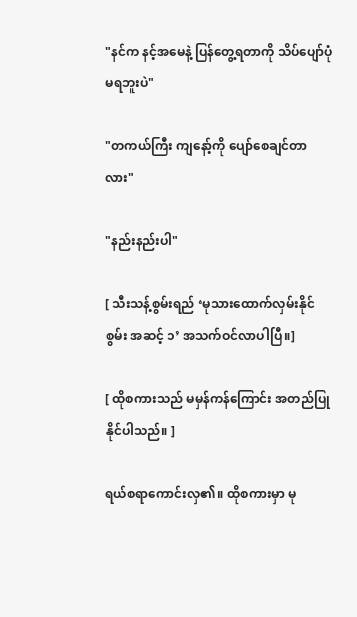"နင်က နင့်အမေနဲ့ ပြန်တွေ့ရတာကို သိပ်ပျော်ပုံမရဘူးပဲ"

"တကယ်ကြီး ကျနော့်ကို ပျော်စေချင်တာလား"

"နည်းနည်းပါ"

[ သီးသန့်စွမ်းရည် ‘မုသားထောက်လှမ်းနိုင်စွမ်း အဆင့် ၁’ အသက်ဝင်လာပါပြီ။]

[ ထိုစကားသည် မမှန်ကန်ကြောင်း အတည်ပြုနိုင်ပါသည်။ ]

ရယ်စရာကောင်းလှ၏။ ထိုစကားမှာ မု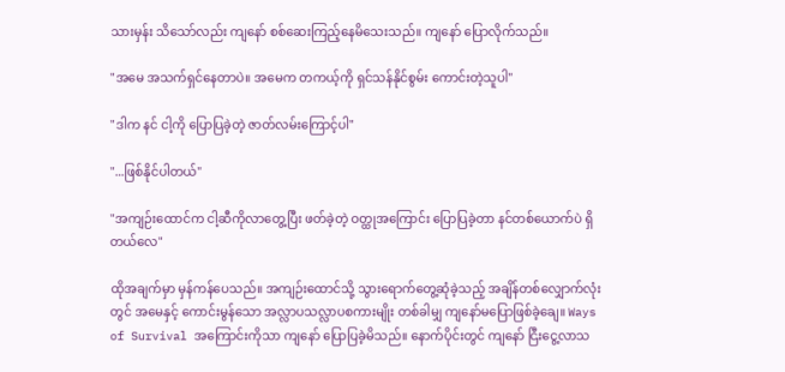သားမှန်း သိသော်လည်း ကျနော် စစ်ဆေးကြည့်နေမိသေးသည်။ ကျနော် ပြောလိုက်သည်။

"အမေ အသက်ရှင်နေတာပဲ။ အမေက တကယ့်ကို ရှင်သန်နိုင်စွမ်း ကောင်းတဲ့သူပါ"

"ဒါက နင် ငါ့ကို ပြောပြခဲ့တဲ့ ဇာတ်လမ်းကြောင့်ပါ"

"...ဖြစ်နိုင်ပါတယ်"

"အကျဉ်းထောင်က ငါ့ဆီကိုလာတွေ့ပြီး ဖတ်ခဲ့တဲ့ ဝတ္ထုအကြောင်း ပြောပြခဲ့တာ နင်တစ်ယောက်ပဲ ရှိတယ်လေ"

ထိုအချက်မှာ မှန်ကန်ပေသည်။ အကျဉ်းထောင်သို့ သွားရောက်တွေ့ဆုံခဲ့သည့် အချိန်တစ်လျှောက်လုံးတွင် အမေနှင့် ကောင်းမွန်သော အလ္လာပသလ္လာပစကားမျိုး တစ်ခါမျှ ကျနော်မပြောဖြစ်ခဲ့ချေ။ Ways of Survival အကြောင်းကိုသာ ကျနော် ပြောပြခဲ့မိသည်။ နောက်ပိုင်းတွင် ကျနော် ငြီးငွေ့လာသ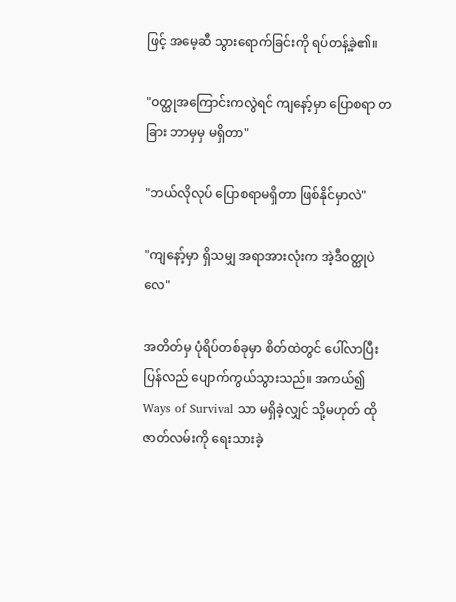ဖြင့် အမေ့ဆီ သွားရောက်ခြင်းကို ရပ်တန့်ခဲ့၏။

"ဝတ္ထုအကြောင်းကလွဲရင် ကျနော့်မှာ ပြောစရာ တခြား ဘာမှမှ မရှိတာ"

"ဘယ်လိုလုပ် ပြောစရာမရှိတာ ဖြစ်နိုင်မှာလဲ"

"ကျနော့်မှာ ရှိသမျှ အရာအားလုံးက အဲ့ဒီဝတ္ထုပဲလေ"

အတိတ်မှ ပုံရိပ်တစ်ခုမှာ စိတ်ထဲတွင် ပေါ်လာပြီး ပြန်လည် ပျောက်ကွယ်သွားသည်။ အကယ်၍ Ways of Survival သာ မရှိခဲ့လျှင် သို့မဟုတ် ထိုဇာတ်လမ်းကို ရေးသားခဲ့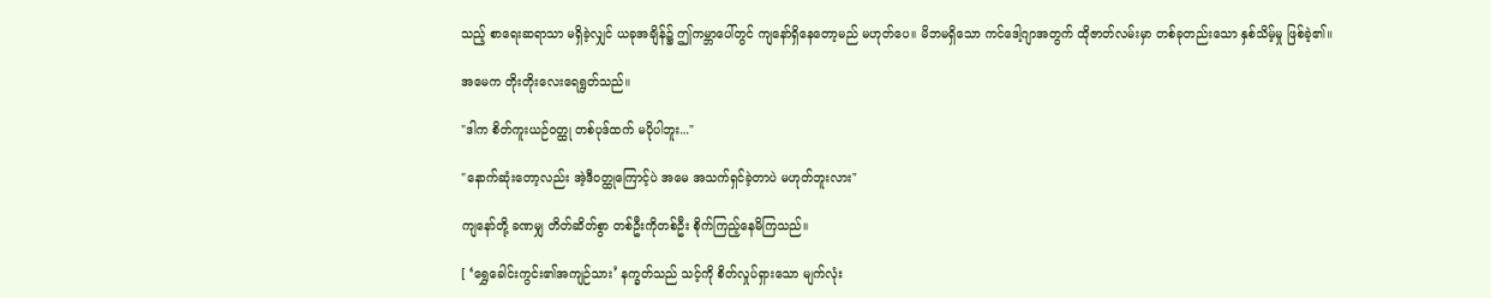သည့် စာရေးဆရာသာ မရှိခဲ့လျှင် ယခုအချိန်၌ ဤကမ္ဘာပေါ်တွင် ကျနော်ရှိနေတော့မည် မဟုတ်ပေ။ မိဘမရှိသော ကင်ဒေါ့ဂျာအတွက် ထိုဇာတ်လမ်းမှာ တစ်ခုတည်းသော နှစ်သိမ့်မှု ဖြစ်ခဲ့၏။

အမေက တိုးတိုးလေးရေရွတ်သည်။

"ဒါက စိတ်ကူးယဉ်ဝတ္ထု တစ်ပုဒ်ထက် မပိုပါဘူး..."

"နောက်ဆုံးတော့လည်း အဲ့ဒီဝတ္ထုကြောင့်ပဲ အမေ အသက်ရှင်ခဲ့တာပဲ မဟုတ်ဘူးလား"

ကျနော်တို့ ခဏမျှ တိတ်ဆိတ်စွာ တစ်ဦးကိုတစ်ဦး စိုက်ကြည့်နေမိကြသည်။

[ ‘ရွှေခေါင်းကွင်း၏အကျဉ်သား’ နက္ခတ်သည် သင့်ကို စိတ်လှုပ်ရှားသော မျက်လုံး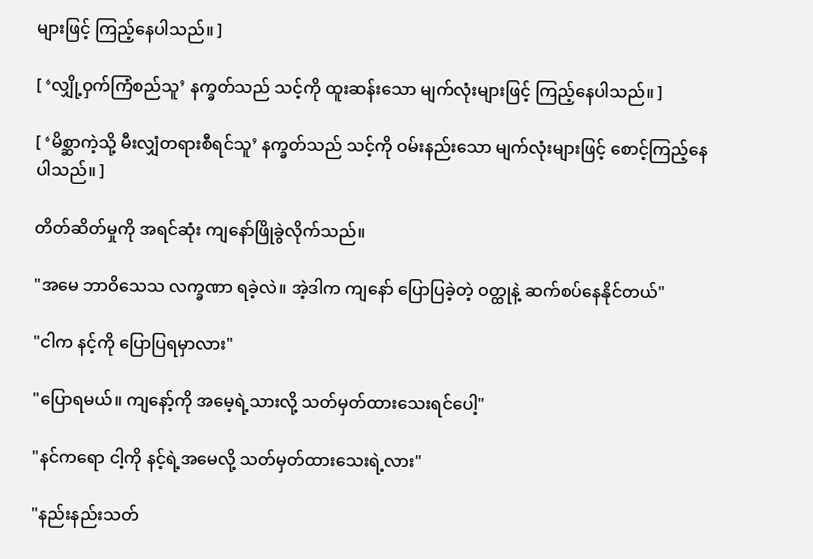များဖြင့် ကြည့်နေပါသည်။ ]

[ ‘လျှို့ဝှက်ကြံစည်သူ’ နက္ခတ်သည် သင့်ကို ထူးဆန်းသော မျက်လုံးများဖြင့် ကြည့်နေပါသည်။ ]

[ ‘မိစ္ဆာကဲ့သို့ မီးလျှံတရားစီရင်သူ’ နက္ခတ်သည် သင့်ကို ဝမ်းနည်းသော မျက်လုံးများဖြင့် စောင့်ကြည့်နေပါသည်။ ]

တိတ်ဆိတ်မှုကို အရင်ဆုံး ကျနော်ဖြိုခွဲလိုက်သည်။

"အမေ ဘာဝိသေသ လက္ခဏာ ရခဲ့လဲ။ အဲ့ဒါက ကျနော် ပြောပြခဲ့တဲ့ ဝတ္ထုနဲ့ ဆက်စပ်နေနိုင်တယ်"

"ငါက နင့်ကို ပြောပြရမှာလား"

"ပြောရမယ်။ ကျနော့်ကို အမေ့ရဲ့သားလို့ သတ်မှတ်ထားသေးရင်ပေါ့"

"နင်ကရော ငါ့ကို နင့်ရဲ့အမေလို့ သတ်မှတ်ထားသေးရဲ့လား"

"နည်းနည်းသတ်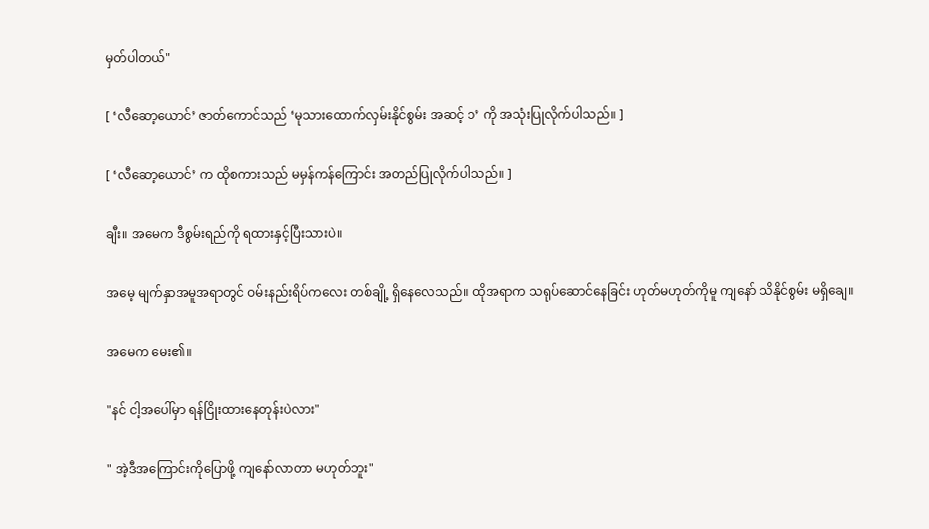မှတ်ပါတယ်"

[ ‘လီဆော့ယောင်’ ဇာတ်ကောင်သည် ‘မုသားထောက်လှမ်းနိုင်စွမ်း အဆင့် ၁’ ကို အသုံးပြုလိုက်ပါသည်။ ]

[ ‘လီဆော့ယောင်’ က ထိုစကားသည် မမှန်ကန်ကြောင်း အတည်ပြုလိုက်ပါသည်။ ]

ချီး။ အမေက ဒီစွမ်းရည်ကို ရထားနှင့်ပြီးသားပဲ။

အမေ့ မျက်နှာအမူအရာတွင် ဝမ်းနည်းရိပ်ကလေး တစ်ချို့ ရှိနေလေသည်။ ထိုအရာက သရုပ်ဆောင်နေခြင်း ဟုတ်မဟုတ်ကိုမူ ကျနော် သိနိုင်စွမ်း မရှိချေ။

အမေက မေး၏။

"နင် ငါ့အပေါ်မှာ ရန်ငြိုးထားနေတုန်းပဲလား"

" အဲ့ဒီအကြောင်းကိုပြောဖို့ ကျနော်လာတာ မဟုတ်ဘူး"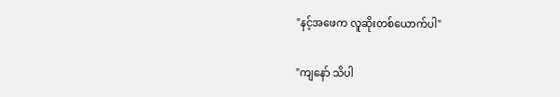"နင့်အဖေက လူဆိုးတစ်ယောက်ပါ"

"ကျနော် သိပါ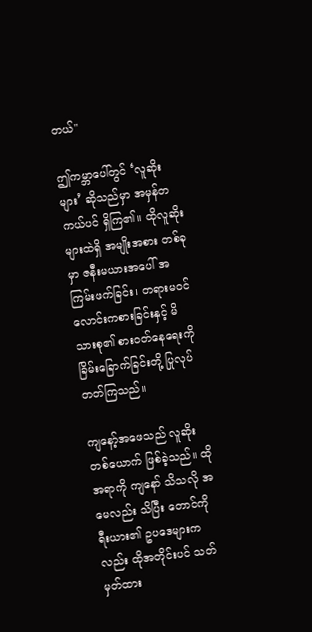တယ်"

ဤကမ္ဘာပေါ်တွင် ‘လူဆိုးများ’ ဆိုသည်မှာ အမှန်တကယ်ပင် ရှိကြ၏။ ထိုလူဆိုးများထဲရှိ အမျိုးအစား တစ်ခုမှာ ဇနီးမယားအပေါ် အကြမ်းဖက်ခြင်း၊ တရားမဝင် လောင်းကစားခြင်းနှင့် မိသားစု၏ စားဝတ်နေရေးကို ခြိမ်းခြောက်ခြင်းတို့ ပြုလုပ်တတ်ကြသည်။

ကျနော့်အဖေသည် လူဆိုးတစ်ယောက် ဖြစ်ခဲ့သည်။ ထိုအရာကို ကျနော် သိသလို အမေလည်း သိပြီး တောင်ကိုရီးယား၏ ဥပဒေများကလည်း ထိုအတိုင်းပင် သတ်မှတ်ထား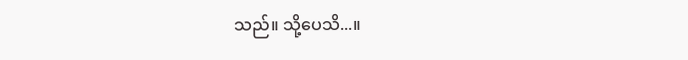သည်။ သို့ပေသိ...။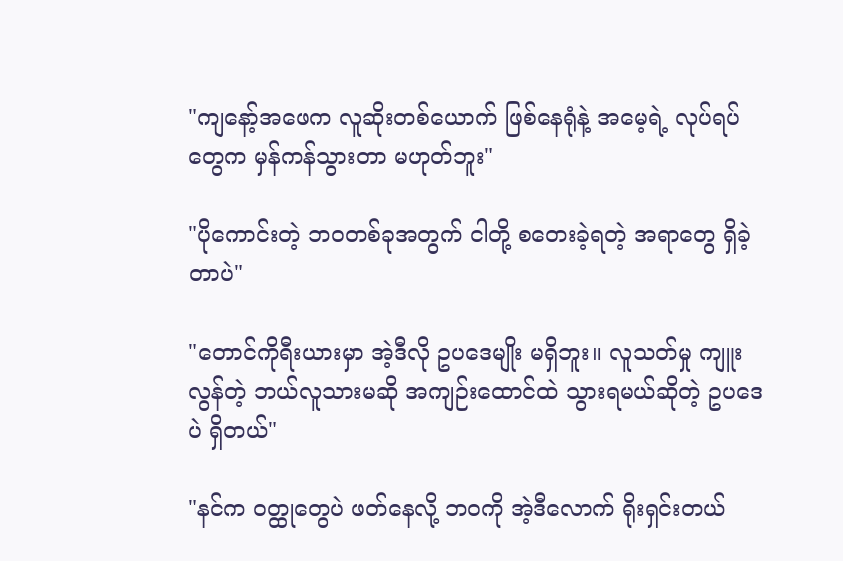"ကျနော့်အဖေက လူဆိုးတစ်ယောက် ဖြစ်နေရုံနဲ့ အမေ့ရဲ့ လုပ်ရပ်တွေက မှန်ကန်သွားတာ မဟုတ်ဘူး"

"ပိုကောင်းတဲ့ ဘဝတစ်ခုအတွက် ငါတို့ စတေးခဲ့ရတဲ့ အရာတွေ ရှိခဲ့တာပဲ"

"တောင်ကိုရီးယားမှာ အဲ့ဒီလို ဥပဒေမျိုး မရှိဘူး။ လူသတ်မှု ကျူးလွန်တဲ့ ဘယ်လူသားမဆို အကျဉ်းထောင်ထဲ သွားရမယ်ဆိုတဲ့ ဥပဒေပဲ ရှိတယ်"

"နင်က ဝတ္ထုတွေပဲ ဖတ်နေလို့ ဘဝကို အဲ့ဒီလောက် ရိုးရှင်းတယ်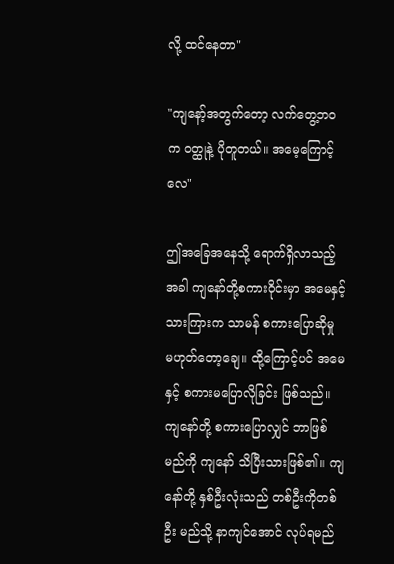လို့ ထင်နေတာ"

"ကျနော့်အတွက်တော့ လက်တွေ့ဘဝက ဝတ္ထုနဲ့ ပိုတူတယ်။ အမေ့ကြောင့်လေ"

ဤအခြေအနေသို့ ရောက်ရှိလာသည့်အခါ ကျနော်တို့စကားဝိုင်းမှာ အမေနှင့် သားကြားက သာမန် စကားပြောဆိုမှု မဟုတ်တော့ချေ။ ထို့ကြောင့်ပင် အမေနှင့် စကားမပြောလိုခြင်း ဖြစ်သည်။ ကျနော်တို့ စကားပြောလျှင် ဘာဖြစ်မည်ကို ကျနော် သိပြီးသားဖြစ်၏။ ကျနော်တို့ နှစ်ဦးလုံးသည် တစ်ဦးကိုတစ်ဦး မည်သို့ နာကျင်အောင် လုပ်ရမည်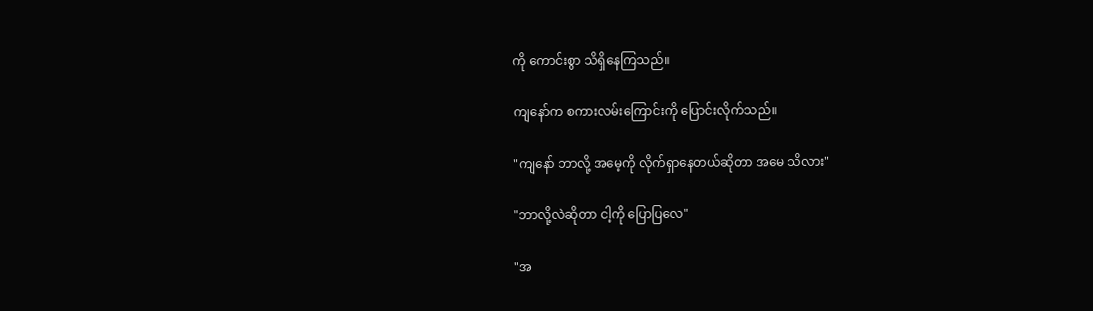ကို ကောင်းစွာ သိရှိနေကြသည်။

ကျနော်က စကားလမ်းကြောင်းကို ပြောင်းလိုက်သည်။

"ကျနော် ဘာလို့ အမေ့ကို လိုက်ရှာနေတယ်ဆိုတာ အမေ သိလား"

"ဘာလို့လဲဆိုတာ ငါ့ကို ပြောပြလေ"

"အ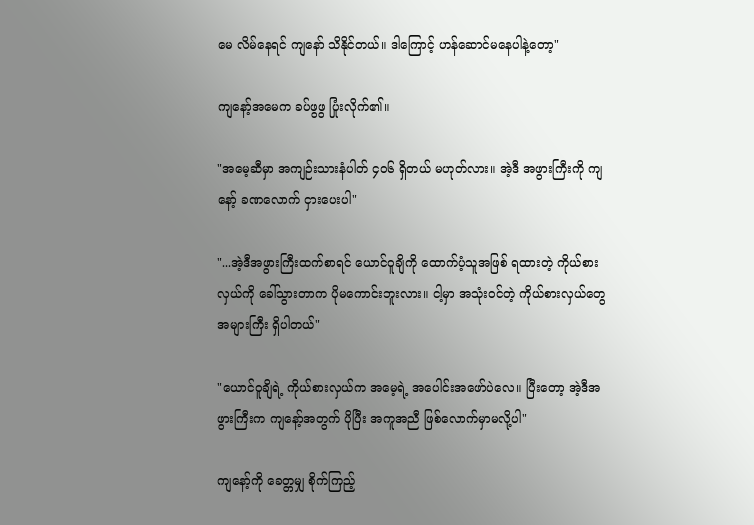မေ လိမ်နေရင် ကျနော် သိနိုင်တယ်။ ဒါကြောင့် ဟန်ဆောင်မနေပါနဲ့တော့"

ကျနော့်အမေက ခပ်ဖွဖွ ပြုံးလိုက်၏။

"အမေ့ဆီမှာ အကျဉ်းသားနံပါတ် ၄၀၆ ရှိတယ် မဟုတ်လား။ အဲ့ဒီ အဖွားကြီးကို ကျနော့် ခဏလောက် ငှားပေးပါ"

"...အဲ့ဒီအဖွားကြီးထက်စာရင် ယောင်ဝူချိကို ထောက်ပံ့သူအဖြစ် ရထားတဲ့ ကိုယ်စားလှယ်ကို ခေါ်သွားတာက ပိုမကောင်းဘူးလား။ ငါ့မှာ အသုံးဝင်တဲ့ ကိုယ်စားလှယ်တွေ အများကြီး ရှိပါတယ်"

"ယောင်ဝူချိရဲ့ ကိုယ်စားလှယ်က အမေ့ရဲ့ အပေါင်းအဖော်ပဲလေ။ ပြီးတော့ အဲ့ဒီအဖွားကြီးက ကျနော့်အတွက် ပိုပြီး အကူအညီ ဖြစ်လောက်မှာမလို့ပါ"

ကျနော့်ကို ခေတ္တမျှ စိုက်ကြည့်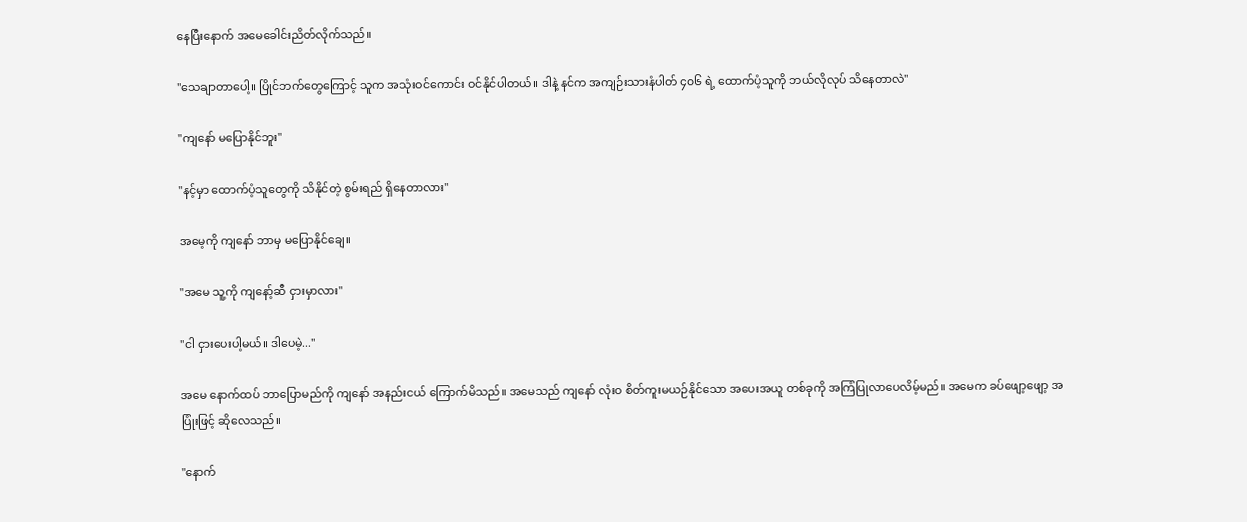နေပြီးနောက် အမေခေါင်းညိတ်လိုက်သည်။

"သေချာတာပေါ့။ ပြိုင်ဘက်တွေကြောင့် သူက အသုံးဝင်ကောင်း ဝင်နိုင်ပါတယ်။ ဒါနဲ့ နင်က အကျဉ်းသားနံပါတ် ၄၀၆ ရဲ့ ထောက်ပံ့သူကို ဘယ်လိုလုပ် သိနေတာလဲ"

"ကျနော် မပြောနိုင်ဘူး"

"နင့်မှာ ထောက်ပံ့သူတွေကို သိနိုင်တဲ့ စွမ်းရည် ရှိနေတာလား"

အမေ့ကို ကျနော် ဘာမှ မပြောနိုင်ချေ။

"အမေ သူ့ကို ကျနော့်ဆီ ငှားမှာလား"

"ငါ ငှားပေးပါ့မယ်။ ဒါပေမဲ့..."

အမေ နောက်ထပ် ဘာပြောမည်ကို ကျနော် အနည်းငယ် ကြောက်မိသည်။ အမေသည် ကျနော် လုံးဝ စိတ်ကူးမယဉ်နိုင်သော အပေးအယူ တစ်ခုကို အကြံပြုလာပေလိမ့်မည်။ အမေက ခပ်ဖျော့ဖျော့ အပြုံးဖြင့် ဆိုလေသည်။

"နောက်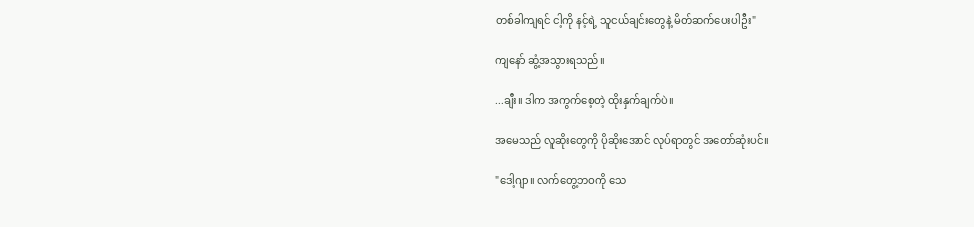တစ်ခါကျရင် ငါ့ကို နင့်ရဲ့ သူငယ်ချင်းတွေနဲ့ မိတ်ဆက်ပေးပါဦး"

ကျနော် ဆွံ့အသွားရသည်။

...ချီး။ ဒါက အကွက်စေ့တဲ့ ထိုးနှက်ချက်ပဲ။

အမေသည် လူဆိုးတွေကို ပိုဆိုးအောင် လုပ်ရာတွင် အတော်ဆုံးပင်။

"ဒေါ့ဂျာ။ လက်တွေ့ဘဝကို သေ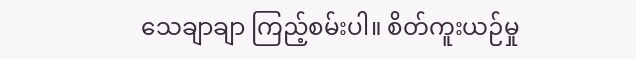သေချာချာ ကြည့်စမ်းပါ။ စိတ်ကူးယဉ်မှု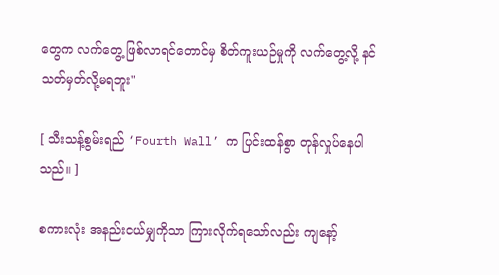တွေက လက်တွေ့ ဖြစ်လာရင်တောင်မှ စိတ်ကူးယဉ်မှုကို လက်တွေ့လို့ နင် သတ်မှတ်လို့မရဘူး"

[ သီးသန့်စွမ်းရည် ‘Fourth Wall’ က ပြင်းထန်စွာ တုန်လှုပ်နေပါသည်။ ]

စကားလုံး အနည်းငယ်မျှကိုသာ ကြားလိုက်ရသော်လည်း ကျနော့်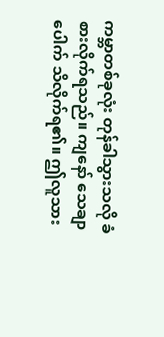ကမ္ဘာတစ်ခုလုံး တုန်ခါသွားသလို ခံစားလိုက်ရသည်။ ကျနော် သေချာပေါက် သိလိုက်ရ၏။ ဤလူသား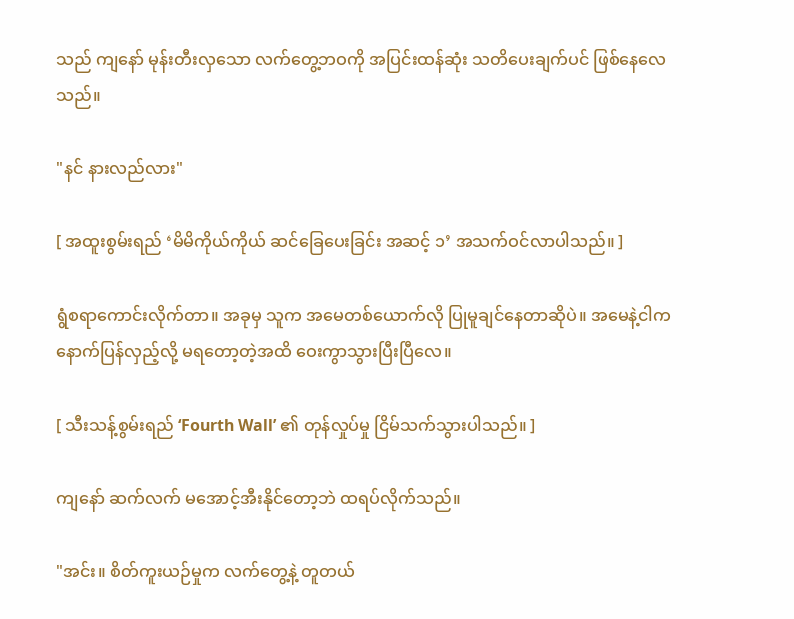သည် ကျနော် မုန်းတီးလှသော လက်တွေ့ဘဝကို အပြင်းထန်ဆုံး သတိပေးချက်ပင် ဖြစ်နေလေသည်။

"နင် နားလည်လား"

[ အထူးစွမ်းရည် ‘မိမိကိုယ်ကိုယ် ဆင်ခြေပေးခြင်း အဆင့် ၁’ အသက်ဝင်လာပါသည်။ ]

ရွံစရာကောင်းလိုက်တာ။ အခုမှ သူက အမေတစ်ယောက်လို ပြုမူချင်နေတာဆိုပဲ။ အမေနဲ့ငါက နောက်ပြန်လှည့်လို့ မရတော့တဲ့အထိ ဝေးကွာသွားပြီးပြီလေ။

[ သီးသန့်စွမ်းရည် ‘Fourth Wall’ ၏ တုန်လှုပ်မှု ငြိမ်သက်သွားပါသည်။ ]

ကျနော် ဆက်လက် မအောင့်အီးနိုင်တော့ဘဲ ထရပ်လိုက်သည်။

"အင်း။ စိတ်ကူးယဉ်မှုက လက်တွေ့နဲ့ တူတယ်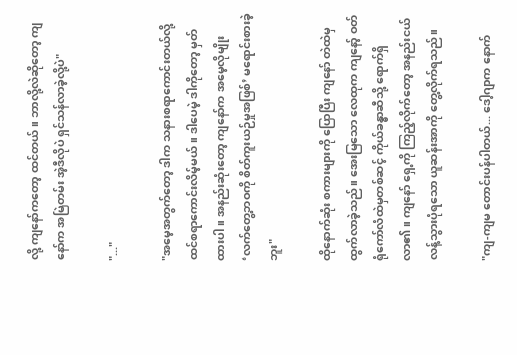လို့ ကျနော်ကတော့ ထင်တယ်။ ဘာလို့လဲဆိုတော့ ကျနော်က အမြဲတမ်း အဲ့ဒီလိုပဲ ရှင်သန်လာခဲ့လို့ပဲ"

"..."

"အမေ့အတွက်တော့ ဒါက သနားစရာကောင်းတယ်လို့ ထင်စရာကောင်းလိမ့်မယ်။ ဒါပေမဲ့ ဒါကိုတော့ မှတ်ထားပါ။ အနည်းဆုံးတော့ ကျနော်က အမေ့လိုမျိုး ‘လက်တွေ့ဘဝကို စိတ်ကူးယဉ်မှုအဖြစ်’ မရောင်းစားခဲ့ဘူး"

ထိုနောက်ဆုံး စကားများကို ပြောပြီး ကျနော် တဲထဲမှ ထွက်လာခဲ့သည်။ အေးမြသော လေထုက ကျနော့် ဝတ်ရုံကော်လံထဲမှတစ်ဆင့် ကိုယ်ခန္ဓာဆီသို့ ရောက်ရှိလာ၏။ ကျနော် ရှေ့ကို ကြည့်လိုက်တော့ အနည်းငယ် လန့်သွားပုံရသော ယူဆန်းအာကို တွေ့လိုက်ရသည်။

"ကျ-ကျမ တောင်းပန်ပါတယ်... ဒေါ့ဂျာက နောက်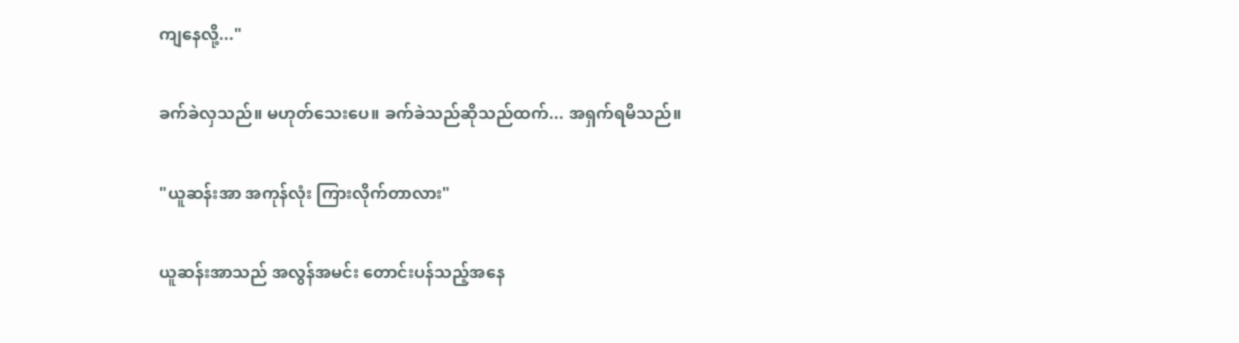ကျနေလို့..."

ခက်ခဲလှသည်။ မဟုတ်သေးပေ။ ခက်ခဲသည်ဆိုသည်ထက်... အရှက်ရမိသည်။

"ယူဆန်းအာ အကုန်လုံး ကြားလိုက်တာလား"

ယူဆန်းအာသည် အလွန်အမင်း တောင်းပန်သည့်အနေ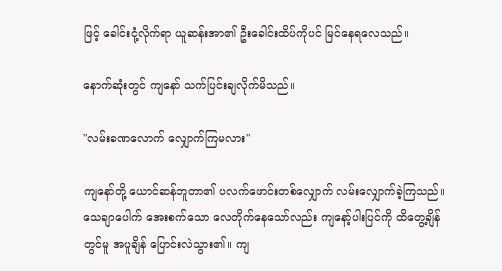ဖြင့် ခေါင်းငုံ့လိုက်ရာ ယူဆန်းအာ၏ ဦးခေါင်းထိပ်ကိုပင် မြင်နေရလေသည်။

နောက်ဆုံးတွင် ကျနော် သက်ပြင်းချလိုက်မိသည်။

"လမ်းခဏလောက် လျှောက်ကြမလား"

ကျနော်တို့ ယောင်ဆန်ဘူတာ၏ ပလက်ဖောင်းတစ်လျှောက် လမ်းလျှောက်ခဲ့ကြသည်။ သေချာပေါက် အေးစက်သော လေတိုက်နေသော်လည်း ကျနော့်ပါးပြင်ကို ထိတွေ့ချိန်တွင်မူ အပူချိန် ပြောင်းလဲသွား၏။ ကျ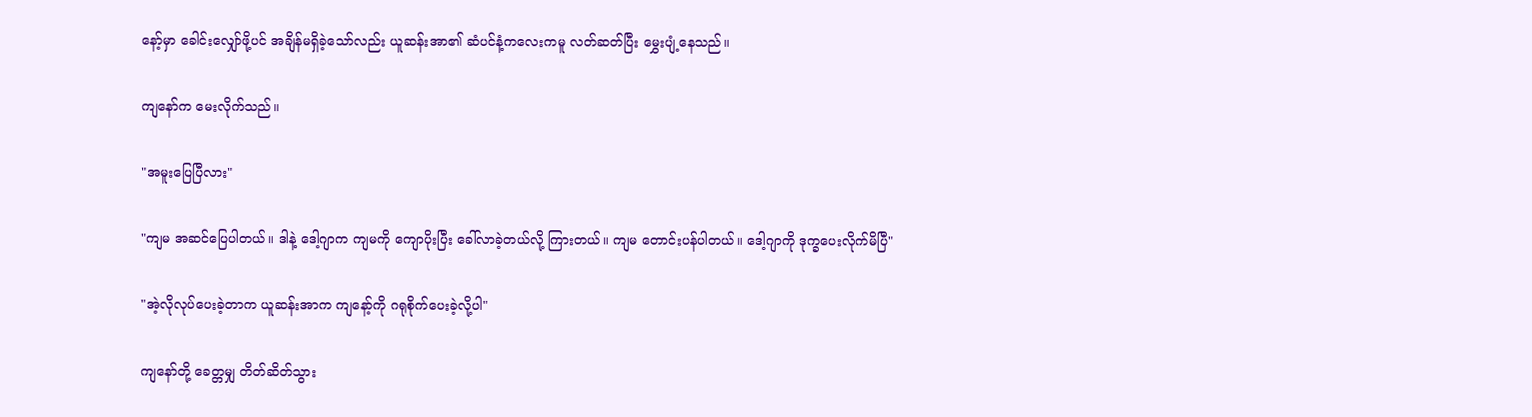နော့်မှာ ခေါင်းလျှော်ဖို့ပင် အချိန်မရှိခဲ့သော်လည်း ယူဆန်းအာ၏ ဆံပင်နံ့ကလေးကမူ လတ်ဆတ်ပြီး မွှေးပျံ့နေသည်။

ကျနော်က မေးလိုက်သည်။

"အမူးပြေပြီလား"

"ကျမ အဆင်ပြေပါတယ်။ ဒါနဲ့ ဒေါ့ဂျာက ကျမကို ကျောပိုးပြီး ခေါ်လာခဲ့တယ်လို့ ကြားတယ်။ ကျမ တောင်းပန်ပါတယ်။ ဒေါ့ဂျာကို ဒုက္ခပေးလိုက်မိပြီ"

"အဲ့လိုလုပ်ပေးခဲ့တာက ယူဆန်းအာက ကျနော့်ကို ဂရုစိုက်ပေးခဲ့လို့ပါ"

ကျနော်တို့ ခေတ္တမျှ တိတ်ဆိတ်သွား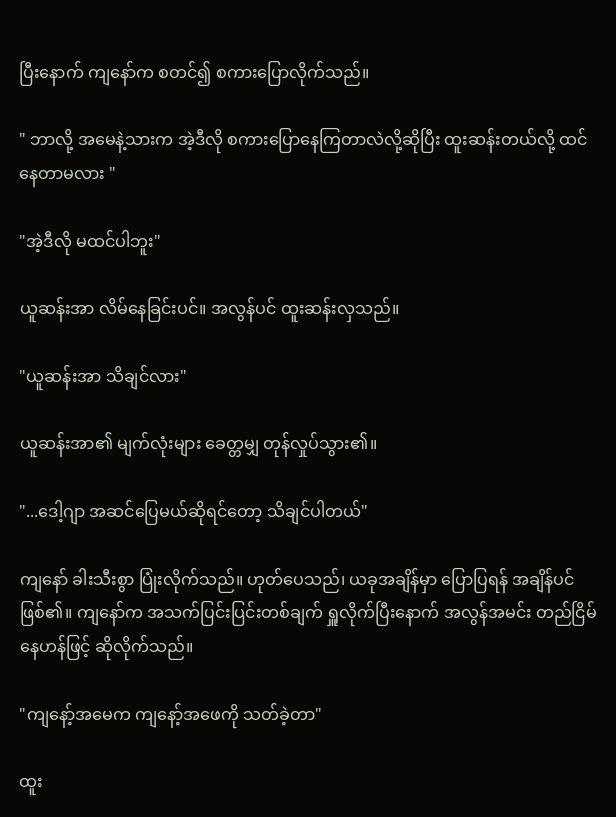ပြီးနောက် ကျနော်က စတင်၍ စကားပြောလိုက်သည်။

" ဘာလို့ အမေနဲ့သားက အဲ့ဒီလို စကားပြောနေကြတာလဲလို့ဆိုပြီး ထူးဆန်းတယ်လို့ ထင်နေတာမလား "

"အဲ့ဒီလို မထင်ပါဘူး"

ယူဆန်းအာ လိမ်နေခြင်းပင်။ အလွန်ပင် ထူးဆန်းလှသည်။

"ယူဆန်းအာ သိချင်လား"

ယူဆန်းအာ၏ မျက်လုံးများ ခေတ္တမျှ တုန်လှုပ်သွား၏။

"...ဒေါ့ဂျာ အဆင်ပြေမယ်ဆိုရင်တော့ သိချင်ပါတယ်"

ကျနော် ခါးသီးစွာ ပြုံးလိုက်သည်။ ဟုတ်ပေသည်၊ ယခုအချိန်မှာ ပြောပြရန် အချိန်ပင် ဖြစ်၏။ ကျနော်က အသက်ပြင်းပြင်းတစ်ချက် ရှူလိုက်ပြီးနောက် အလွန်အမင်း တည်ငြိမ်နေဟန်ဖြင့် ဆိုလိုက်သည်။

"ကျနော့်အမေက ကျနော့်အဖေကို သတ်ခဲ့တာ"

ထူး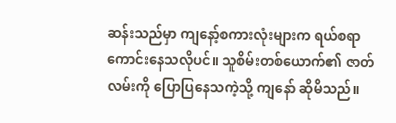ဆန်းသည်မှာ ကျနော့်စကားလုံးများက ရယ်စရာ ကောင်းနေသလိုပင်။ သူစိမ်းတစ်ယောက်၏ ဇာတ်လမ်းကို ပြောပြနေသကဲ့သို့ ကျနော် ဆိုမိသည်။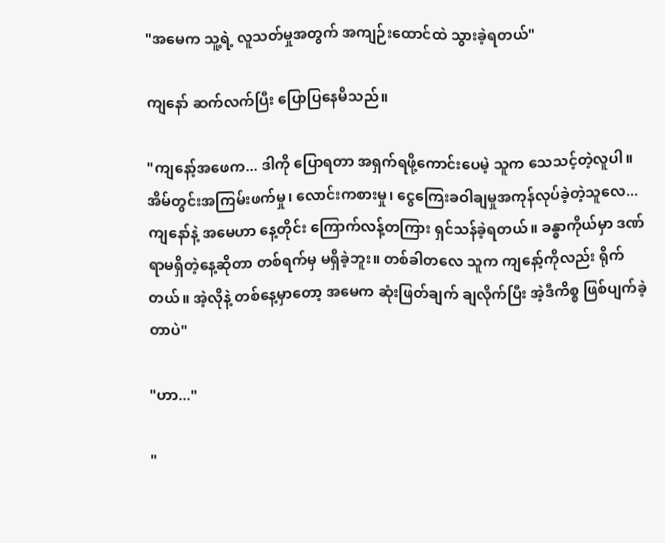"အမေက သူ့ရဲ့ လူသတ်မှုအတွက် အကျဉ်းထောင်ထဲ သွားခဲ့ရတယ်"

ကျနော် ဆက်လက်ပြီး ပြောပြနေမိသည်။

"ကျနော့်အဖေက... ဒါကို ပြောရတာ အရှက်ရဖို့ကောင်းပေမဲ့ သူက သေသင့်တဲ့လူပါ။ အိမ်တွင်းအကြမ်းဖက်မှု၊ လောင်းကစားမှု၊ ငွေကြေးခဝါချမှုအကုန်လုပ်ခဲ့တဲ့သူလေ... ကျနော်နဲ့ အမေဟာ နေ့တိုင်း ကြောက်လန့်တကြား ရှင်သန်ခဲ့ရတယ်။ ခန္ဓာကိုယ်မှာ ဒဏ်ရာမရှိတဲ့နေ့ဆိုတာ တစ်ရက်မှ မရှိခဲ့ဘူး။ တစ်ခါတလေ သူက ကျနော့်ကိုလည်း ရိုက်တယ်။ အဲ့လိုနဲ့ တစ်နေ့မှာတော့ အမေက ဆုံးဖြတ်ချက် ချလိုက်ပြီး အဲ့ဒီကိစ္စ ဖြစ်ပျက်ခဲ့တာပဲ"

"ဟာ..."

"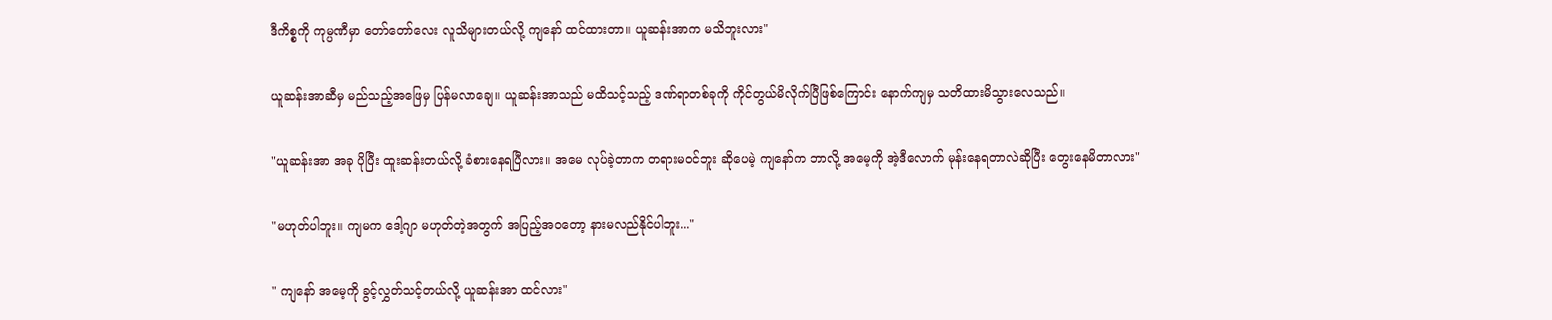ဒီကိစ္စကို ကုမ္ပဏီမှာ တော်တော်လေး လူသိများတယ်လို့ ကျနော် ထင်ထားတာ။ ယူဆန်းအာက မသိဘူးလား"

ယူဆန်းအာဆီမှ မည်သည့်အဖြေမှ ပြန်မလာချေ။ ယူဆန်းအာသည် မထိသင့်သည့် ဒဏ်ရာတစ်ခုကို ကိုင်တွယ်မိလိုက်ပြီဖြစ်ကြောင်း နောက်ကျမှ သတိထားမိသွားလေသည်။

"ယူဆန်းအာ အခု ပိုပြီး ထူးဆန်းတယ်လို့ ခံစားနေရပြီလား။ အမေ လုပ်ခဲ့တာက တရားမဝင်ဘူး ဆိုပေမဲ့ ကျနော်က ဘာလို့ အမေ့ကို အဲ့ဒီလောက် မုန်းနေရတာလဲဆိုပြီး တွေးနေမိတာလား"

"မဟုတ်ပါဘူး။ ကျမက ဒေါ့ဂျာ မဟုတ်တဲ့အတွက် အပြည့်အဝတော့ နားမလည်နိုင်ပါဘူး..."

" ကျနော် အမေ့ကို ခွင့်လွှတ်သင့်တယ်လို့ ယူဆန်းအာ ထင်လား"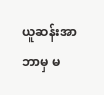ယူဆန်းအာ ဘာမှ မ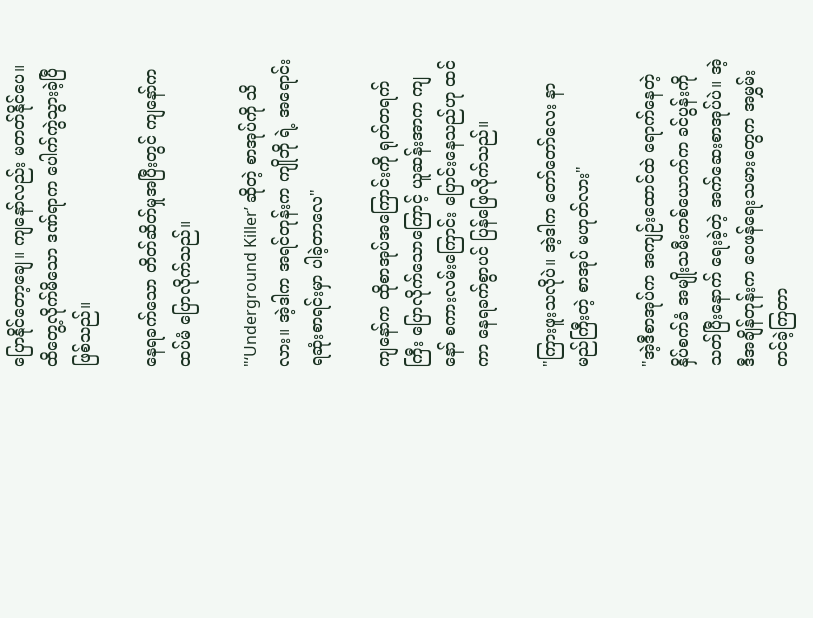ပြောနိုင်တော့ချေ။ ကျနော်လည်း မတတ်နိုင်ပေ။ ထိတွေ့လိုက်မိသော ဒဏ်ရာက ပေါက်ကွဲသွားခဲ့ပြီ ဖြစ်သည်။

နေရခက်သော တိတ်ဆိတ်မှုအပြီးတွင် ကျနော်က ထပ်မံ ပြောလိုက်သည်။

"‘Underground Killer’ ဆိုတဲ့ စာအုပ်ကို သိလား။ အဲ့ဒါက အရင်တုန်းက ကျိုဘို ရဲ့ အရောင်းရဆုံးစာရင်းမှာ ပါခဲ့တာလေ"

ကျနော်က ထိုစာအုပ်အကြောင်းကို ရုတ်တရက်ကြီး ပြောလိုက်သောကြောင့် ယူဆန်းအာက ကျနော် စကားလမ်းကြောင်း ပြောင်းနေသည်ဟု ထင်ကာ နေရခက်စွာပင် ပြန်ဖြေလိုက်သည်။

"ကြားဖူးသလိုပဲ။ အဲ့ဒါက တော်တော်လေး နာမည်ကြီးတဲ့ စာအုပ် မဟုတ်လား"

"အဲ့ဒီစာအုပ်က အကျဉ်းထောင်ထဲ ရောက်နေတဲ့ နှိပ်စက်ခံ အမျိုးသမီးတစ်ယောက်က ခင်ပွန်းကို သတ်ပြီးနောက် ရေးခဲ့တဲ့ အက်ဆေးစာအုပ်ပဲ။ အဲ့ဒီအချိန်တုန်းက ဝေဖန်ရေးသမားတွေက အမွှမ်းတင်ခဲ့ကြတာ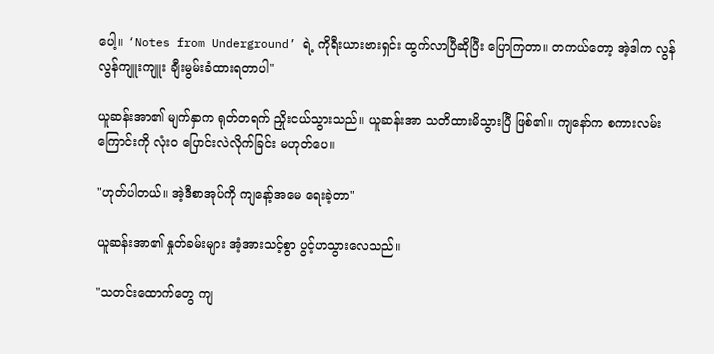ပေါ့။ ‘Notes from Underground’ ရဲ့ ကိုရီးယားဗားရှင်း ထွက်လာပြီဆိုပြီး ပြောကြတာ။ တကယ်တော့ အဲ့ဒါက လွန်လွန်ကျူးကျူး ချီးမွမ်းခံထားရတာပါ"

ယူဆန်းအာ၏ မျက်နှာက ရုတ်တရက် ညှိုးငယ်သွားသည်။ ယူဆန်းအာ သတိထားမိသွားပြီ ဖြစ်၏။ ကျနော်က စကားလမ်းကြောင်းကို လုံးဝ ပြောင်းလဲလိုက်ခြင်း မဟုတ်ပေ။

"ဟုတ်ပါတယ်။ အဲ့ဒီစာအုပ်ကို ကျနော့်အမေ ရေးခဲ့တာ"

ယူဆန်းအာ၏ နှုတ်ခမ်းများ အံ့အားသင့်စွာ ပွင့်ဟသွားလေသည်။

"သတင်းထောက်တွေ ကျ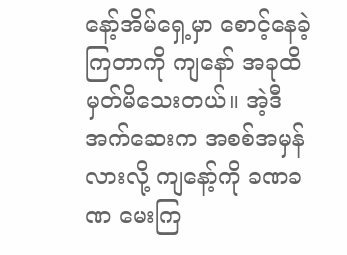နော့်အိမ်ရှေ့မှာ စောင့်နေခဲ့ကြတာကို ကျနော် အခုထိ မှတ်မိသေးတယ်။ အဲ့ဒီအက်ဆေးက အစစ်အမှန်လားလို့ ကျနော့်ကို ခဏခဏ မေးကြ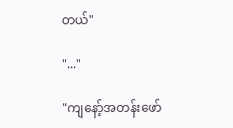တယ်"

"..."

"ကျနော့်အတန်းဖော်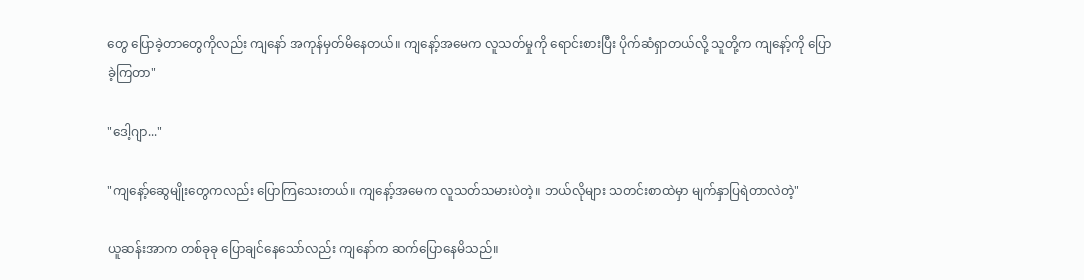တွေ ပြောခဲ့တာတွေကိုလည်း ကျနော် အကုန်မှတ်မိနေတယ်။ ကျနော့်အမေက လူသတ်မှုကို ရောင်းစားပြီး ပိုက်ဆံရှာတယ်လို့ သူတို့က ကျနော့်ကို ပြောခဲ့ကြတာ"

"ဒေါ့ဂျာ..."

"ကျနော့်ဆွေမျိုးတွေကလည်း ပြောကြသေးတယ်။ ကျနော့်အမေက လူသတ်သမားပဲတဲ့။ ဘယ်လိုများ သတင်းစာထဲမှာ မျက်နှာပြရဲတာလဲတဲ့"

ယူဆန်းအာက တစ်ခုခု ပြောချင်နေသော်လည်း ကျနော်က ဆက်ပြောနေမိသည်။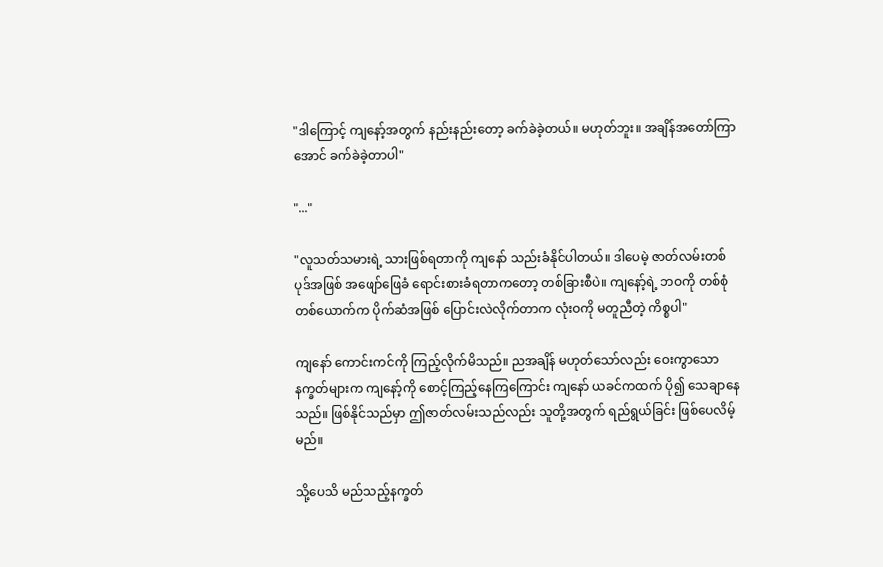"ဒါကြောင့် ကျနော့်အတွက် နည်းနည်းတော့ ခက်ခဲခဲ့တယ်။ မဟုတ်ဘူး။ အချိန်အတော်ကြာအောင် ခက်ခဲခဲ့တာပါ"

"..."

"လူသတ်သမားရဲ့ သားဖြစ်ရတာကို ကျနော် သည်းခံနိုင်ပါတယ်။ ဒါပေမဲ့ ဇာတ်လမ်းတစ်ပုဒ်အဖြစ် အဖျော်ဖြေခံ ရောင်းစားခံရတာကတော့ တစ်ခြားစီပဲ။ ကျနော့်ရဲ့ ဘဝကို တစ်စုံတစ်ယောက်က ပိုက်ဆံအဖြစ် ပြောင်းလဲလိုက်တာက လုံးဝကို မတူညီတဲ့ ကိစ္စပါ"

ကျနော် ကောင်းကင်ကို ကြည့်လိုက်မိသည်။ ညအချိန် မဟုတ်သော်လည်း ဝေးကွာသော နက္ခတ်များက ကျနော့်ကို စောင့်ကြည့်နေကြကြောင်း ကျနော် ယခင်ကထက် ပို၍ သေချာနေသည်။ ဖြစ်နိုင်သည်မှာ ဤဇာတ်လမ်းသည်လည်း သူတို့အတွက် ရည်ရွယ်ခြင်း ဖြစ်ပေလိမ့်မည်။

သို့ပေသိ မည်သည့်နက္ခတ်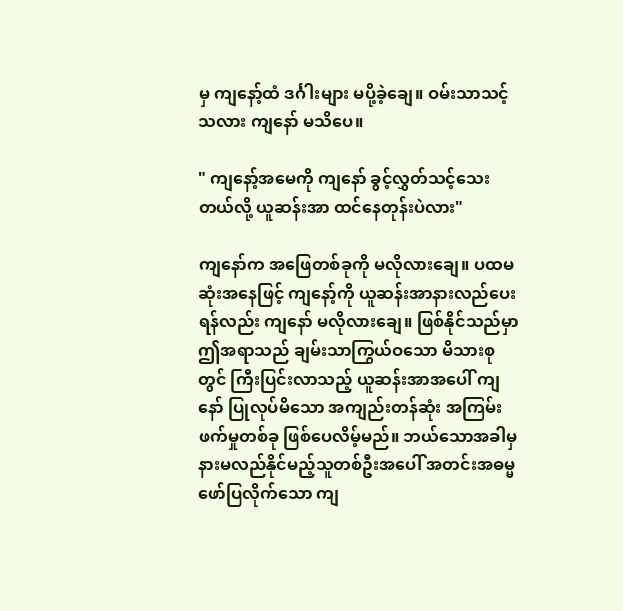မှ ကျနော့်ထံ ဒင်္ဂါးများ မပို့ခဲ့ချေ။ ဝမ်းသာသင့်သလား ကျနော် မသိပေ။

" ကျနော့်အမေကို ကျနော် ခွင့်လွှတ်သင့်သေးတယ်လို့ ယူဆန်းအာ ထင်နေတုန်းပဲလား"

ကျနော်က အဖြေတစ်ခုကို မလိုလားချေ။ ပထမဆုံးအနေဖြင့် ကျနော့်ကို ယူဆန်းအာနားလည်ပေးရန်လည်း ကျနော် မလိုလားချေ။ ဖြစ်နိုင်သည်မှာ ဤအရာသည် ချမ်းသာကြွယ်ဝသော မိသားစုတွင် ကြီးပြင်းလာသည့် ယူဆန်းအာအပေါ် ကျနော် ပြုလုပ်မိသော အကျည်းတန်ဆုံး အကြမ်းဖက်မှုတစ်ခု ဖြစ်ပေလိမ့်မည်။ ဘယ်သောအခါမှ နားမလည်နိုင်မည့်သူတစ်ဦးအပေါ် အတင်းအဓမ္မ ဖော်ပြလိုက်သော ကျ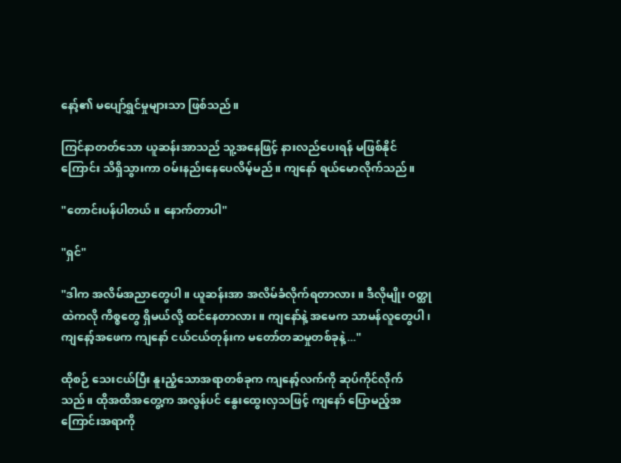နော့်၏ မပျော်ရွှင်မှုများသာ ဖြစ်သည်။

ကြင်နာတတ်သော ယူဆန်းအာသည် သူ့အနေဖြင့် နားလည်ပေးရန် မဖြစ်နိုင်ကြောင်း သိရှိသွားကာ ဝမ်းနည်းနေပေလိမ့်မည်။ ကျနော် ရယ်မောလိုက်သည်။

"တောင်းပန်ပါတယ်။ နောက်တာပါ"

"ရှင်"

"ဒါက အလိမ်အညာတွေပါ။ ယူဆန်းအာ အလိမ်ခံလိုက်ရတာလား။ ဒီလိုမျိုး ဝတ္ထုထဲကလို ကိစ္စတွေ ရှိမယ်လို့ ထင်နေတာလား။ ကျနော်နဲ့ အမေက သာမန်လူတွေပါ၊ ကျနော့်အဖေက ကျနော် ငယ်ငယ်တုန်းက မတော်တဆမှုတစ်ခုနဲ့..."

ထိုစဉ် သေးငယ်ပြီး နူးညံ့သောအရာတစ်ခုက ကျနော့်လက်ကို ဆုပ်ကိုင်လိုက်သည်။ ထိုအထိအတွေ့က အလွန်ပင် နွေးထွေးလှသဖြင့် ကျနော် ပြောမည့်အကြောင်းအရာကို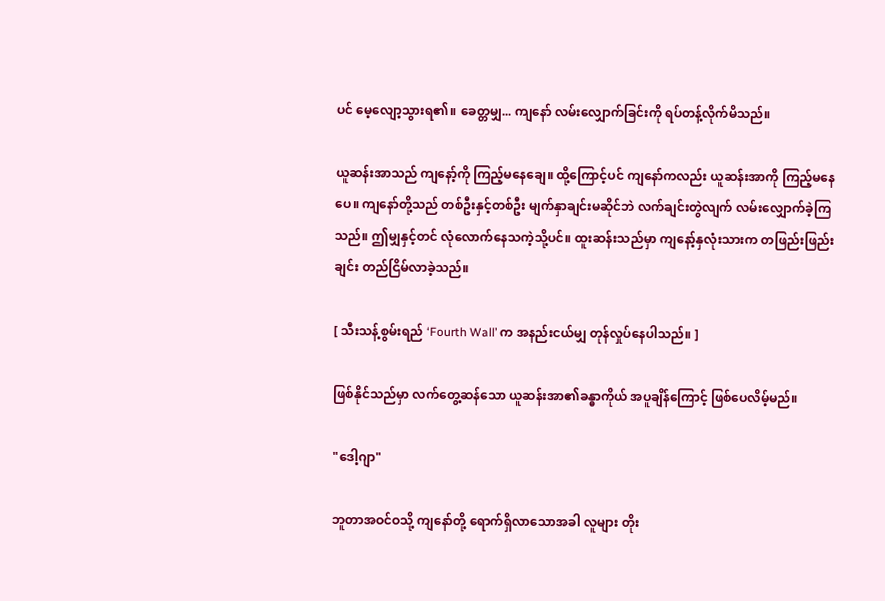ပင် မေ့လျော့သွားရ၏။ ခေတ္တမျှ... ကျနော် လမ်းလျှောက်ခြင်းကို ရပ်တန့်လိုက်မိသည်။

ယူဆန်းအာသည် ကျနော့်ကို ကြည့်မနေချေ။ ထို့ကြောင့်ပင် ကျနော်ကလည်း ယူဆန်းအာကို ကြည့်မနေပေ။ ကျနော်တို့သည် တစ်ဦးနှင့်တစ်ဦး မျက်နှာချင်းမဆိုင်ဘဲ လက်ချင်းတွဲလျက် လမ်းလျှောက်ခဲ့ကြသည်။ ဤမျှနှင့်တင် လုံလောက်နေသကဲ့သို့ပင်။ ထူးဆန်းသည်မှာ ကျနော့်နှလုံးသားက တဖြည်းဖြည်းချင်း တည်ငြိမ်လာခဲ့သည်။

[ သီးသန့်စွမ်းရည် ‘Fourth Wall’ က အနည်းငယ်မျှ တုန်လှုပ်နေပါသည်။ ]

ဖြစ်နိုင်သည်မှာ လက်တွေ့ဆန်သော ယူဆန်းအာ၏ခန္ဓာကိုယ် အပူချိန်ကြောင့် ဖြစ်ပေလိမ့်မည်။

"ဒေါ့ဂျာ"

ဘူတာအဝင်ဝသို့ ကျနော်တို့ ရောက်ရှိလာသောအခါ လူများ တိုး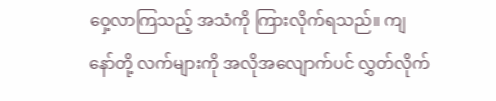ဝှေ့လာကြသည့် အသံကို ကြားလိုက်ရသည်။ ကျနော်တို့ လက်များကို အလိုအလျောက်ပင် လွှတ်လိုက်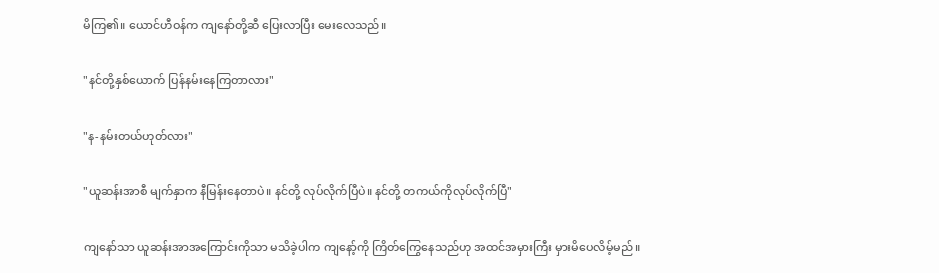မိကြ၏။ ယောင်ဟီဝန်က ကျနော်တို့ဆီ ပြေးလာပြီး မေးလေသည်။

"နင်တို့နှစ်ယောက် ပြန်နမ်းနေကြတာလား"

"န-နမ်းတယ်ဟုတ်လား"

"ယူဆန်းအာစီ မျက်နှာက နီမြန်းနေတာပဲ။ နင်တို့ လုပ်လိုက်ပြီပဲ။ နင်တို့ တကယ်ကိုလုပ်လိုက်ပြီ"

ကျနော်သာ ယူဆန်းအာအကြောင်းကိုသာ မသိခဲ့ပါက ကျနော့်ကို ကြိတ်ကြွေနေသည်ဟု အထင်အမှားကြီး မှားမိပေလိမ့်မည်။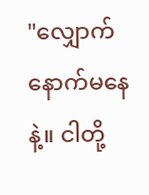"လျှောက်နောက်မနေနဲ့။ ငါတို့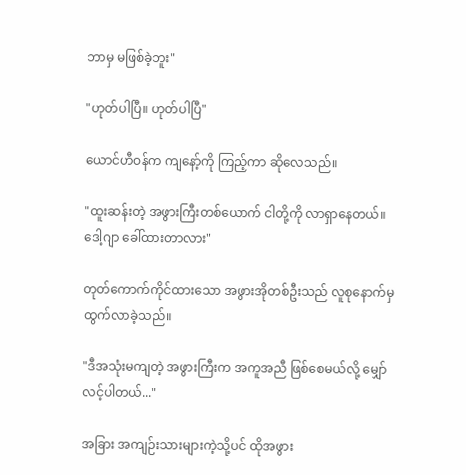ဘာမှ မဖြစ်ခဲ့ဘူး"

"ဟုတ်ပါပြီ။ ဟုတ်ပါပြီ"

ယောင်ဟီဝန်က ကျနော့်ကို ကြည့်ကာ ဆိုလေသည်။

"ထူးဆန်းတဲ့ အဖွားကြီးတစ်ယောက် ငါတို့ကို လာရှာနေတယ်။ ဒေါ့ဂျာ ခေါ်ထားတာလား"

တုတ်ကောက်ကိုင်ထားသော အဖွားအိုတစ်ဦးသည် လူစုနောက်မှ ထွက်လာခဲ့သည်။

"ဒီအသုံးမကျတဲ့ အဖွားကြီးက အကူအညီ ဖြစ်စေမယ်လို့ မျှော်လင့်ပါတယ်..."

အခြား အကျဉ်းသားများကဲ့သို့ပင် ထိုအဖွား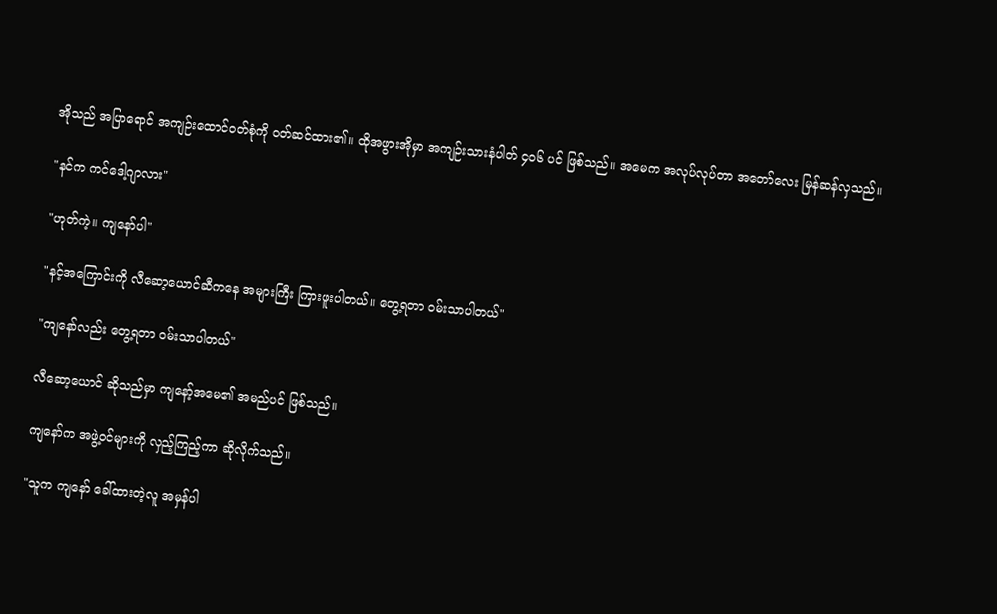အိုသည် အပြာရောင် အကျဉ်းထောင်ဝတ်စုံကို ဝတ်ဆင်ထား၏။ ထိုအဖွားအိုမှာ အကျဉ်းသားနံပါတ် ၄၀၆ ပင် ဖြစ်သည်။ အမေက အလုပ်လုပ်တာ အတော်လေး မြန်ဆန်လှသည်။

"နင်က ကင်ဒေါ့ဂျာလား"

"ဟုတ်ကဲ့။ ကျနော်ပါ"

"နင့်အကြောင်းကို လီဆော့ယောင်ဆီကနေ အများကြီး ကြားဖူးပါတယ်။ တွေ့ရတာ ဝမ်းသာပါတယ်"

"ကျနော်လည်း တွေ့ရတာ ဝမ်းသာပါတယ်"

လီဆော့ယောင် ဆိုသည်မှာ ကျနော့်အမေ၏ အမည်ပင် ဖြစ်သည်။

ကျနော်က အဖွဲ့ဝင်များကို လှည့်ကြည့်ကာ ဆိုလိုက်သည်။

"သူက ကျနော် ခေါ်ထားတဲ့လူ အမှန်ပါ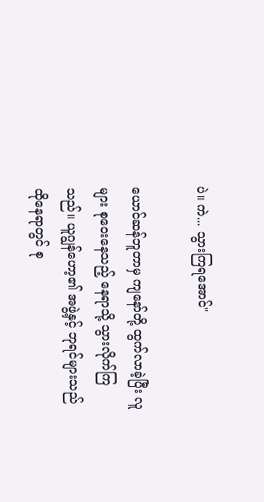ပဲ။ ကဲ... သွားကြရအောင်"

ယောင်ဆန်ဘူတာမှ ကျနော်တို့ ထွက်လာခဲ့ပြီး လူများ စုဝေးနေသည့် နေရာသို့ သွားလိုက်ကြသည်။ ယူဂျွန်ဟော့၏ အဖွဲ့နှင့် ဘုရင်များသည် ထိုနေရာတွင် စု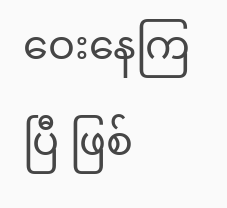ဝေးနေကြပြီ ဖြစ်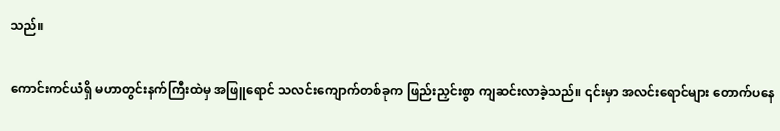သည်။

ကောင်းကင်ယံရှိ မဟာတွင်းနက်ကြီးထဲမှ အဖြူရောင် သလင်းကျောက်တစ်ခုက ဖြည်းညှင်းစွာ ကျဆင်းလာခဲ့သည်။ ၎င်းမှာ အလင်းရောင်များ တောက်ပနေ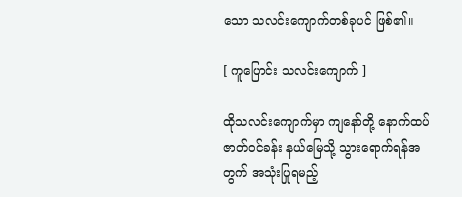သော သလင်းကျောက်တစ်ခုပင် ဖြစ်၏။

[ ကူပြောင်း သလင်းကျောက် ]

ထိုသလင်းကျောက်မှာ ကျနော်တို့ နောက်ထပ် ဇာတ်ဝင်ခန်း နယ်မြေသို့ သွားရောက်ရန်အတွက် အသုံးပြုရမည့်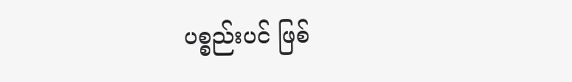ပစ္စည်းပင် ဖြစ်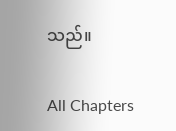သည်။

All Chapters